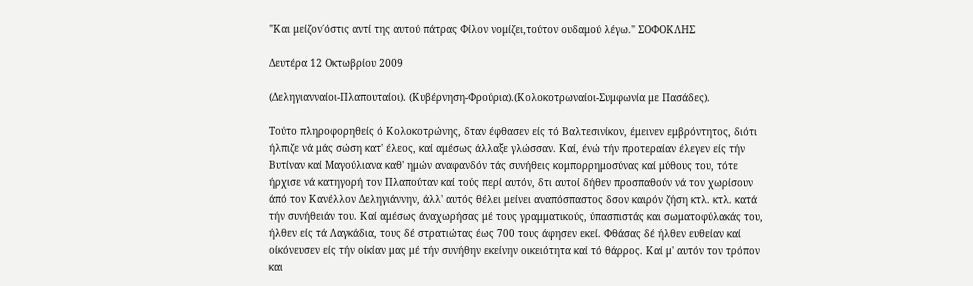"Και μείζον΄όστις αντί της αυτού πάτρας Φίλον νομίζει,τούτον ουδαμού λέγω." ΣΟΦΟΚΛΗΣ

Δευτέρα 12 Οκτωβρίου 2009

(Δεληγιανναίοι-Πλαπουταίοι). (Κυβέρνηση-Φρούρια).(Κολοκοτρωναίοι-Συμφωνία με Πασάδες).

Τούτο πληροφορηθείς ό Κολοκοτρώνης, δταν έφθασεν είς τό Βαλτεσινίκον, έμεινεν εμβρόντητος, διότι ήλπιζε νά μάς σώση κατ' έλεος, καί αμέσως άλλαξε γλώσσαν. Καί, ένώ τήν προτεραίαν έλεγεν είς τήν Βυτίναν καί Μαγούλιανα καθ' ημών αναφανδόν τάς συνήθεις κομπορρημοσύνας καί μύθους του, τότε ήρχισε νά κατηγορή τον Πλαπούταν καί τούς περί αυτόν, δτι αυτοί δήθεν προσπαθούν νά τον χωρίσουν άπό τον Κανέλλον Δεληγιάννην, άλλ' αυτός θέλει μείνει αναπόσπαστος δσον καιρόν ζήση κτλ. κτλ. κατά τήν συνήθειάν του. Καί αμέσως άναχωρήσας μέ τους γραμματικούς, ύπασπιστάς και σωματοφύλακάς του, ήλθεν είς τά Λαγκάδια, τους δέ στρατιώτας έως 700 τους άφησεν εκεί. Φθάσας δέ ήλθεν ευθείαν καί οίκόνευσεν είς τήν οίκίαν μας μέ τήν συνήθην εκείνην οικειότητα καί τό θάρρος. Καί μ' αυτόν τον τρόπον και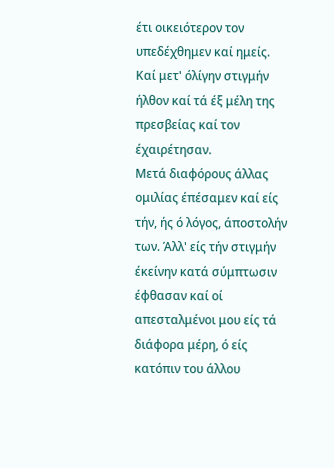έτι οικειότερον τον υπεδέχθημεν καί ημείς. Καί μετ' όλίγην στιγμήν ήλθον καί τά έξ μέλη της πρεσβείας καί τον έχαιρέτησαν.
Μετά διαφόρους άλλας ομιλίας έπέσαμεν καί είς τήν, ής ό λόγος, άποστολήν των. Άλλ' είς τήν στιγμήν έκείνην κατά σύμπτωσιν έφθασαν καί οί απεσταλμένοι μου είς τά διάφορα μέρη, ό είς κατόπιν του άλλου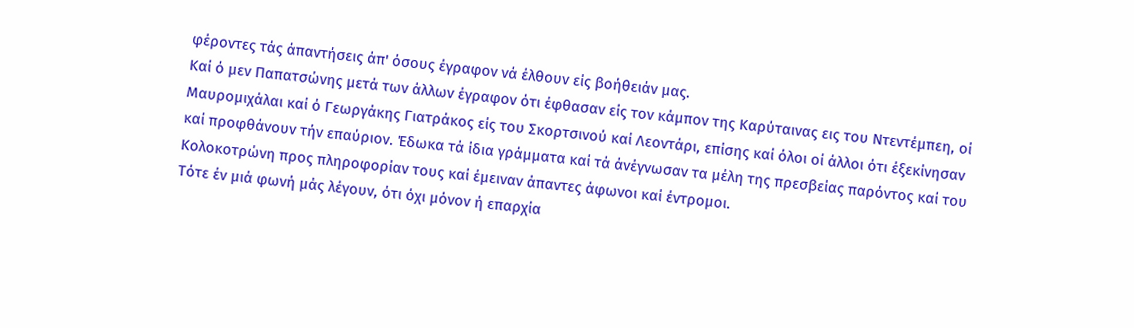φέροντες τάς άπαντήσεις άπ' όσους έγραφον νά έλθουν είς βοήθειάν μας.
Καί ό μεν Παπατσώνης μετά των άλλων έγραφον ότι έφθασαν είς τον κάμπον της Καρύταινας εις του Ντεντέμπεη, οί Μαυρομιχάλαι καί ό Γεωργάκης Γιατράκος είς του Σκορτσινού καί Λεοντάρι, επίσης καί όλοι οί άλλοι ότι έξεκίνησαν καί προφθάνουν τήν επαύριον. Έδωκα τά ίδια γράμματα καί τά άνέγνωσαν τα μέλη της πρεσβείας παρόντος καί του Κολοκοτρώνη προς πληροφορίαν τους καί έμειναν άπαντες άφωνοι καί έντρομοι.
Τότε έν μιά φωνή μάς λέγουν, ότι όχι μόνον ή επαρχία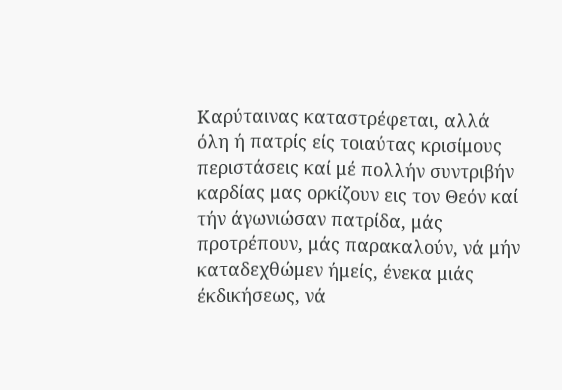Καρύταινας καταστρέφεται, αλλά όλη ή πατρίς είς τοιαύτας κρισίμους περιστάσεις καί μέ πολλήν συντριβήν καρδίας μας ορκίζουν εις τον Θεόν καί τήν άγωνιώσαν πατρίδα, μάς προτρέπουν, μάς παρακαλούν, νά μήν καταδεχθώμεν ήμείς, ένεκα μιάς έκδικήσεως, νά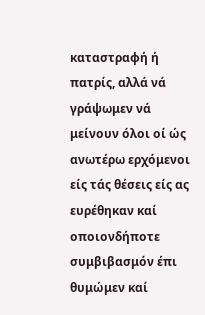καταστραφή ή πατρίς, αλλά νά γράψωμεν νά μείνουν όλοι οί ώς ανωτέρω ερχόμενοι είς τάς θέσεις είς ας ευρέθηκαν καί οποιονδήποτε συμβιβασμόν έπι θυμώμεν καί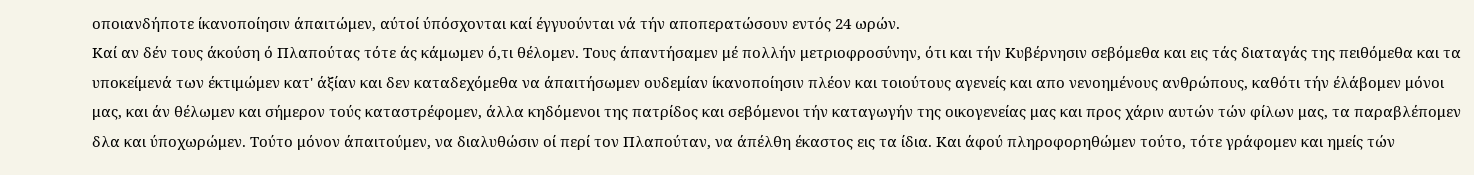οποιανδήποτε ίκανοποίησιν άπαιτώμεν, αύτοί ύπόσχονται καί έγγυούνται νά τήν αποπερατώσουν εντός 24 ωρών.
Καί αν δέν τους άκούση ό Πλαπούτας τότε άς κάμωμεν ό,τι θέλομεν. Τους άπαντήσαμεν μέ πολλήν μετριοφροσύνην, ότι και τήν Κυβέρνησιν σεβόμεθα και εις τάς διαταγάς της πειθόμεθα και τα υποκείμενά των έκτιμώμεν κατ' άξίαν και δεν καταδεχόμεθα να άπαιτήσωμεν ουδεμίαν ίκανοποίησιν πλέον και τοιούτους αγενείς και απο νενοημένους ανθρώπους, καθότι τήν έλάβομεν μόνοι μας, και άν θέλωμεν και σήμερον τούς καταστρέφομεν, άλλα κηδόμενοι της πατρίδος και σεβόμενοι τήν καταγωγήν της οικογενείας μας και προς χάριν αυτών τών φίλων μας, τα παραβλέπομεν δλα και ύποχωρώμεν. Τούτο μόνον άπαιτούμεν, να διαλυθώσιν οί περί τον Πλαπούταν, να άπέλθη έκαστος εις τα ίδια. Και άφού πληροφορηθώμεν τούτο, τότε γράφομεν και ημείς τών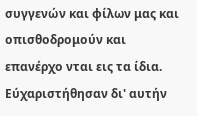συγγενών και φίλων μας και οπισθοδρομούν και επανέρχο νται εις τα ίδια.
Εύχαριστήθησαν δι' αυτήν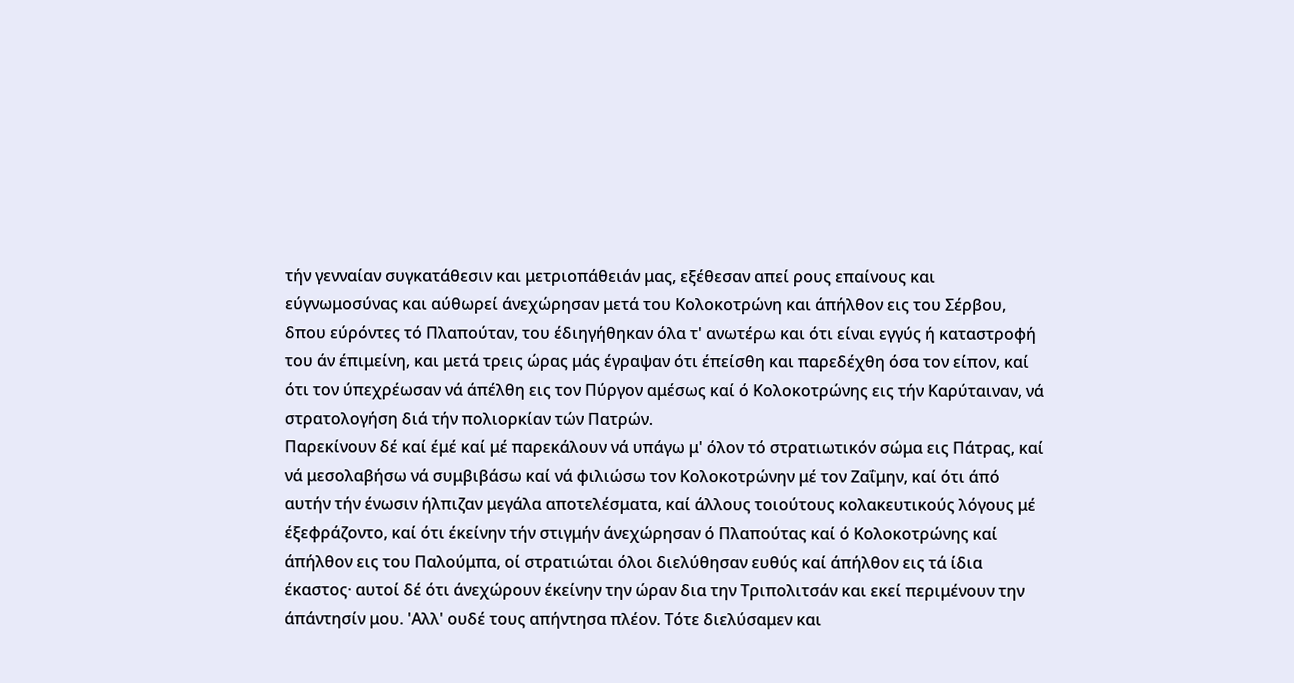τήν γενναίαν συγκατάθεσιν και μετριοπάθειάν μας, εξέθεσαν απεί ρους επαίνους και εύγνωμοσύνας και αύθωρεί άνεχώρησαν μετά του Κολοκοτρώνη και άπήλθον εις του Σέρβου, δπου εύρόντες τό Πλαπούταν, του έδιηγήθηκαν όλα τ' ανωτέρω και ότι είναι εγγύς ή καταστροφή του άν έπιμείνη, και μετά τρεις ώρας μάς έγραψαν ότι έπείσθη και παρεδέχθη όσα τον είπον, καί ότι τον ύπεχρέωσαν νά άπέλθη εις τον Πύργον αμέσως καί ό Κολοκοτρώνης εις τήν Καρύταιναν, νά στρατολογήση διά τήν πολιορκίαν τών Πατρών.
Παρεκίνουν δέ καί έμέ καί μέ παρεκάλουν νά υπάγω μ' όλον τό στρατιωτικόν σώμα εις Πάτρας, καί νά μεσολαβήσω νά συμβιβάσω καί νά φιλιώσω τον Κολοκοτρώνην μέ τον Ζαΐμην, καί ότι άπό αυτήν τήν ένωσιν ήλπιζαν μεγάλα αποτελέσματα, καί άλλους τοιούτους κολακευτικούς λόγους μέ έξεφράζοντο, καί ότι έκείνην τήν στιγμήν άνεχώρησαν ό Πλαπούτας καί ό Κολοκοτρώνης καί άπήλθον εις του Παλούμπα, οί στρατιώται όλοι διελύθησαν ευθύς καί άπήλθον εις τά ίδια έκαστος· αυτοί δέ ότι άνεχώρουν έκείνην την ώραν δια την Τριπολιτσάν και εκεί περιμένουν την άπάντησίν μου. 'Αλλ' ουδέ τους απήντησα πλέον. Τότε διελύσαμεν και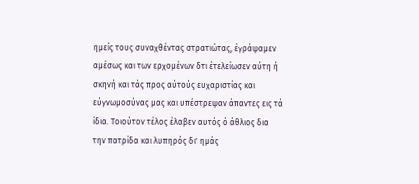ημείς τους συναχθέντας στρατιώτας, έγράψαμεν αμέσως και των ερχομένων δτι έτελείωσεν αύτη ή σκηνή και τάς προς αύτούς ευχαριστίας και εύγνωμοσύνας μας και υπέστρεψαν άπαντες εις τά ίδια. Τοιούτον τέλος έλαβεν αυτός ό άθλιος δια την πατρίδα και λυπηρός δι' ημάς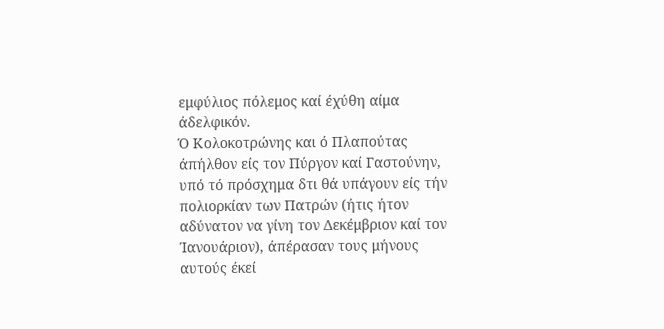εμφύλιος πόλεμος καί έχύθη αίμα άδελφικόν.
Ό Κολοκοτρώνης και ό Πλαπούτας άπήλθον είς τον Πύργον καί Γαστούνην, υπό τό πρόσχημα δτι θά υπάγουν είς τήν πολιορκίαν των Πατρών (ήτις ήτον αδύνατον να γίνη τον Δεκέμβριον καί τον Ίανουάριον), άπέρασαν τους μήνους αυτούς έκεί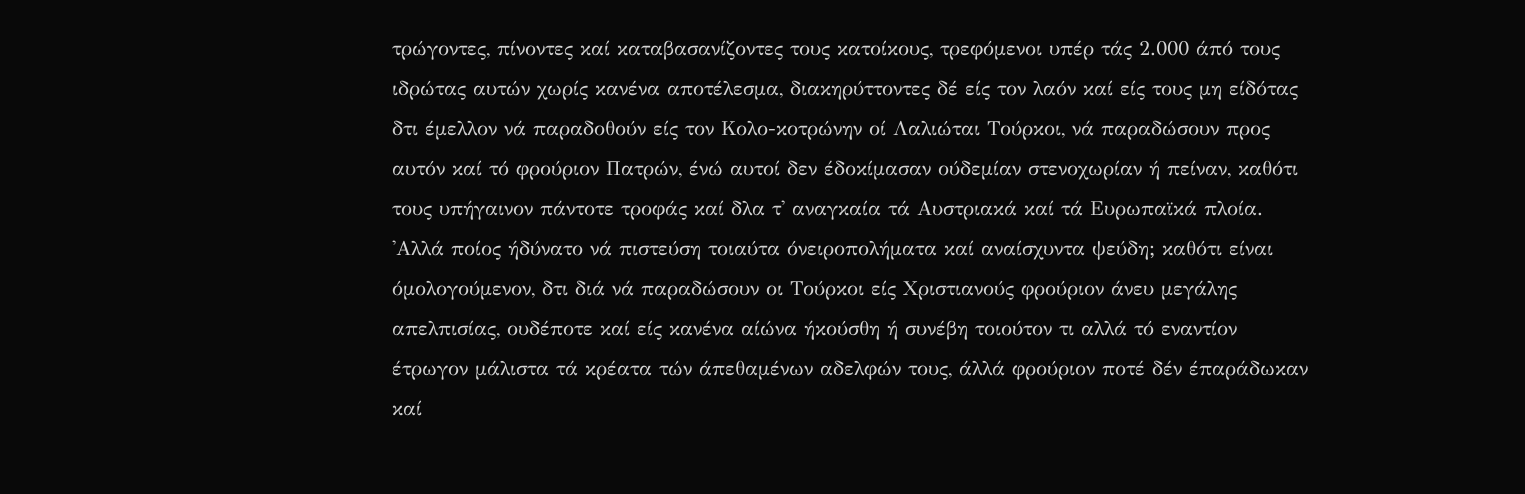τρώγοντες, πίνοντες καί καταβασανίζοντες τους κατοίκους, τρεφόμενοι υπέρ τάς 2.000 άπό τους ιδρώτας αυτών χωρίς κανένα αποτέλεσμα, διακηρύττοντες δέ είς τον λαόν καί είς τους μη είδότας δτι έμελλον νά παραδοθούν είς τον Κολο-κοτρώνην οί Λαλιώται Τούρκοι, νά παραδώσουν προς αυτόν καί τό φρούριον Πατρών, ένώ αυτοί δεν έδοκίμασαν ούδεμίαν στενοχωρίαν ή πείναν, καθότι τους υπήγαινον πάντοτε τροφάς καί δλα τ' αναγκαία τά Αυστριακά καί τά Ευρωπαϊκά πλοία.
'Αλλά ποίος ήδύνατο νά πιστεύση τοιαύτα όνειροπολήματα καί αναίσχυντα ψεύδη; καθότι είναι όμολογούμενον, δτι διά νά παραδώσουν οι Τούρκοι είς Χριστιανούς φρούριον άνευ μεγάλης απελπισίας, ουδέποτε καί είς κανένα αίώνα ήκούσθη ή συνέβη τοιούτον τι αλλά τό εναντίον έτρωγον μάλιστα τά κρέατα τών άπεθαμένων αδελφών τους, άλλά φρούριον ποτέ δέν έπαράδωκαν καί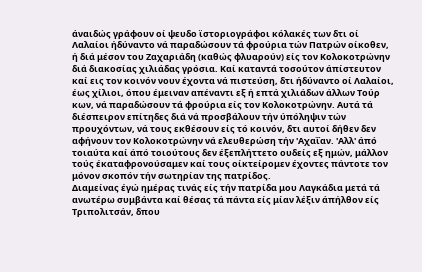άναιδώς γράφουν οί ψευδο ϊστοριογράφοι κόλακές των δτι οί Λαλαίοι ήδύναντο νά παραδώσουν τά φρούρια τών Πατρών οίκοθεν, ή διά μέσον του Ζαχαριάδη (καθώς φλυαρούν) είς τον Κολοκοτρώνην διά διακοσίας χιλιάδας γρόσια. Καί καταντά τοσούτον άπίστευτον καί εις τον κοινόν νουν έχοντα νά πιστεύση, δτι ήδύναντο οί Λαλαίοι, έως χίλιοι, όπου έμειναν απέναντι εξ ή επτά χιλιάδων άλλων Τούρ κων, νά παραδώσουν τά φρούρια είς τον Κολοκοτρώνην. Αυτά τά διέσπειρον επίτηδες διά νά προσβάλουν τήν ύπόληψιν τών προυχόντων, νά τους εκθέσουν είς τό κοινόν, δτι αυτοί δήθεν δεν αφήνουν τον Κολοκοτρώνην νά ελευθερώση τήν 'Αχαΐαν. 'Αλλ' άπό τοιαύτα καί άπό τοιούτους δεν έξεπλήττετο ουδείς εξ ημών, μάλλον τούς έκαταφρονούσαμεν καί τους οίκτείρομεν έχοντες πάντοτε τον μόνον σκοπόν τήν σωτηρίαν της πατρίδος.
Διαμείνας έγώ ημέρας τινάς είς τήν πατρίδα μου Λαγκάδια μετά τά ανωτέρω συμβάντα καί θέσας τά πάντα είς μίαν λέξιν άπήλθον είς Τριπολιτσάν, δπου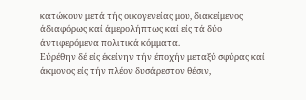κατώκουν μετά τής οικογενείας μου, διακείμενος άδιαφόρως καί άμερολήπτως καί είς τά δύο άντιφερόμενα πολιτικά κόμματα.
Εύρέθην δέ είς έκείνην τήν έποχήν μεταξύ σφύρας καί άκμονος είς τήν πλέον δυσάρεστον θέσιν,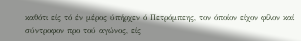καθότι είς τό έν μέρος ύπήρχεν ό Πετρόμπεης, τον όποίον είχον φίλον καί σύντροφον προ τού αγώνος, είς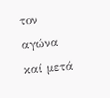τον αγώνα καί μετά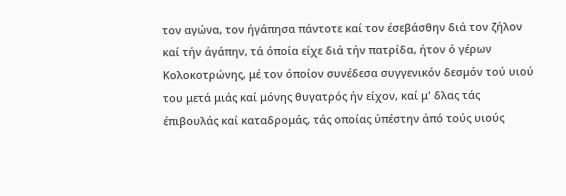τον αγώνα, τον ήγάπησα πάντοτε καί τον έσεβάσθην διά τον ζήλον καί τήν άγάπην, τά όποία είχε διά τήν πατρίδα, ήτον ό γέρων Κολοκοτρώνης, μέ τον όποίον συνέδεσα συγγενικόν δεσμόν τού υιού του μετά μιάς καί μόνης θυγατρός ήν είχον, καί μ' δλας τάς έπιβουλάς καί καταδρομάς, τάς οποίας ύπέστην άπό τούς υιούς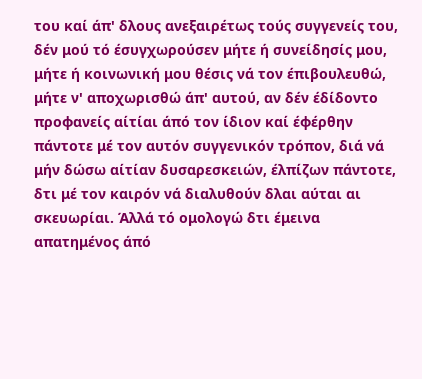του καί άπ' δλους ανεξαιρέτως τούς συγγενείς του, δέν μού τό έσυγχωρούσεν μήτε ή συνείδησίς μου, μήτε ή κοινωνική μου θέσις νά τον έπιβουλευθώ, μήτε ν' αποχωρισθώ άπ' αυτού, αν δέν έδίδοντο προφανείς αίτίαι άπό τον ίδιον καί έφέρθην πάντοτε μέ τον αυτόν συγγενικόν τρόπον, διά νά μήν δώσω αίτίαν δυσαρεσκειών, έλπίζων πάντοτε, δτι μέ τον καιρόν νά διαλυθούν δλαι αύται αι σκευωρίαι. Άλλά τό ομολογώ δτι έμεινα απατημένος άπό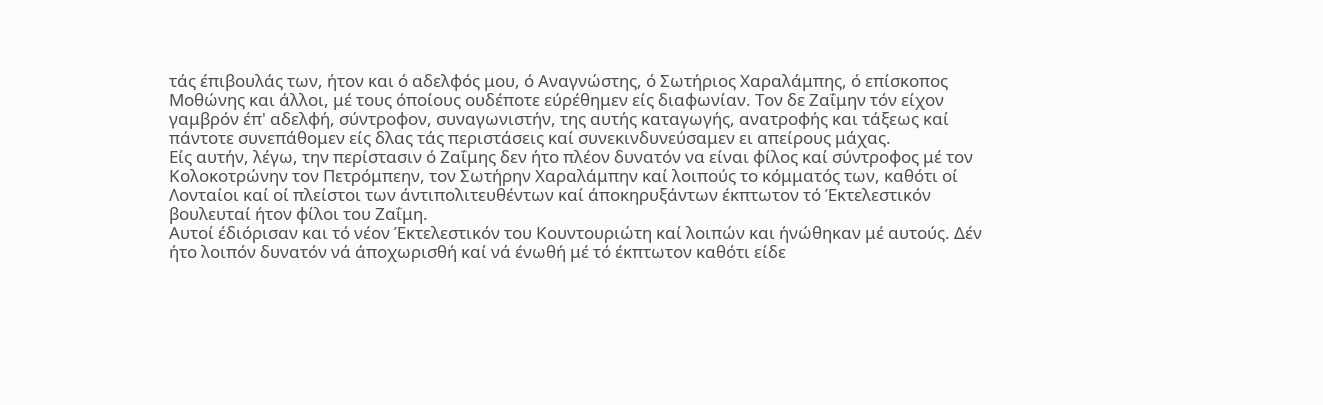τάς έπιβουλάς των, ήτον και ό αδελφός μου, ό Αναγνώστης, ό Σωτήριος Χαραλάμπης, ό επίσκοπος Μοθώνης και άλλοι, μέ τους όποίους ουδέποτε εύρέθημεν είς διαφωνίαν. Τον δε Ζαΐμην τόν είχον γαμβρόν έπ' αδελφή, σύντροφον, συναγωνιστήν, της αυτής καταγωγής, ανατροφής και τάξεως καί πάντοτε συνεπάθομεν είς δλας τάς περιστάσεις καί συνεκινδυνεύσαμεν ει απείρους μάχας.
Είς αυτήν, λέγω, την περίστασιν ό Ζαΐμης δεν ήτο πλέον δυνατόν να είναι φίλος καί σύντροφος μέ τον Κολοκοτρώνην τον Πετρόμπεην, τον Σωτήρην Χαραλάμπην καί λοιπούς το κόμματός των, καθότι οί Λονταίοι καί οί πλείστοι των άντιπολιτευθέντων καί άποκηρυξάντων έκπτωτον τό Έκτελεστικόν βουλευταί ήτον φίλοι του Ζαΐμη.
Αυτοί έδιόρισαν και τό νέον Έκτελεστικόν του Κουντουριώτη καί λοιπών και ήνώθηκαν μέ αυτούς. Δέν ήτο λοιπόν δυνατόν νά άποχωρισθή καί νά ένωθή μέ τό έκπτωτον καθότι είδε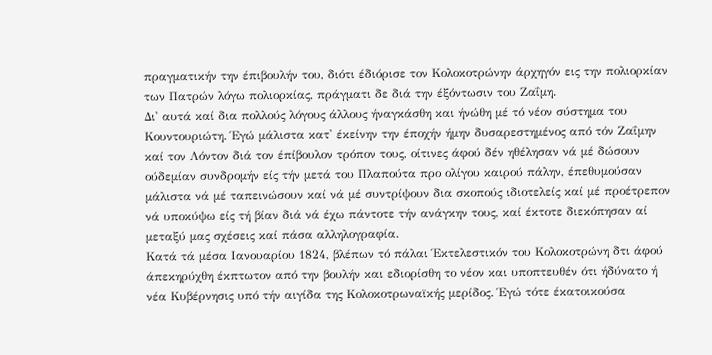πραγματικήν την έπιβουλήν του, διότι έδιόρισε τον Κολοκοτρώνην άρχηγόν εις την πολιορκίαν των Πατρών λόγω πολιορκίας, πράγματι δε διά την έξόντωσιν του Ζαΐμη.
Δι' αυτά καί δια πολλούς λόγους άλλους ήναγκάσθη και ήνώθη μέ τό νέον σύστημα του Κουντουριώτη. Έγώ μάλιστα κατ' έκείνην την έποχήν ήμην δυσαρεστημένος από τόν Ζαΐμην καί τον Λόντον διά τον έπίβουλον τρόπον τους, οίτινες άφού δέν ηθέλησαν νά μέ δώσουν ούδεμίαν συνδρομήν είς τήν μετά του Πλαπούτα προ ολίγου καιρού πάλην, έπεθυμούσαν μάλιστα νά μέ ταπεινώσουν καί νά μέ συντρίψουν δια σκοπούς ιδιοτελείς καί μέ προέτρεπον νά υποκύψω είς τή βίαν διά νά έχω πάντοτε τήν ανάγκην τους, καί έκτοτε διεκόπησαν αί μεταξύ μας σχέσεις καί πάσα αλληλογραφία.
Κατά τά μέσα Ιανουαρίου 1824, βλέπων τό πάλαι Έκτελεστικόν του Κολοκοτρώνη δτι άφού άπεκηρύχθη έκπτωτον από την βουλήν και εδιορίσθη το νέον και υποπτευθέν ότι ήδύνατο ή νέα Κυβέρνησις υπό τήν αιγίδα της Κολοκοτρωναϊκής μερίδος. Έγώ τότε έκατοικούσα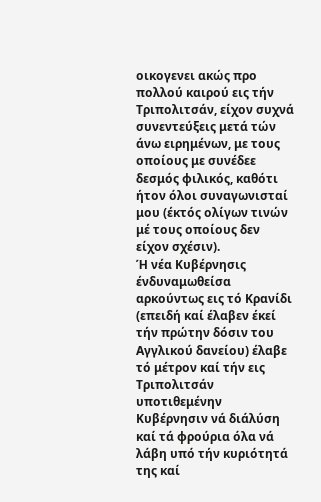οικογενει ακώς προ πολλού καιρού εις τήν Τριπολιτσάν, είχον συχνά συνεντεύξεις μετά τών άνω ειρημένων, με τους οποίους με συνέδεε δεσμός φιλικός, καθότι ήτον όλοι συναγωνισταί μου (έκτός ολίγων τινών μέ τους οποίους δεν είχον σχέσιν).
Ή νέα Κυβέρνησις ένδυναμωθείσα αρκούντως εις τό Κρανίδι (επειδή καί έλαβεν έκεί τήν πρώτην δόσιν του Αγγλικού δανείου) έλαβε τό μέτρον καί τήν εις Τριπολιτσάν υποτιθεμένην Κυβέρνησιν νά διάλύση καί τά φρούρια όλα νά λάβη υπό τήν κυριότητά της καί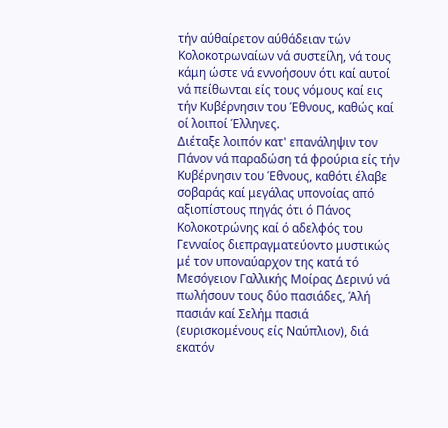τήν αύθαίρετον αύθάδειαν τών Κολοκοτρωναίων νά συστείλη, νά τους κάμη ώστε νά εννοήσουν ότι καί αυτοί νά πείθωνται είς τους νόμους καί εις τήν Κυβέρνησιν του Έθνους, καθώς καί οί λοιποί Έλληνες.
Διέταξε λοιπόν κατ' επανάληψιν τον Πάνον νά παραδώση τά φρούρια είς τήν Κυβέρνησιν του Έθνους, καθότι έλαβε σοβαράς καί μεγάλας υπονοίας από αξιοπίστους πηγάς ότι ό Πάνος Κολοκοτρώνης καί ό αδελφός του Γενναίος διεπραγματεύοντο μυστικώς μέ τον υποναύαρχον της κατά τό Μεσόγειον Γαλλικής Μοίρας Δερινύ νά πωλήσουν τους δύο πασιάδες, Άλή πασιάν καί Σελήμ πασιά (ευρισκομένους είς Ναύπλιον), διά εκατόν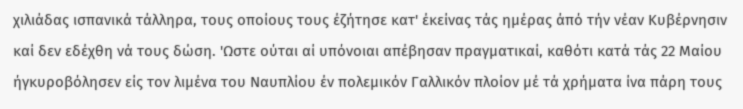χιλιάδας ισπανικά τάλληρα, τους οποίους τους έζήτησε κατ' έκείνας τάς ημέρας άπό τήν νέαν Κυβέρνησιν καί δεν εδέχθη νά τους δώση. 'Ωστε ούται αί υπόνοιαι απέβησαν πραγματικαί, καθότι κατά τάς 22 Μαίου ήγκυροβόλησεν είς τον λιμένα του Ναυπλίου έν πολεμικόν Γαλλικόν πλοίον μέ τά χρήματα ίνα πάρη τους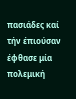πασιάδες καί τήν έπιούσαν έφθασε μία πολεμική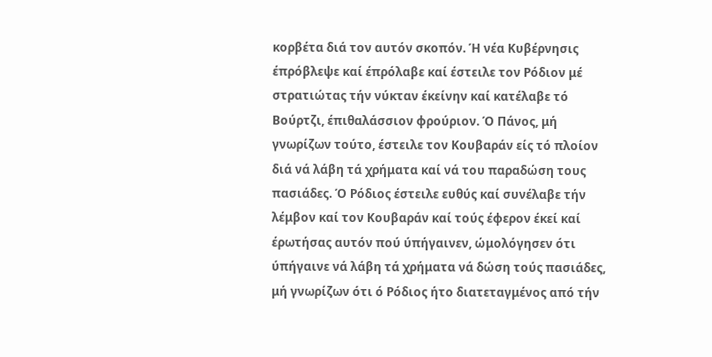κορβέτα διά τον αυτόν σκοπόν. Ή νέα Κυβέρνησις έπρόβλεψε καί έπρόλαβε καί έστειλε τον Ρόδιον μέ στρατιώτας τήν νύκταν έκείνην καί κατέλαβε τό Βούρτζι, έπιθαλάσσιον φρούριον. Ό Πάνος, μή γνωρίζων τούτο, έστειλε τον Κουβαράν είς τό πλοίον διά νά λάβη τά χρήματα καί νά του παραδώση τους πασιάδες. Ό Ρόδιος έστειλε ευθύς καί συνέλαβε τήν λέμβον καί τον Κουβαράν καί τούς έφερον έκεί καί έρωτήσας αυτόν πού ύπήγαινεν, ώμολόγησεν ότι ύπήγαινε νά λάβη τά χρήματα νά δώση τούς πασιάδες, μή γνωρίζων ότι ό Ρόδιος ήτο διατεταγμένος από τήν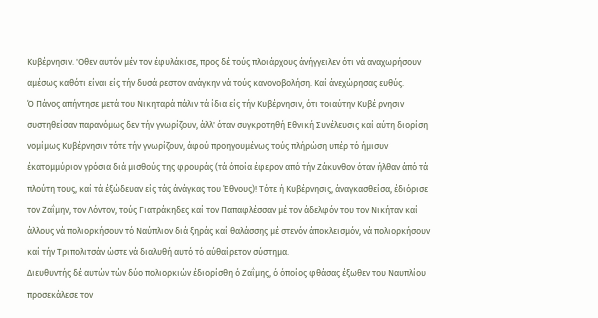Κυβέρνησιν. 'Οθεν αυτόν μέν τον έφυλάκισε, προς δέ τούς πλοιάρχους άνήγγειλεν ότι νά αναχωρήσουν αμέσως καθότι είναι είς τήν δυσά ρεστον ανάγκην νά τούς κανονοβολήση. Καί άνεχώρησας ευθύς.
Ό Πάνος απήντησε μετά του Νικηταρά πάλιν τά ίδια είς τήν Κυβέρνησιν, ότι τοιαύτην Κυβέ ρνησιν συστηθείσαν παρανόμως δεν τήν γνωρίζουν, άλλ' όταν συγκροτηθή Εθνική Συνέλευσις καί αύτη διορίση νομίμως Κυβέρνησιν τότε τήν γνωρίζουν, άφού προηγουμένως τούς πλήρώση υπέρ τό ήμισυν έκατομμύριον γρόσια διά μισθούς της φρουράς (τά όποία έφερον από τήν Ζάκυνθον όταν ήλθαν άπό τά πλούτη τους, καί τά έξώδευαν είς τάς άνάγκας του Έθνους)! Τότε ή Κυβέρνησις, άναγκασθείσα, έδιόρισε τον Ζαΐμην, τον Λόντον, τούς Γιατράκηδες καί τον Παπαφλέσσαν μέ τον άδελφόν του τον Νικήταν καί άλλους νά πολιορκήσουν τό Ναύπλιον διά ξηράς καί θαλάσσης μέ στενόν άποκλεισμόν, νά πολιορκήσουν καί τήν Τριπολιτσάν ώστε νά διαλυθή αυτό τό αύθαίρετον σύστημα.
Διευθυντής δέ αυτών τών δύο πολιορκιών έδιορίσθη ό Ζαΐμης, ό όποίος φθάσας έξωθεν του Ναυπλίου προσεκάλεσε τον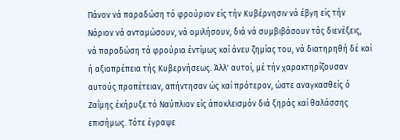Πάνον νά παραδώση τό φρούριον είς τήν Κυβέρνησιν νά έβγη είς τήν Νάριον νά ανταμώσουν, νά ομιλήσουν, διά νά συμβιβάσουν τάς διενέξεις, νά παραδώση τά φρούρια έντίμως καί άνευ ζημίας του, νά διατηρηθή δέ καί ή αξιοπρέπεια τής Κυβερνήσεως. Άλλ' αυτοί, μέ τήν χαρακτηρίζουσαν αυτούς προπέτειαν, απήντησαν ώς καί πρότερον, ώστε αναγκασθείς ό Ζαΐμης έκήρυξε τό Ναύπλιον είς άποκλεισμόν διά ξηράς καί θαλάσσης επισήμως. Τότε έγραψε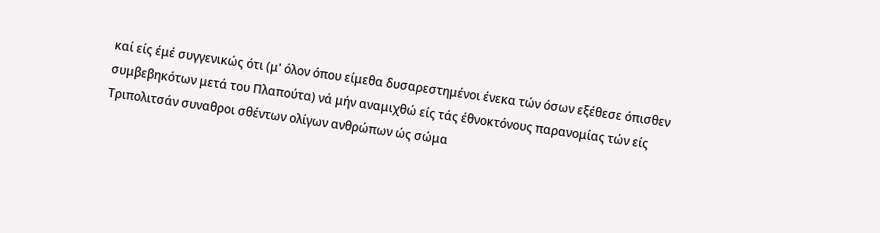καί είς έμέ συγγενικώς ότι (μ' όλον όπου είμεθα δυσαρεστημένοι ένεκα τών όσων εξέθεσε όπισθεν συμβεβηκότων μετά του Πλαπούτα) νά μήν αναμιχθώ είς τάς έθνοκτόνους παρανομίας τών είς Τριπολιτσάν συναθροι σθέντων ολίγων ανθρώπων ώς σώμα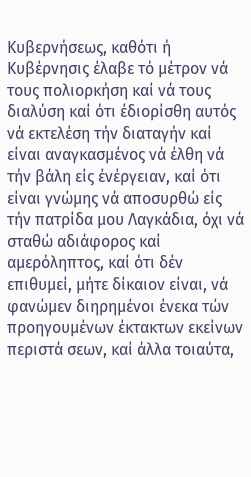Κυβερνήσεως, καθότι ή Κυβέρνησις έλαβε τό μέτρον νά τους πολιορκήση καί νά τους διαλύση καί ότι έδιορίσθη αυτός νά εκτελέση τήν διαταγήν καί είναι αναγκασμένος νά έλθη νά τήν βάλη είς ένέργειαν, καί ότι είναι γνώμης νά αποσυρθώ είς τήν πατρίδα μου Λαγκάδια, όχι νά σταθώ αδιάφορος καί αμερόληπτος, καί ότι δέν επιθυμεί, μήτε δίκαιον είναι, νά φανώμεν διηρημένοι ένεκα τών προηγουμένων έκτακτων εκείνων περιστά σεων, καί άλλα τοιαύτα,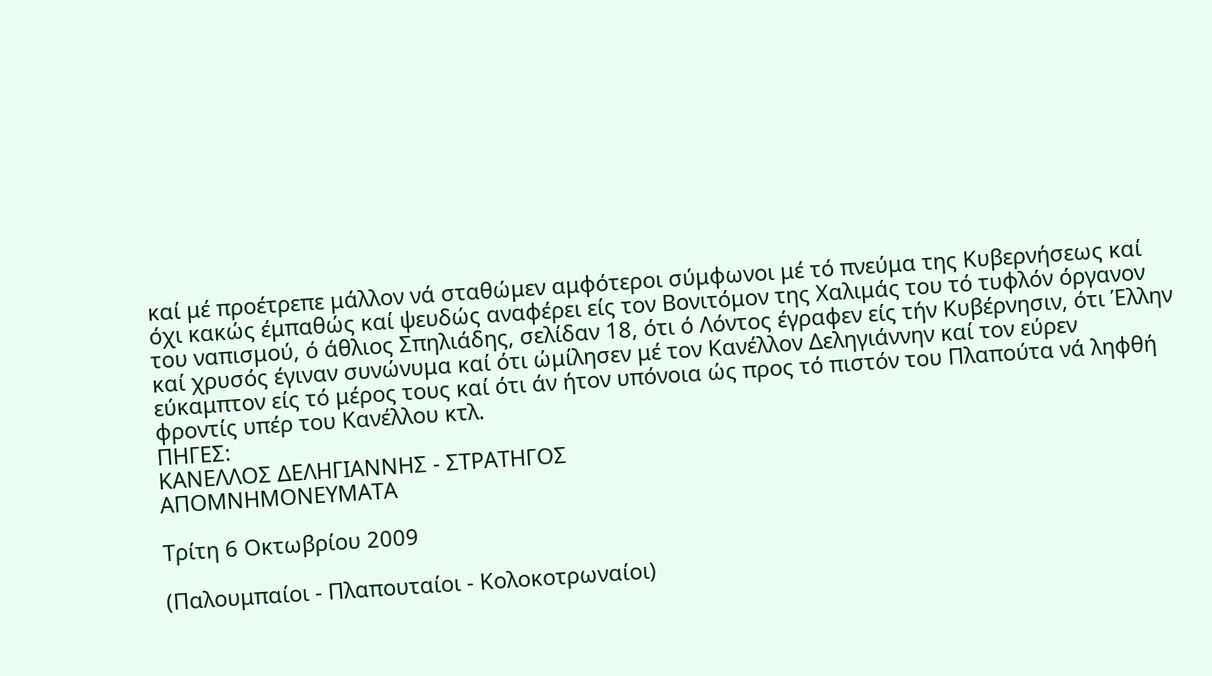καί μέ προέτρεπε μάλλον νά σταθώμεν αμφότεροι σύμφωνοι μέ τό πνεύμα της Κυβερνήσεως καί όχι κακώς έμπαθώς καί ψευδώς αναφέρει είς τον Βονιτόμον της Χαλιμάς του τό τυφλόν όργανον του ναπισμού, ό άθλιος Σπηλιάδης, σελίδαν 18, ότι ό Λόντος έγραφεν είς τήν Κυβέρνησιν, ότι Έλλην καί χρυσός έγιναν συνώνυμα καί ότι ώμίλησεν μέ τον Κανέλλον Δεληγιάννην καί τον εύρεν εύκαμπτον είς τό μέρος τους καί ότι άν ήτον υπόνοια ώς προς τό πιστόν του Πλαπούτα νά ληφθή φροντίς υπέρ του Κανέλλου κτλ.
ΠΗΓΕΣ:
ΚΑΝΕΛΛΟΣ ΔΕΛΗΓΙΑΝΝΗΣ - ΣΤΡΑΤΗΓΟΣ
ΑΠΟΜΝΗΜΟΝΕΥΜΑΤΑ

Τρίτη 6 Οκτωβρίου 2009

(Παλουμπαίοι - Πλαπουταίοι - Κολοκοτρωναίοι)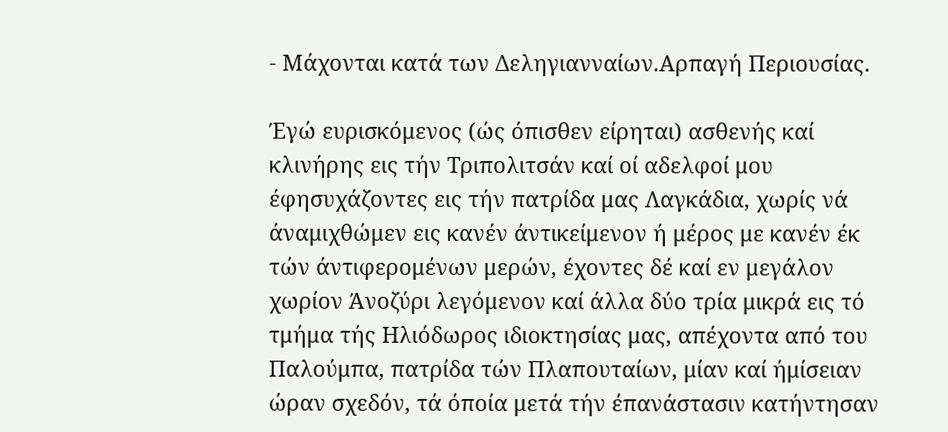- Μάχονται κατά των Δεληγιανναίων.Αρπαγή Περιουσίας.

Έγώ ευρισκόμενος (ώς όπισθεν είρηται) ασθενής καί κλινήρης εις τήν Τριπολιτσάν καί οί αδελφοί μου έφησυχάζοντες εις τήν πατρίδα μας Λαγκάδια, χωρίς νά άναμιχθώμεν εις κανέν άντικείμενον ή μέρος με κανέν έκ τών άντιφερομένων μερών, έχοντες δέ καί εν μεγάλον χωρίον Άνοζύρι λεγόμενον καί άλλα δύο τρία μικρά εις τό τμήμα τής Ηλιόδωρος ιδιοκτησίας μας, απέχοντα από του Παλούμπα, πατρίδα τών Πλαπουταίων, μίαν καί ήμίσειαν ώραν σχεδόν, τά όποία μετά τήν έπανάστασιν κατήντησαν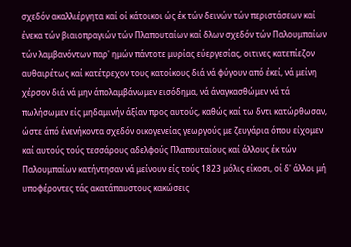σχεδόν ακαλλιέργητα καί οί κάτοικοι ώς έκ τών δεινών τών περιστάσεων καί ένεκα τών βιαιοπραγιών τών Πλαπουταίων καί δλων σχεδόν τών Παλουμπαίων τών λαμβανόντων παρ' ημών πάντοτε μυρίας εύεργεσίας, οιτινες κατεπίεζον αυθαιρέτως καί κατέτρεχον τους κατοίκους διά νά φύγουν από έκεί, νά μείνη χέρσον διά νά μην άπολαμβάνωμεν εισόδημα, νά άναγκασθώμεν νά τά πωλήσωμεν είς μηδαμινήν άξίαν προς αυτούς, καθώς καί τω δντι κατώρθωσαν, ώστε άπό ένενήκοντα σχεδόν οικογενείας γεωργούς με ζευγάρια όπου είχομεν καί αυτούς τούς τεσσάρους αδελφούς Πλαπουταίους καί άλλους έκ τών Παλουμπαίων κατήντησαν νά μείνουν είς τούς 1823 μόλις είκοσι, οί δ' άλλοι μή υποφέροντες τάς ακατάπαυστους κακώσεις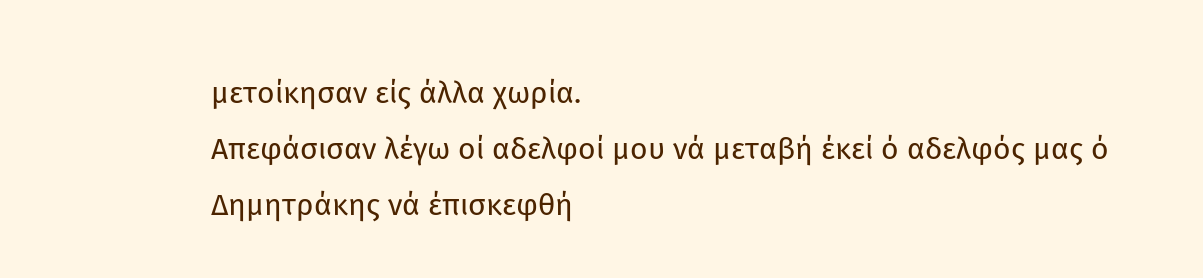μετοίκησαν είς άλλα χωρία.
Απεφάσισαν λέγω οί αδελφοί μου νά μεταβή έκεί ό αδελφός μας ό Δημητράκης νά έπισκεφθή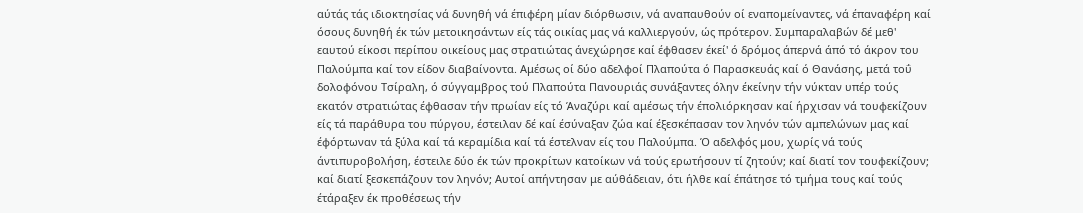αύτάς τάς ιδιοκτησίας νά δυνηθή νά έπιφέρη μίαν διόρθωσιν, νά αναπαυθούν οί εναπομείναντες, νά έπαναφέρη καί όσους δυνηθή έκ τών μετοικησάντων είς τάς οικίας μας νά καλλιεργούν, ώς πρότερον. Συμπαραλαβών δέ μεθ' εαυτού είκοσι περίπου οικείους μας στρατιώτας άνεχώρησε καί έφθασεν έκεί' ό δρόμος άπερνά άπό τό άκρον του Παλούμπα καί τον είδον διαβαίνοντα. Αμέσως οί δύο αδελφοί Πλαπούτα ό Παρασκευάς καί ό Θανάσης, μετά τοΰ δολοφόνου Τσίραλη, ό σύγγαμβρος τού Πλαπούτα Πανουριάς συνάξαντες όλην έκείνην τήν νύκταν υπέρ τούς εκατόν στρατιώτας έφθασαν τήν πρωίαν είς τό Άναζύρι καί αμέσως τήν έπολιόρκησαν καί ήρχισαν νά τουφεκίζουν είς τά παράθυρα του πύργου, έστειλαν δέ καί έσύναξαν ζώα καί έξεσκέπασαν τον ληνόν τών αμπελώνων μας καί έφόρτωναν τά ξύλα καί τά κεραμίδια καί τά έστελναν είς του Παλούμπα. Ό αδελφός μου, χωρίς νά τούς άντιπυροβολήση, έστειλε δύο έκ τών προκρίτων κατοίκων νά τούς ερωτήσουν τί ζητούν; καί διατί τον τουφεκίζουν; καί διατί ξεσκεπάζουν τον ληνόν; Αυτοί απήντησαν με αύθάδειαν, ότι ήλθε καί έπάτησε τό τμήμα τους καί τούς έτάραξεν έκ προθέσεως τήν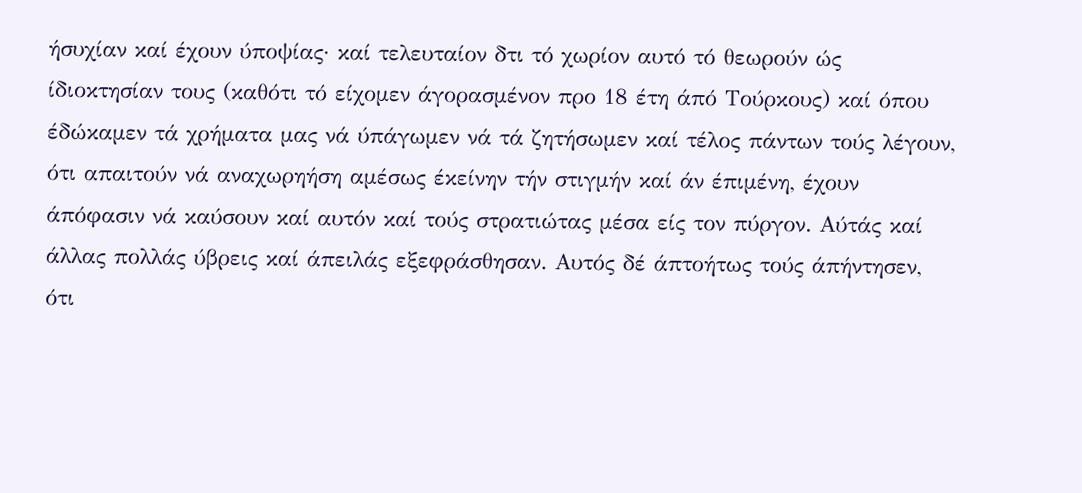ήσυχίαν καί έχουν ύποψίας· καί τελευταίον δτι τό χωρίον αυτό τό θεωρούν ώς ίδιοκτησίαν τους (καθότι τό είχομεν άγορασμένον προ 18 έτη άπό Τούρκους) καί όπου έδώκαμεν τά χρήματα μας νά ύπάγωμεν νά τά ζητήσωμεν καί τέλος πάντων τούς λέγουν, ότι απαιτούν νά αναχωρηήση αμέσως έκείνην τήν στιγμήν καί άν έπιμένη, έχουν άπόφασιν νά καύσουν καί αυτόν καί τούς στρατιώτας μέσα είς τον πύργον. Αύτάς καί άλλας πολλάς ύβρεις καί άπειλάς εξεφράσθησαν. Αυτός δέ άπτοήτως τούς άπήντησεν, ότι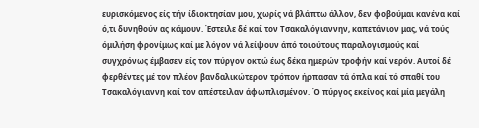ευρισκόμενος είς τήν ίδιοκτησίαν μου, χωρίς νά βλάπτω άλλον, δεν φοβούμαι κανένα καί ό,τι δυνηθούν ας κάμουν. Έστειλε δέ καί τον Τσακαλόγιαννην, καπετάνιον μας, νά τούς όμιλήση φρονίμως καί με λόγον νά λείψουν άπό τοιούτους παραλογισμούς καί συγχρόνως έμβασεν είς τον πύργον οκτώ έως δέκα ημερών τροφήν καί νερόν. Αυτοί δέ φερθέντες μέ τον πλέον βανδαλικώτερον τρόπον ήρπασαν τά όπλα καί τό σπαθί του Τσακαλόγιαννη καί τον απέστειλαν άφωπλισμένον. Ό πύργος εκείνος καί μία μεγάλη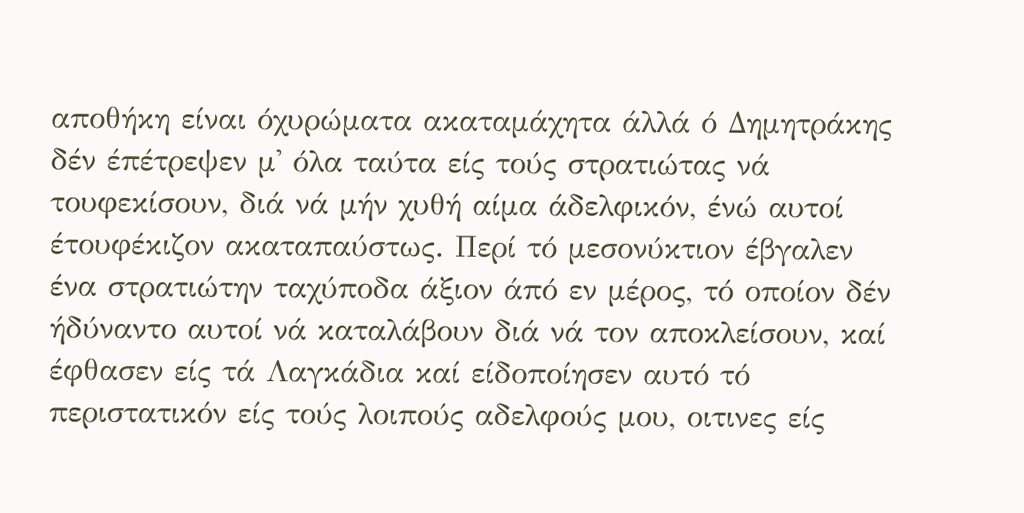αποθήκη είναι όχυρώματα ακαταμάχητα άλλά ό Δημητράκης δέν έπέτρεψεν μ' όλα ταύτα είς τούς στρατιώτας νά τουφεκίσουν, διά νά μήν χυθή αίμα άδελφικόν, ένώ αυτοί έτουφέκιζον ακαταπαύστως. Περί τό μεσονύκτιον έβγαλεν ένα στρατιώτην ταχύποδα άξιον άπό εν μέρος, τό οποίον δέν ήδύναντο αυτοί νά καταλάβουν διά νά τον αποκλείσουν, καί έφθασεν είς τά Λαγκάδια καί είδοποίησεν αυτό τό περιστατικόν είς τούς λοιπούς αδελφούς μου, οιτινες είς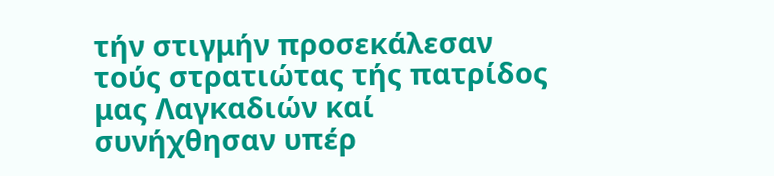τήν στιγμήν προσεκάλεσαν τούς στρατιώτας τής πατρίδος μας Λαγκαδιών καί συνήχθησαν υπέρ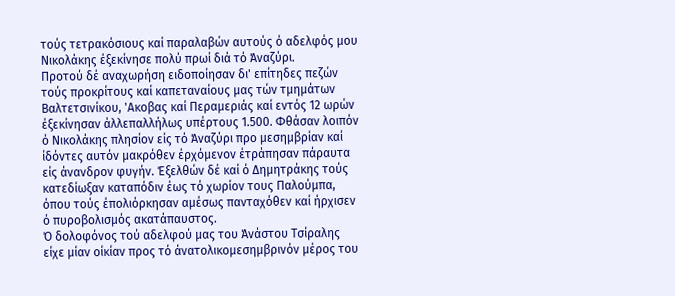τούς τετρακόσιους καί παραλαβών αυτούς ό αδελφός μου Νικολάκης έξεκίνησε πολύ πρωί διά τό Άναζύρι.
Προτού δέ αναχωρήση ειδοποίησαν δι' επίτηδες πεζών τούς προκρίτους καί καπεταναίους μας τών τμημάτων Βαλτετσινίκου, 'Ακοβας καί Περαμεριάς καί εντός 12 ωρών έξεκίνησαν άλλεπαλλήλως υπέρτους 1.500. Φθάσαν λοιπόν ό Νικολάκης πλησίον είς τό Άναζύρι προ μεσημβρίαν καί ίδόντες αυτόν μακρόθεν έρχόμενον έτράπησαν πάραυτα είς άνανδρον φυγήν. Έξελθών δέ καί ό Δημητράκης τούς κατεδίωξαν καταπόδιν έως τό χωρίον τους Παλούμπα, όπου τούς έπολιόρκησαν αμέσως πανταχόθεν καί ήρχισεν ό πυροβολισμός ακατάπαυστος.
Ό δολοφόνος τού αδελφού μας του Άνάστου Τσίραλης είχε μίαν οίκίαν προς τό άνατολικομεσημβρινόν μέρος του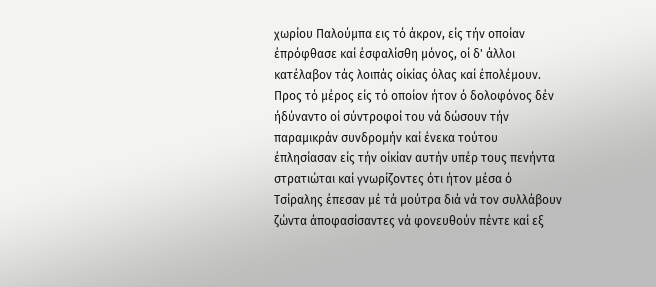χωρίου Παλούμπα εις τό άκρον, είς τήν οποίαν έπρόφθασε καί έσφαλίσθη μόνος, οί δ' άλλοι κατέλαβον τάς λοιπάς οίκίας όλας καί έπολέμουν.
Προς τό μέρος είς τό οποίον ήτον ό δολοφόνος δέν ήδύναντο οί σύντροφοί του νά δώσουν τήν παραμικράν συνδρομήν καί ένεκα τούτου έπλησίασαν είς τήν οίκίαν αυτήν υπέρ τους πενήντα στρατιώται καί γνωρίζοντες ότι ήτον μέσα ό Τσίραλης έπεσαν μέ τά μούτρα διά νά τον συλλάβουν ζώντα άποφασίσαντες νά φονευθούν πέντε καί εξ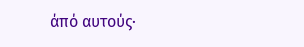άπό αυτούς·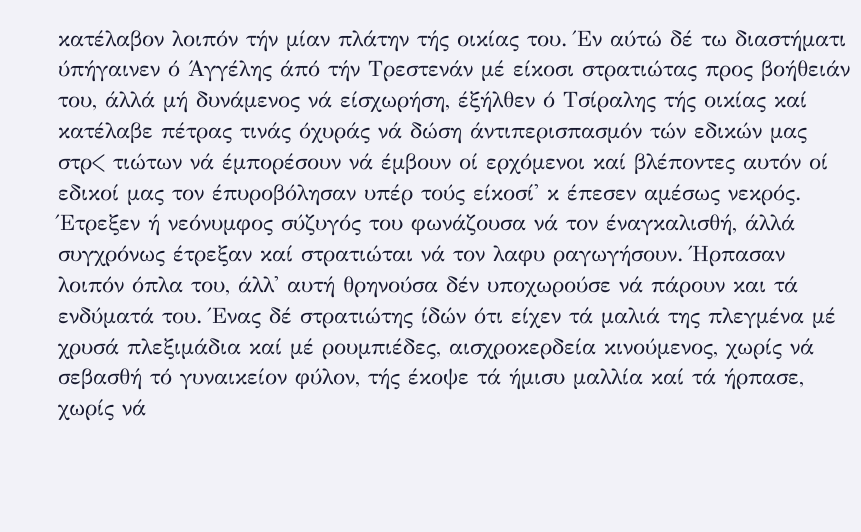κατέλαβον λοιπόν τήν μίαν πλάτην τής οικίας του. Έν αύτώ δέ τω διαστήματι ύπήγαινεν ό Άγγέλης άπό τήν Τρεστενάν μέ είκοσι στρατιώτας προς βοήθειάν του, άλλά μή δυνάμενος νά είσχωρήση, έξήλθεν ό Τσίραλης τής οικίας καί κατέλαβε πέτρας τινάς όχυράς νά δώση άντιπερισπασμόν τών εδικών μας στρ< τιώτων νά έμπορέσουν νά έμβουν οί ερχόμενοι καί βλέποντες αυτόν οί εδικοί μας τον έπυροβόλησαν υπέρ τούς είκοσί' κ έπεσεν αμέσως νεκρός. Έτρεξεν ή νεόνυμφος σύζυγός του φωνάζουσα νά τον έναγκαλισθή, άλλά συγχρόνως έτρεξαν καί στρατιώται νά τον λαφυ ραγωγήσουν. Ήρπασαν λοιπόν όπλα του, άλλ' αυτή θρηνούσα δέν υποχωρούσε νά πάρουν και τά ενδύματά του. Ένας δέ στρατιώτης ίδών ότι είχεν τά μαλιά της πλεγμένα μέ χρυσά πλεξιμάδια καί μέ ρουμπιέδες, αισχροκερδεία κινούμενος, χωρίς νά σεβασθή τό γυναικείον φύλον, τής έκοψε τά ήμισυ μαλλία καί τά ήρπασε, χωρίς νά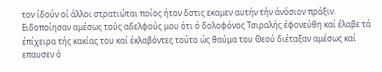τον ίδούν οί άλλοι στρατιώται ποίος ήτον δστις εκαμεν αυτήν τήν άνόσιον πράξιν. Ειδοποίησαν αμέσως τούς αδελφούς μου ότι ό δολοφόνος Τσιραλής έφονεύθη καί έλαβε τά έπίχειρα τής κακίας του καί έκλαβόντες τούτο ώς θαύμα του Θεού διέταξαν αμέσως καί επαυσεν ό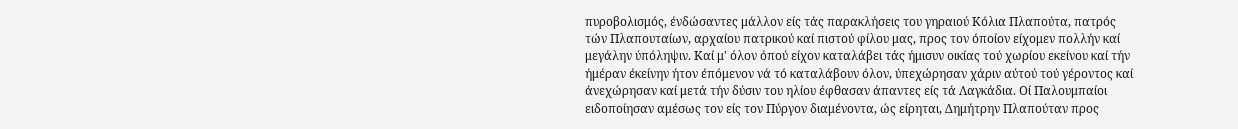πυροβολισμός, ένδώσαντες μάλλον είς τάς παρακλήσεις του γηραιού Κόλια Πλαπούτα, πατρός τών Πλαπουταίων, αρχαίου πατρικού καί πιστού φίλου μας, προς τον όποίον είχομεν πολλήν καί μεγάλην ύπόληψιν. Καί μ' όλον όπού είχον καταλάβει τάς ήμισυν οικίας τού χωρίου εκείνου καί τήν ήμέραν έκείνην ήτον έπόμενον νά τό καταλάβουν όλον, ύπεχώρησαν χάριν αύτού τού γέροντος καί άνεχώρησαν καί μετά τήν δύσιν του ηλίου έφθασαν άπαντες είς τά Λαγκάδια. Οί Παλουμπαίοι ειδοποίησαν αμέσως τον είς τον Πύργον διαμένοντα, ώς είρηται, Δημήτρην Πλαπούταν προς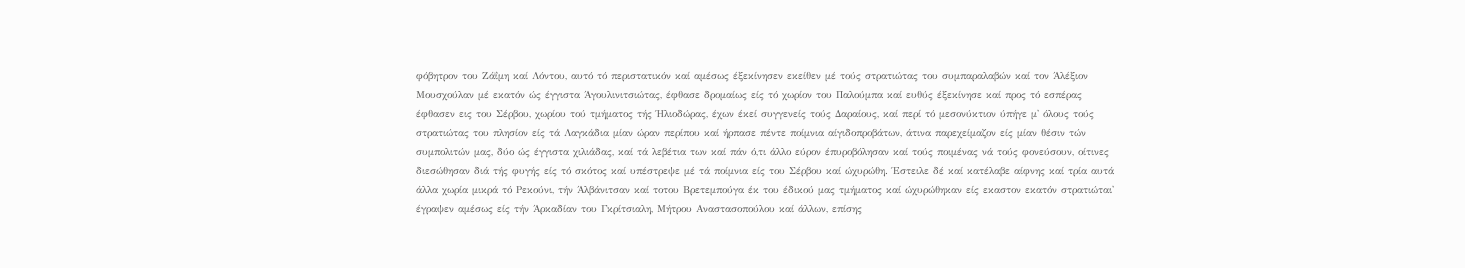φόβητρον του Ζάΐμη καί Λόντου, αυτό τό περιστατικόν καί αμέσως έξεκίνησεν εκείθεν μέ τούς στρατιώτας του συμπαραλαβών καί τον Άλέξιον Μουσχούλαν μέ εκατόν ώς έγγιστα Άγουλινιτσιώτας, έφθασε δρομαίως είς τό χωρίον του Παλούμπα καί ευθύς έξεκίνησε καί προς τό εσπέρας έφθασεν εις του Σέρβου, χωρίου τού τμήματος τής Ήλιοδώρας, έχων έκεί συγγενείς τούς Δαραίους, καί περί τό μεσονύκτιον ύπήγε μ' όλους τούς στρατιώτας του πλησίον είς τά Λαγκάδια μίαν ώραν περίπου καί ήρπασε πέντε ποίμνια αίγιδοπροβάτων, άτινα παρεχείμαζον είς μίαν θέσιν τών συμπολιτών μας, δύο ώς έγγιστα χιλιάδας, καί τά λεβέτια των καί πάν ό,τι άλλο εύρον έπυροβόλησαν καί τούς ποιμένας νά τούς φονεύσουν, οίτινες διεσώθησαν διά τής φυγής είς τό σκότος καί υπέστρεψε μέ τά ποίμνια είς του Σέρβου καί ώχυρώθη. Έστειλε δέ καί κατέλαβε αίφνης καί τρία αυτά άλλα χωρία μικρά τό Ρεκούνι, τήν Άλβάνιτσαν καί τοτου Βρετεμπούγα έκ του έδικού μας τμήματος καί ώχυρώθηκαν είς εκαστον εκατόν στρατιώται' έγραψεν αμέσως είς τήν Άρκαδίαν του Γκρίτσιαλη, Μήτρου Αναστασοπούλου καί άλλων, επίσης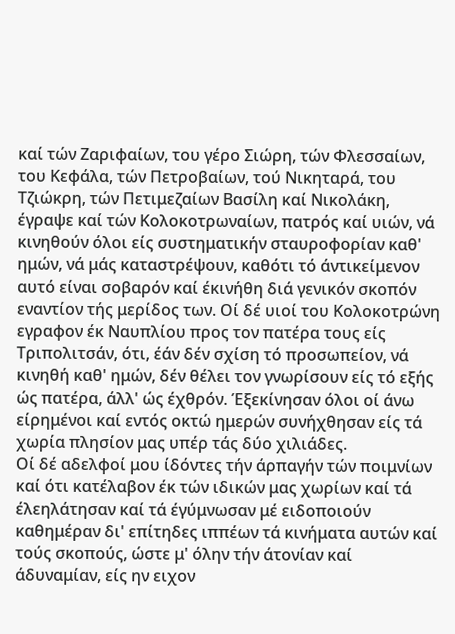καί τών Ζαριφαίων, του γέρο Σιώρη, τών Φλεσσαίων, του Κεφάλα, τών Πετροβαίων, τού Νικηταρά, του Τζιώκρη, τών Πετιμεζαίων Βασίλη καί Νικολάκη, έγραψε καί τών Κολοκοτρωναίων, πατρός καί υιών, νά κινηθούν όλοι είς συστηματικήν σταυροφορίαν καθ' ημών, νά μάς καταστρέψουν, καθότι τό άντικείμενον αυτό είναι σοβαρόν καί έκινήθη διά γενικόν σκοπόν εναντίον τής μερίδος των. Οί δέ υιοί του Κολοκοτρώνη εγραφον έκ Ναυπλίου προς τον πατέρα τους είς Τριπολιτσάν, ότι, έάν δέν σχίση τό προσωπείον, νά κινηθή καθ' ημών, δέν θέλει τον γνωρίσουν είς τό εξής ώς πατέρα, άλλ' ώς έχθρόν. Έξεκίνησαν όλοι οί άνω είρημένοι καί εντός οκτώ ημερών συνήχθησαν είς τά χωρία πλησίον μας υπέρ τάς δύο χιλιάδες.
Οί δέ αδελφοί μου ίδόντες τήν άρπαγήν τών ποιμνίων καί ότι κατέλαβον έκ τών ιδικών μας χωρίων καί τά έλεηλάτησαν καί τά έγύμνωσαν μέ ειδοποιούν καθημέραν δι' επίτηδες ιππέων τά κινήματα αυτών καί τούς σκοπούς, ώστε μ' όλην τήν άτονίαν καί άδυναμίαν, είς ην ειχον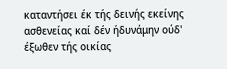καταντήσει έκ τής δεινής εκείνης ασθενείας καί δέν ήδυνάμην ούδ' έξωθεν τής οικίας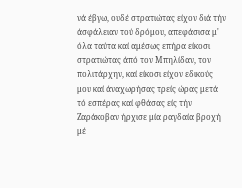νά έβγω, ουδέ στρατιώτας είχον διά τήν άσφάλειαν τού δρόμου, απεφάσισα μ' όλα ταύτα καί αμέσως επήρα είκοσι στρατιώτας άπό τον Μπηλίδαν, τον πολιτάρχην, καί είκοσι είχον εδικούς μου καί άναχωρήσας τρείς ώρας μετά τό εσπέρας καί φθάσας είς τήν Ζαράκοβαν ήρχισε μία ραγδαία βροχή μέ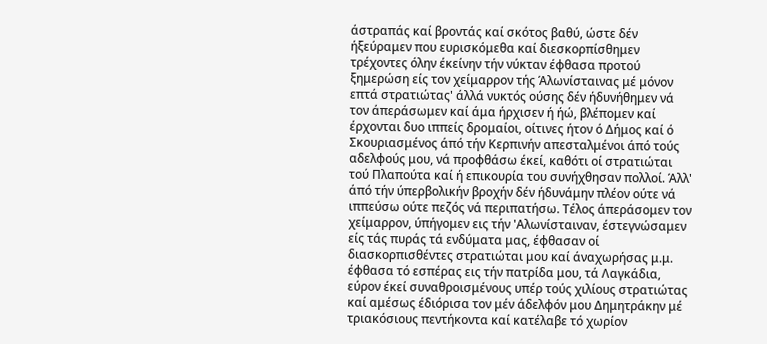άστραπάς καί βροντάς καί σκότος βαθύ, ώστε δέν ήξεύραμεν που ευρισκόμεθα καί διεσκορπίσθημεν τρέχοντες όλην έκείνην τήν νύκταν έφθασα προτού ξημερώση είς τον χείμαρρον τής Άλωνίσταινας μέ μόνον επτά στρατιώτας' άλλά νυκτός ούσης δέν ήδυνήθημεν νά τον άπεράσωμεν καί άμα ήρχισεν ή ήώ, βλέπομεν καί έρχονται δυο ιππείς δρομαίοι, οίτινες ήτον ό Δήμος καί ό Σκουριασμένος άπό τήν Κερπινήν απεσταλμένοι άπό τούς αδελφούς μου, νά προφθάσω έκεί, καθότι οί στρατιώται τού Πλαπούτα καί ή επικουρία του συνήχθησαν πολλοί. Άλλ' άπό τήν ύπερβολικήν βροχήν δέν ήδυνάμην πλέον ούτε νά ιππεύσω ούτε πεζός νά περιπατήσω. Τέλος άπεράσομεν τον χείμαρρον, ύπήγομεν εις τήν 'Αλωνίσταιναν, έστεγνώσαμεν είς τάς πυράς τά ενδύματα μας, έφθασαν οί διασκορπισθέντες στρατιώται μου καί άναχωρήσας μ.μ. έφθασα τό εσπέρας εις τήν πατρίδα μου, τά Λαγκάδια, εύρον έκεί συναθροισμένους υπέρ τούς χιλίους στρατιώτας καί αμέσως έδιόρισα τον μέν άδελφόν μου Δημητράκην μέ τριακόσιους πεντήκοντα καί κατέλαβε τό χωρίον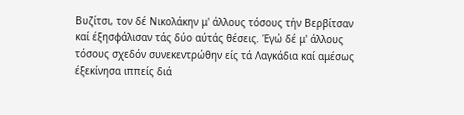Βυζίτσι, τον δέ Νικολάκην μ' άλλους τόσους τήν Βερβίτσαν καί έξησφάλισαν τάς δύο αύτάς θέσεις. Έγώ δέ μ' άλλους τόσους σχεδόν συνεκεντρώθην είς τά Λαγκάδια καί αμέσως έξεκίνησα ιππείς διά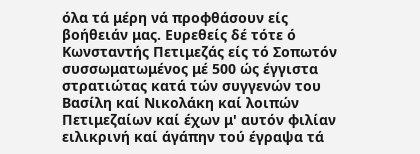όλα τά μέρη νά προφθάσουν είς βοήθειάν μας. Ευρεθείς δέ τότε ό Κωνσταντής Πετιμεζάς είς τό Σοπωτόν συσσωματωμένος μέ 500 ώς έγγιστα στρατιώτας κατά τών συγγενών του Βασίλη καί Νικολάκη καί λοιπών Πετιμεζαίων καί έχων μ' αυτόν φιλίαν ειλικρινή καί άγάπην τού έγραψα τά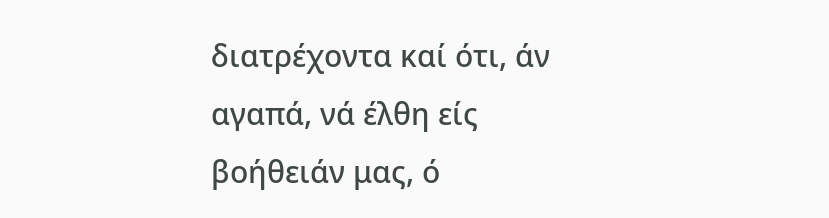διατρέχοντα καί ότι, άν αγαπά, νά έλθη είς βοήθειάν μας, ό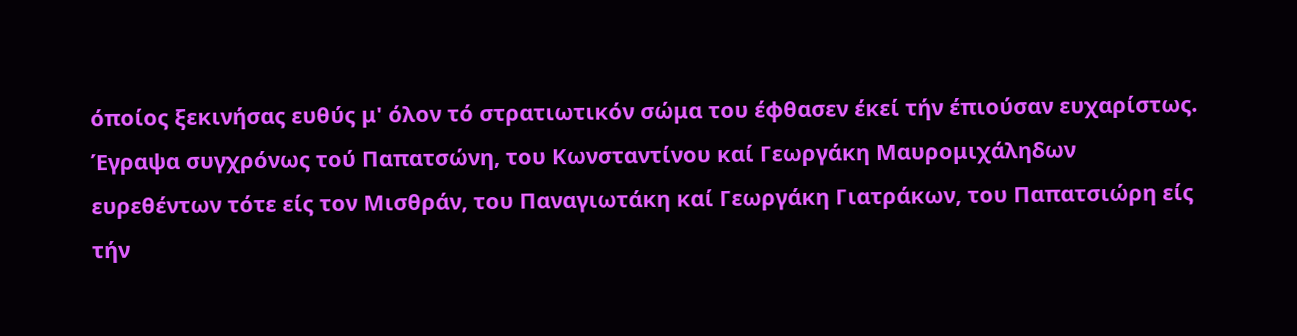όποίος ξεκινήσας ευθύς μ' όλον τό στρατιωτικόν σώμα του έφθασεν έκεί τήν έπιούσαν ευχαρίστως. Έγραψα συγχρόνως τού Παπατσώνη, του Κωνσταντίνου καί Γεωργάκη Μαυρομιχάληδων ευρεθέντων τότε είς τον Μισθράν, του Παναγιωτάκη καί Γεωργάκη Γιατράκων, του Παπατσιώρη είς τήν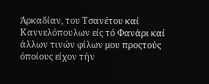Άρκαδίαν, του Τσανέτου καί Καννελόπουλων είς τό Φανάρι καί άλλων τινών φίλων μου προςτούς όποίους είχον τήν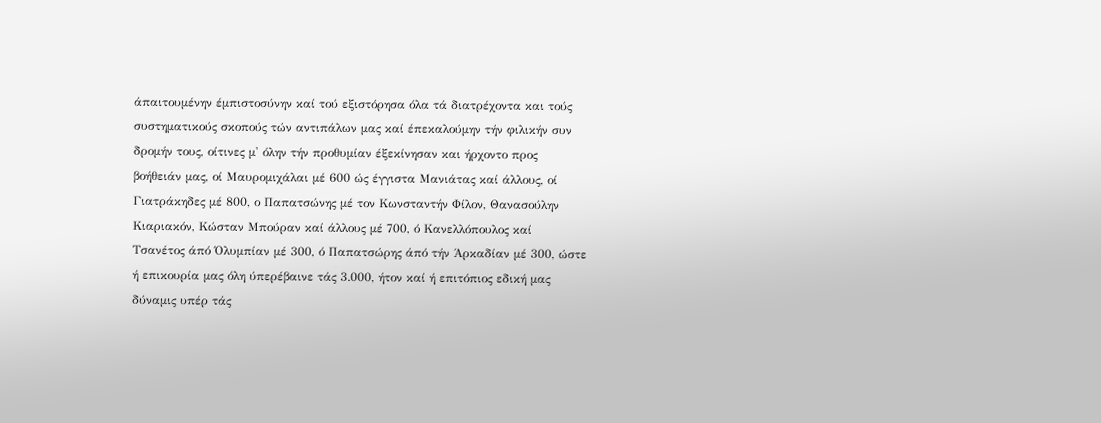άπαιτουμένην έμπιστοσύνην καί τού εξιστόρησα όλα τά διατρέχοντα και τούς συστηματικούς σκοπούς τών αντιπάλων μας καί έπεκαλούμην τήν φιλικήν συν δρομήν τους, οίτινες μ' όλην τήν προθυμίαν έξεκίνησαν και ήρχοντο προς βοήθειάν μας, οί Μαυρομιχάλαι μέ 600 ώς έγγιστα Μανιάτας καί άλλους, οί Γιατράκηδες μέ 800, ο Παπατσώνης μέ τον Κωνσταντήν Φίλον, Θανασούλην Κιαριακόν, Κώσταν Μπούραν καί άλλους μέ 700, ό Κανελλόπουλος καί Τσανέτος άπό Όλυμπίαν μέ 300, ό Παπατσώρης άπό τήν Άρκαδίαν μέ 300, ώστε ή επικουρία μας όλη ύπερέβαινε τάς 3.000, ήτον καί ή επιτόπιος εδική μας δύναμις υπέρ τάς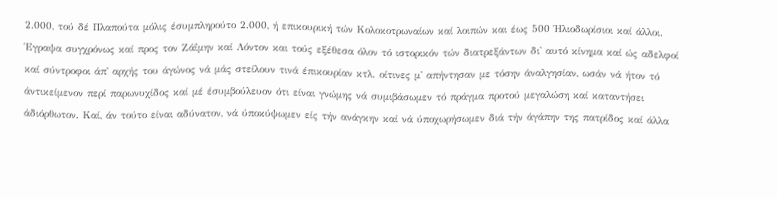2.000, τού δέ Πλαπούτα μόλις έσυμπληρούτο 2.000, ή επικουρική τών Κολοκοτρωναίων καί λοιπών και έως 500 Ήλιοδωρίσιοι καί άλλοι. Έγραψα συγχρόνως καί προς τον Ζάΐμην καί Λόντον και τούς εξέθεσα όλον τό ιστορικόν τών διατρεξάντων δι' αυτό κίνημα καί ώς αδελφοί καί σύντροφοι άπ' αρχής του άγώνος νά μάς στείλουν τινά έπικουρίαν κτλ. οίτινες μ' απήντησαν με τόσην άναλγησίαν, ωσάν νά ήτον τό άντικείμενον περί παρωνυχίδος καί μέ έσυμβούλευον ότι είναι γνώμης νά συμιβάσωμεν τό πράγμα προτού μεγαλώση καί καταντήσει άδιόρθωτον. Καί, άν τούτο είναι αδύνατον, νά ύποκύψωμεν είς τήν ανάγκην καί νά ύποχωρήσωμεν διά τήν άγάπην της πατρίδος καί άλλα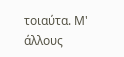τοιαύτα. Μ' άλλους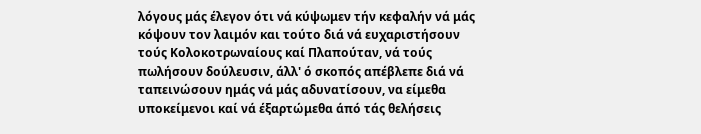λόγους μάς έλεγον ότι νά κύψωμεν τήν κεφαλήν νά μάς κόψουν τον λαιμόν και τούτο διά νά ευχαριστήσουν τούς Κολοκοτρωναίους καί Πλαπούταν, νά τούς πωλήσουν δούλευσιν, άλλ' ό σκοπός απέβλεπε διά νά ταπεινώσουν ημάς νά μάς αδυνατίσουν, να είμεθα υποκείμενοι καί νά έξαρτώμεθα άπό τάς θελήσεις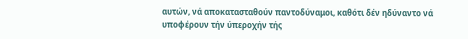αυτών, νά αποκατασταθούν παντοδύναμοι, καθότι δέν ηδύναντο νά υποφέρουν τήν ύπεροχήν τής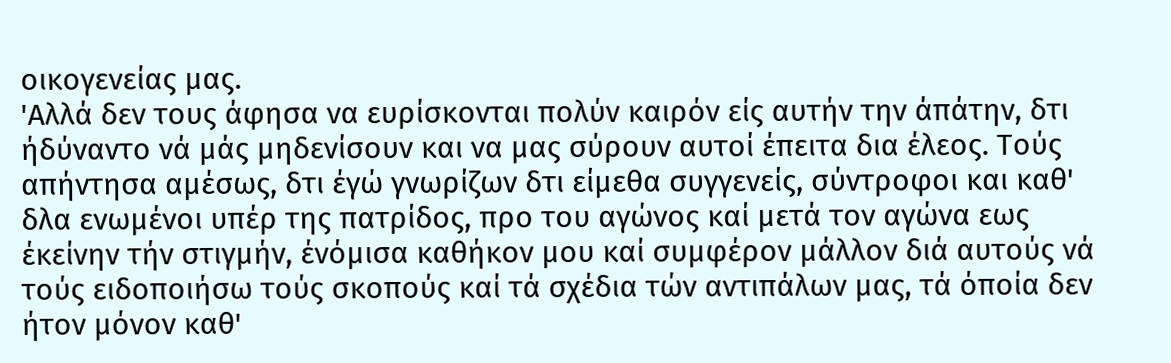οικογενείας μας.
'Αλλά δεν τους άφησα να ευρίσκονται πολύν καιρόν είς αυτήν την άπάτην, δτι ήδύναντο νά μάς μηδενίσουν και να μας σύρουν αυτοί έπειτα δια έλεος. Τούς απήντησα αμέσως, δτι έγώ γνωρίζων δτι είμεθα συγγενείς, σύντροφοι και καθ' δλα ενωμένοι υπέρ της πατρίδος, προ του αγώνος καί μετά τον αγώνα εως έκείνην τήν στιγμήν, ένόμισα καθήκον μου καί συμφέρον μάλλον διά αυτούς νά τούς ειδοποιήσω τούς σκοπούς καί τά σχέδια τών αντιπάλων μας, τά όποία δεν ήτον μόνον καθ'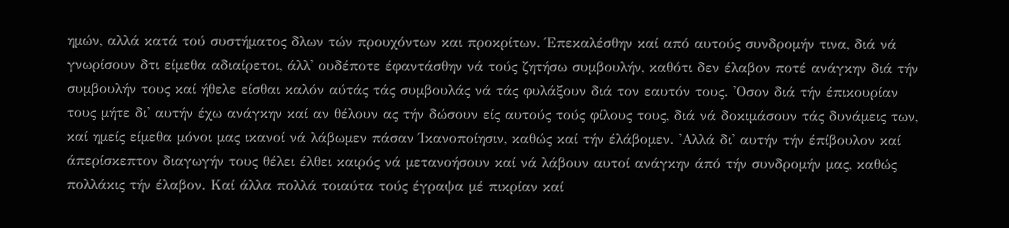ημών, αλλά κατά τού συστήματος δλων τών προυχόντων και προκρίτων. Έπεκαλέσθην καί από αυτούς συνδρομήν τινα, διά νά γνωρίσουν δτι είμεθα αδιαίρετοι, άλλ' ουδέποτε έφαντάσθην νά τούς ζητήσω συμβουλήν, καθότι δεν έλαβον ποτέ ανάγκην διά τήν συμβουλήν τους καί ήθελε είσθαι καλόν αύτάς τάς συμβουλάς νά τάς φυλάξουν διά τον εαυτόν τους. 'Οσον διά τήν έπικουρίαν τους μήτε δι' αυτήν έχω ανάγκην καί αν θέλουν ας τήν δώσουν είς αυτούς τούς φίλους τους, διά νά δοκιμάσουν τάς δυνάμεις των, καί ημείς είμεθα μόνοι μας ικανοί νά λάβωμεν πάσαν Ίκανοποίησιν, καθώς καί τήν έλάβομεν. 'Αλλά δι' αυτήν τήν έπίβουλον καί άπερίσκεπτον διαγωγήν τους θέλει έλθει καιρός νά μετανοήσουν καί νά λάβουν αυτοί ανάγκην άπό τήν συνδρομήν μας, καθώς πολλάκις τήν έλαβον. Καί άλλα πολλά τοιαύτα τούς έγραψα μέ πικρίαν καί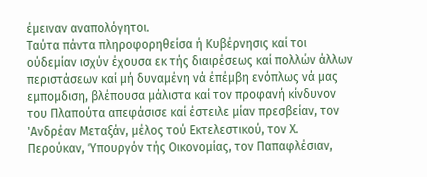έμειναν αναπολόγητοι.
Ταύτα πάντα πληροφορηθείσα ή Κυβέρνησις καί τοι ούδεμίαν ισχύν έχουσα εκ τής διαιρέσεως καί πολλών άλλων περιστάσεων καί μή δυναμένη νά έπέμβη ενόπλως νά μας εμπομδιση, βλέπουσα μάλιστα καί τον προφανή κίνδυνον του Πλαπούτα απεφάσισε καί έστειλε μίαν πρεσβείαν, τον 'Ανδρέαν Μεταξάν, μέλος τού Εκτελεστικού, τον Χ. Περούκαν, Ύπουργόν τής Οικονομίας, τον Παπαφλέσιαν,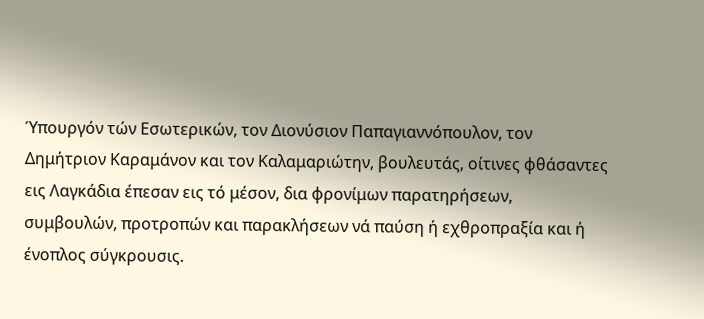Ύπουργόν τών Εσωτερικών, τον Διονύσιον Παπαγιαννόπουλον, τον Δημήτριον Καραμάνον και τον Καλαμαριώτην, βουλευτάς, οίτινες φθάσαντες εις Λαγκάδια έπεσαν εις τό μέσον, δια φρονίμων παρατηρήσεων, συμβουλών, προτροπών και παρακλήσεων νά παύση ή εχθροπραξία και ή ένοπλος σύγκρουσις.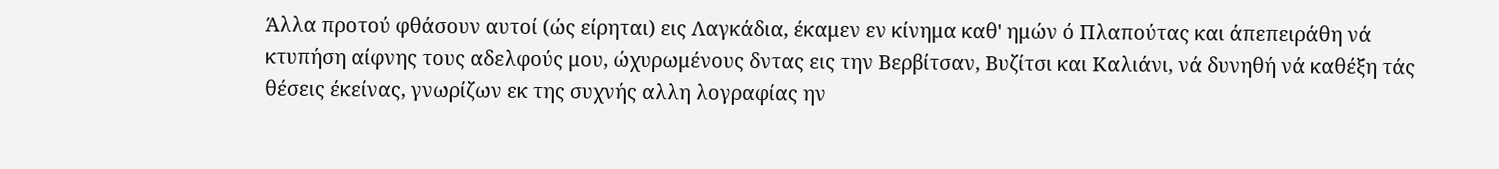Άλλα προτού φθάσουν αυτοί (ώς είρηται) εις Λαγκάδια, έκαμεν εν κίνημα καθ' ημών ό Πλαπούτας και άπεπειράθη νά κτυπήση αίφνης τους αδελφούς μου, ώχυρωμένους δντας εις την Βερβίτσαν, Βυζίτσι και Καλιάνι, νά δυνηθή νά καθέξη τάς θέσεις έκείνας, γνωρίζων εκ της συχνής αλλη λογραφίας ην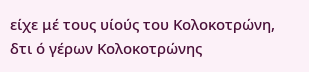είχε μέ τους υίούς του Κολοκοτρώνη, δτι ό γέρων Κολοκοτρώνης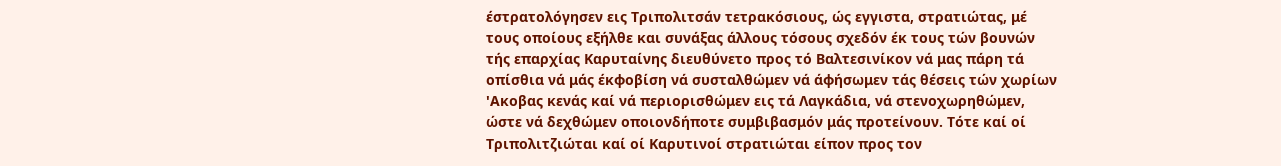έστρατολόγησεν εις Τριπολιτσάν τετρακόσιους, ώς εγγιστα, στρατιώτας, μέ τους οποίους εξήλθε και συνάξας άλλους τόσους σχεδόν έκ τους τών βουνών τής επαρχίας Καρυταίνης διευθύνετο προς τό Βαλτεσινίκον νά μας πάρη τά οπίσθια νά μάς έκφοβίση νά συσταλθώμεν νά άφήσωμεν τάς θέσεις τών χωρίων 'Ακοβας κενάς καί νά περιορισθώμεν εις τά Λαγκάδια, νά στενοχωρηθώμεν, ώστε νά δεχθώμεν οποιονδήποτε συμβιβασμόν μάς προτείνουν. Τότε καί οί Τριπολιτζιώται καί οί Καρυτινοί στρατιώται είπον προς τον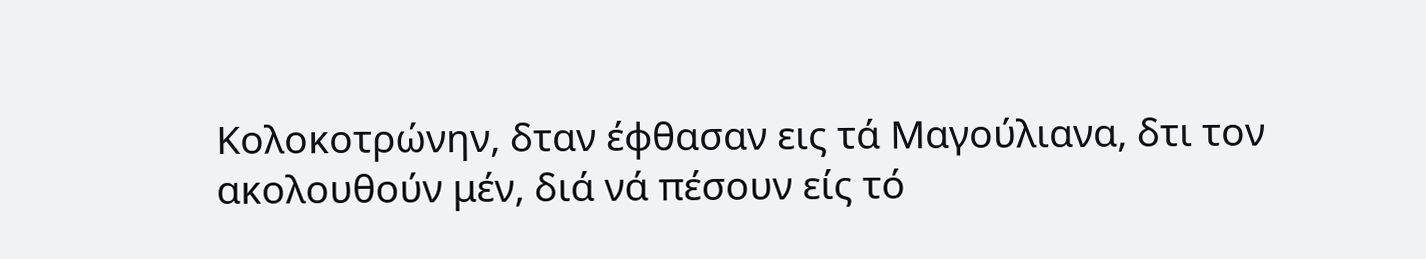Κολοκοτρώνην, δταν έφθασαν εις τά Μαγούλιανα, δτι τον ακολουθούν μέν, διά νά πέσουν είς τό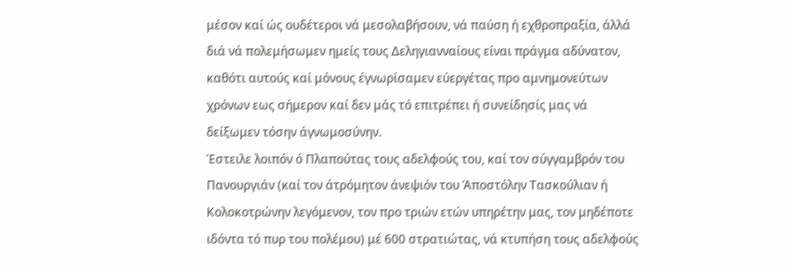μέσον καί ώς ουδέτεροι νά μεσολαβήσουν, νά παύση ή εχθροπραξία, άλλά διά νά πολεμήσωμεν ημείς τους Δεληγιανναίους είναι πράγμα αδύνατον, καθότι αυτούς καί μόνους έγνωρίσαμεν εύεργέτας προ αμνημονεύτων χρόνων εως σήμερον καί δεν μάς τό επιτρέπει ή συνείδησίς μας νά δείξωμεν τόσην άγνωμοσύνην.
Έστειλε λοιπόν ό Πλαπούτας τους αδελφούς του, καί τον σύγγαμβρόν του Πανουργιάν (καί τον άτρόμητον άνεψιόν του Άποστόλην Τασκούλιαν ή Κολοκοτρώνην λεγόμενον, τον προ τριών ετών υπηρέτην μας, τον μηδέποτε ιδόντα τό πυρ του πολέμου) μέ 600 στρατιώτας, νά κτυπήση τους αδελφούς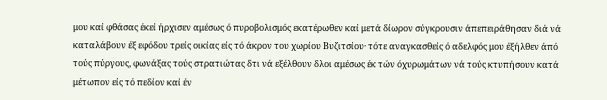μου καί φθάσας έκεί ήρχισεν αμέσως ό πυροβολισμός εκατέρωθεν καί μετά δίωρον σύγκρουσιν άπεπειράθησαν διά νά καταλάβουν έξ εφόδου τρείς οικίας είς τό άκρον του χωρίου Βυζιτσίου· τότε αναγκασθείς ό αδελφός μου έξήλθεν άπό τούς πύργους, φωνάξας τούς στρατιώτας δτι νά εξέλθουν δλοι αμέσως έκ τών όχυρωμάτων νά τούς κτυπήσουν κατά μέτωπον είς τό πεδίον καί έν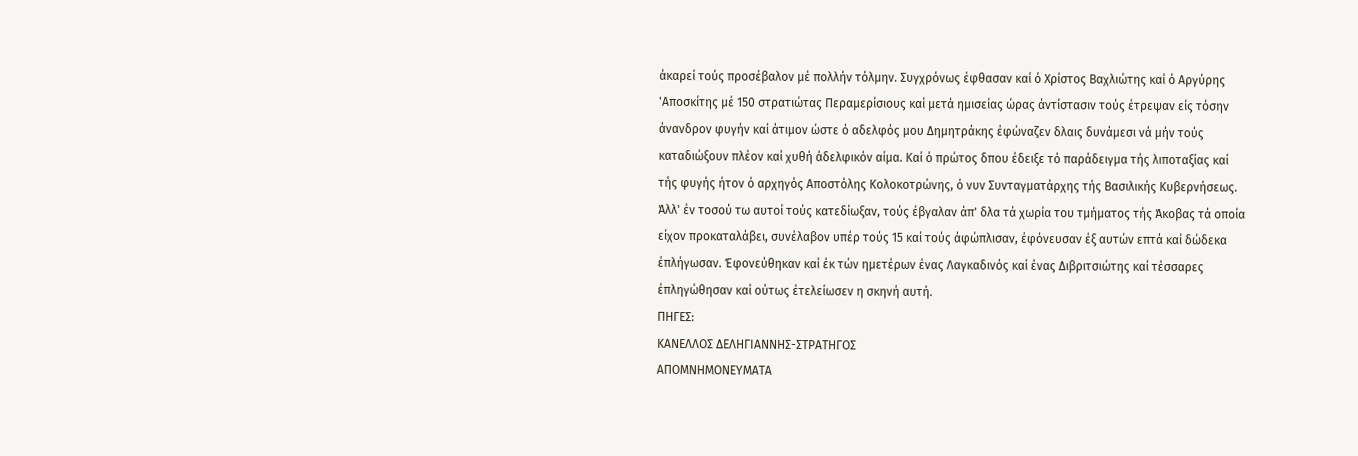άκαρεί τούς προσέβαλον μέ πολλήν τόλμην. Συγχρόνως έφθασαν καί ό Χρίστος Βαχλιώτης καί ό Αργύρης 'Αποσκίτης μέ 150 στρατιώτας Περαμερίσιους καί μετά ημισείας ώρας άντίστασιν τούς έτρεψαν είς τόσην άνανδρον φυγήν καί άτιμον ώστε ό αδελφός μου Δημητράκης έφώναζεν δλαις δυνάμεσι νά μήν τούς καταδιώξουν πλέον καί χυθή άδελφικόν αίμα. Καί ό πρώτος δπου έδειξε τό παράδειγμα τής λιποταξίας καί τής φυγής ήτον ό αρχηγός Αποστόλης Κολοκοτρώνης, ό νυν Συνταγματάρχης τής Βασιλικής Κυβερνήσεως. Άλλ' έν τοσού τω αυτοί τούς κατεδίωξαν, τούς έβγαλαν άπ' δλα τά χωρία του τμήματος τής Άκοβας τά οποία είχον προκαταλάβει, συνέλαβον υπέρ τούς 15 καί τούς άφώπλισαν, έφόνευσαν έξ αυτών επτά καί δώδεκα έπλήγωσαν. Έφονεύθηκαν καί έκ τών ημετέρων ένας Λαγκαδινός καί ένας Διβριτσιώτης καί τέσσαρες έπληγώθησαν καί ούτως έτελείωσεν η σκηνή αυτή.
ΠΗΓΕΣ:
ΚΑΝΕΛΛΟΣ ΔΕΛΗΓΙΑΝΝΗΣ-ΣΤΡΑΤΗΓΟΣ
ΑΠΟΜΝΗΜΟΝΕΥΜΑΤΑ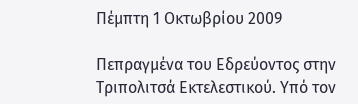Πέμπτη 1 Οκτωβρίου 2009

Πεπραγμένα του Εδρεύοντος στην Τριπολιτσά Εκτελεστικού. Υπό τον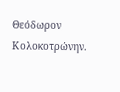Θεόδωρον Κολοκοτρώνην.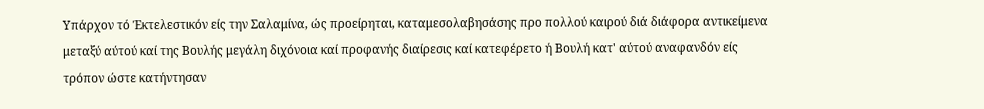Υπάρχον τό Έκτελεστικόν είς την Σαλαμίνα, ώς προείρηται, καταμεσολαβησάσης προ πολλού καιρού διά διάφορα αντικείμενα μεταξύ αύτού καί της Βουλής μεγάλη διχόνοια καί προφανής διαίρεσις καί κατεφέρετο ή Βουλή κατ' αύτού αναφανδόν είς τρόπον ώστε κατήντησαν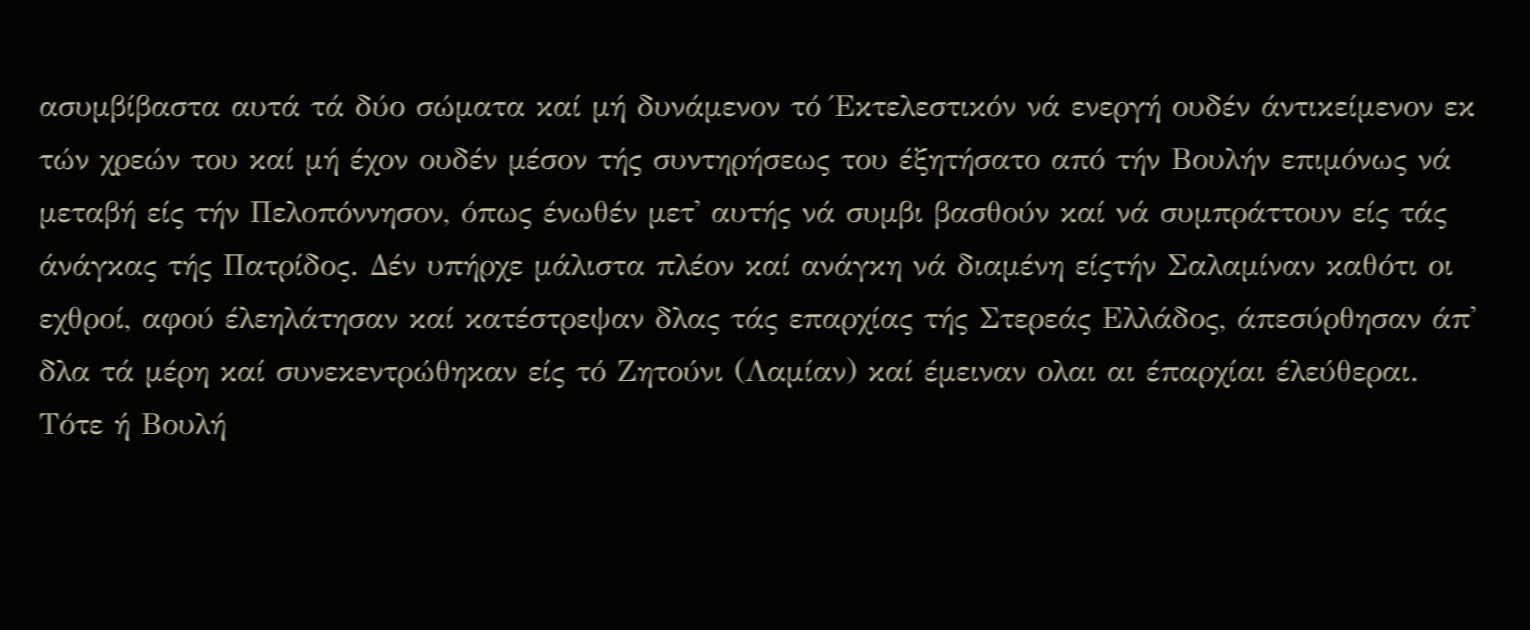ασυμβίβαστα αυτά τά δύο σώματα καί μή δυνάμενον τό Έκτελεστικόν νά ενεργή ουδέν άντικείμενον εκ τών χρεών του καί μή έχον ουδέν μέσον τής συντηρήσεως του έξητήσατο από τήν Βουλήν επιμόνως νά μεταβή είς τήν Πελοπόννησον, όπως ένωθέν μετ' αυτής νά συμβι βασθούν καί νά συμπράττουν είς τάς άνάγκας τής Πατρίδος. Δέν υπήρχε μάλιστα πλέον καί ανάγκη νά διαμένη είςτήν Σαλαμίναν καθότι οι εχθροί, αφού έλεηλάτησαν καί κατέστρεψαν δλας τάς επαρχίας τής Στερεάς Ελλάδος, άπεσύρθησαν άπ' δλα τά μέρη καί συνεκεντρώθηκαν είς τό Ζητούνι (Λαμίαν) καί έμειναν ολαι αι έπαρχίαι έλεύθεραι. Τότε ή Βουλή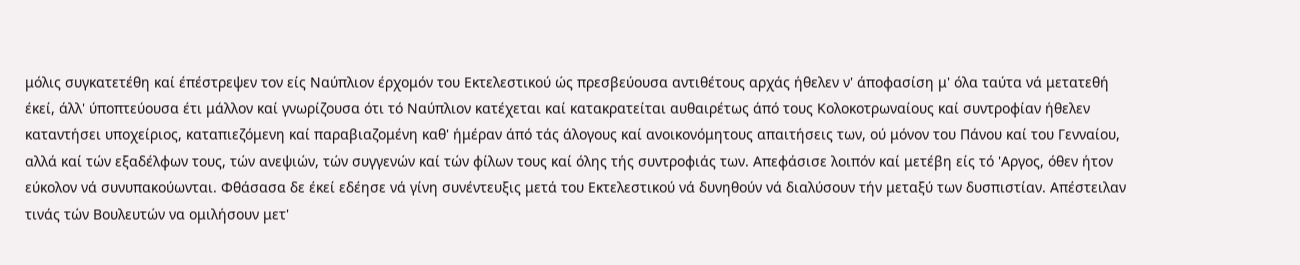μόλις συγκατετέθη καί έπέστρεψεν τον είς Ναύπλιον έρχομόν του Εκτελεστικού ώς πρεσβεύουσα αντιθέτους αρχάς ήθελεν ν' άποφασίση μ' όλα ταύτα νά μετατεθή έκεί, άλλ' ύποπτεύουσα έτι μάλλον καί γνωρίζουσα ότι τό Ναύπλιον κατέχεται καί κατακρατείται αυθαιρέτως άπό τους Κολοκοτρωναίους καί συντροφίαν ήθελεν καταντήσει υποχείριος, καταπιεζόμενη καί παραβιαζομένη καθ' ήμέραν άπό τάς άλογους καί ανοικονόμητους απαιτήσεις των, ού μόνον του Πάνου καί του Γενναίου, αλλά καί τών εξαδέλφων τους, τών ανεψιών, τών συγγενών καί τών φίλων τους καί όλης τής συντροφιάς των. Απεφάσισε λοιπόν καί μετέβη είς τό 'Αργος, όθεν ήτον εύκολον νά συνυπακούωνται. Φθάσασα δε έκεί εδέησε νά γίνη συνέντευξις μετά του Εκτελεστικού νά δυνηθούν νά διαλύσουν τήν μεταξύ των δυσπιστίαν. Απέστειλαν τινάς τών Βουλευτών να ομιλήσουν μετ'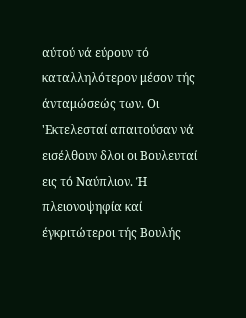αύτού νά εύρουν τό καταλληλότερον μέσον τής άνταμώσεώς των. Οι 'Εκτελεσταί απαιτούσαν νά εισέλθουν δλοι οι Βουλευταί εις τό Ναύπλιον. Ή πλειονοψηφία καί έγκριτώτεροι τής Βουλής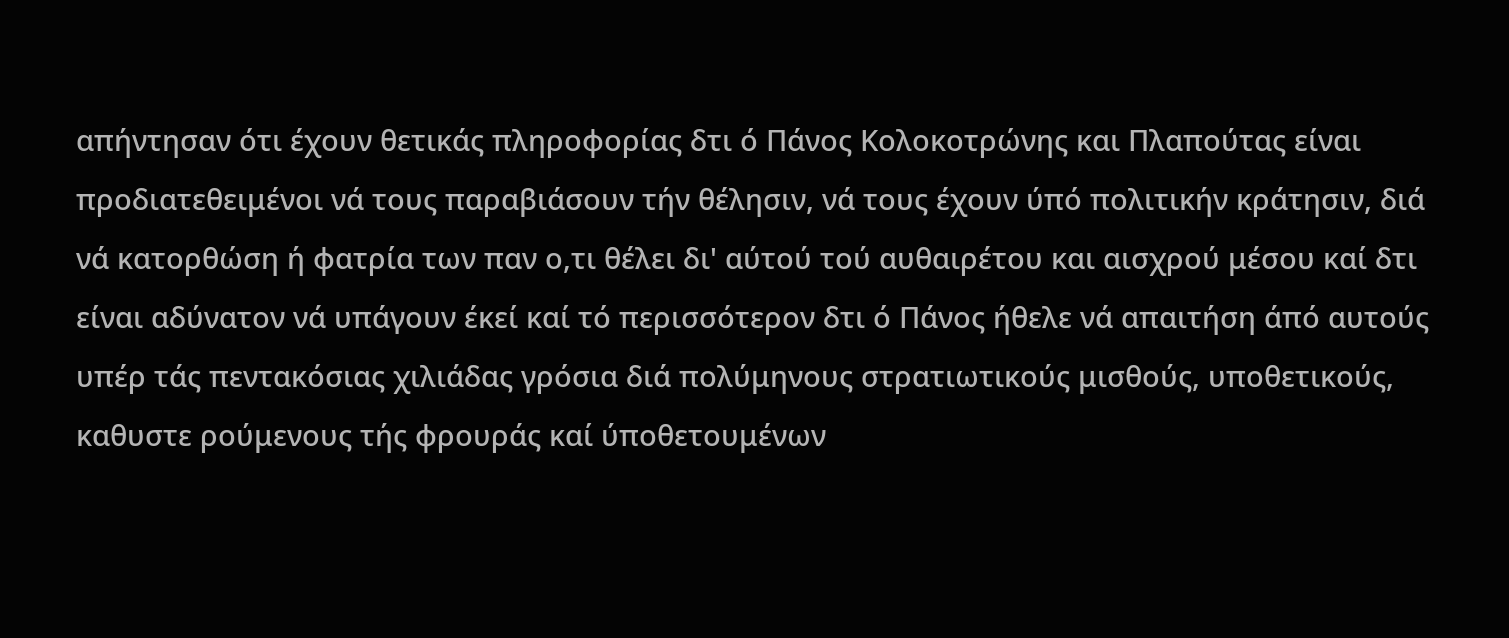απήντησαν ότι έχουν θετικάς πληροφορίας δτι ό Πάνος Κολοκοτρώνης και Πλαπούτας είναι προδιατεθειμένοι νά τους παραβιάσουν τήν θέλησιν, νά τους έχουν ύπό πολιτικήν κράτησιν, διά νά κατορθώση ή φατρία των παν ο,τι θέλει δι' αύτού τού αυθαιρέτου και αισχρού μέσου καί δτι είναι αδύνατον νά υπάγουν έκεί καί τό περισσότερον δτι ό Πάνος ήθελε νά απαιτήση άπό αυτούς υπέρ τάς πεντακόσιας χιλιάδας γρόσια διά πολύμηνους στρατιωτικούς μισθούς, υποθετικούς, καθυστε ρούμενους τής φρουράς καί ύποθετουμένων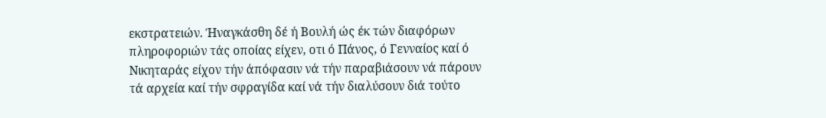εκστρατειών. Ήναγκάσθη δέ ή Βουλή ώς έκ τών διαφόρων πληροφοριών τάς οποίας είχεν, οτι ό Πάνος, ό Γενναίος καί ό Νικηταράς είχον τήν άπόφασιν νά τήν παραβιάσουν νά πάρουν τά αρχεία καί τήν σφραγίδα καί νά τήν διαλύσουν διά τούτο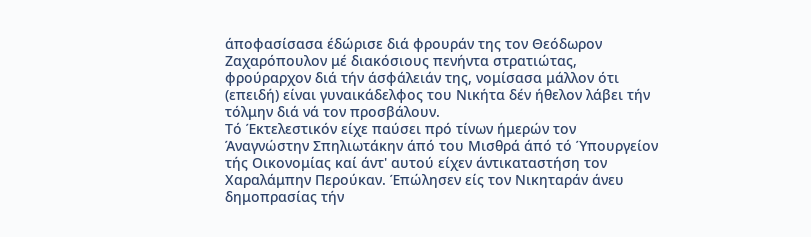άποφασίσασα έδώρισε διά φρουράν της τον Θεόδωρον Ζαχαρόπουλον μέ διακόσιους πενήντα στρατιώτας, φρούραρχον διά τήν άσφάλειάν της, νομίσασα μάλλον ότι (επειδή) είναι γυναικάδελφος του Νικήτα δέν ήθελον λάβει τήν τόλμην διά νά τον προσβάλουν.
Τό Έκτελεστικόν είχε παύσει πρό τίνων ήμερών τον Άναγνώστην Σπηλιωτάκην άπό του Μισθρά άπό τό Ύπουργείον τής Οικονομίας καί άντ' αυτού είχεν άντικαταστήση τον Χαραλάμπην Περούκαν. Έπώλησεν είς τον Νικηταράν άνευ δημοπρασίας τήν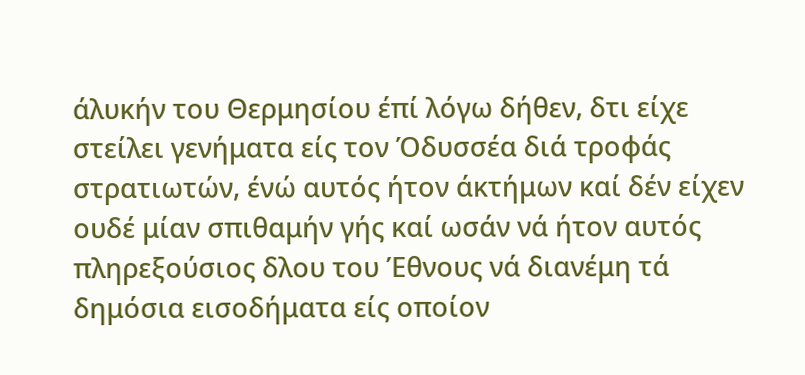άλυκήν του Θερμησίου έπί λόγω δήθεν, δτι είχε στείλει γενήματα είς τον Όδυσσέα διά τροφάς στρατιωτών, ένώ αυτός ήτον άκτήμων καί δέν είχεν ουδέ μίαν σπιθαμήν γής καί ωσάν νά ήτον αυτός πληρεξούσιος δλου του Έθνους νά διανέμη τά δημόσια εισοδήματα είς οποίον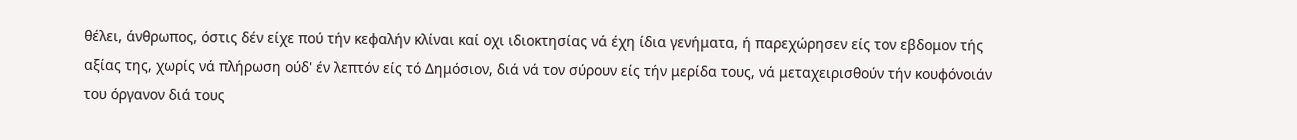θέλει, άνθρωπος, όστις δέν είχε πού τήν κεφαλήν κλίναι καί οχι ιδιοκτησίας νά έχη ίδια γενήματα, ή παρεχώρησεν είς τον εβδομον τής αξίας της, χωρίς νά πλήρωση ούδ' έν λεπτόν είς τό Δημόσιον, διά νά τον σύρουν είς τήν μερίδα τους, νά μεταχειρισθούν τήν κουφόνοιάν του όργανον διά τους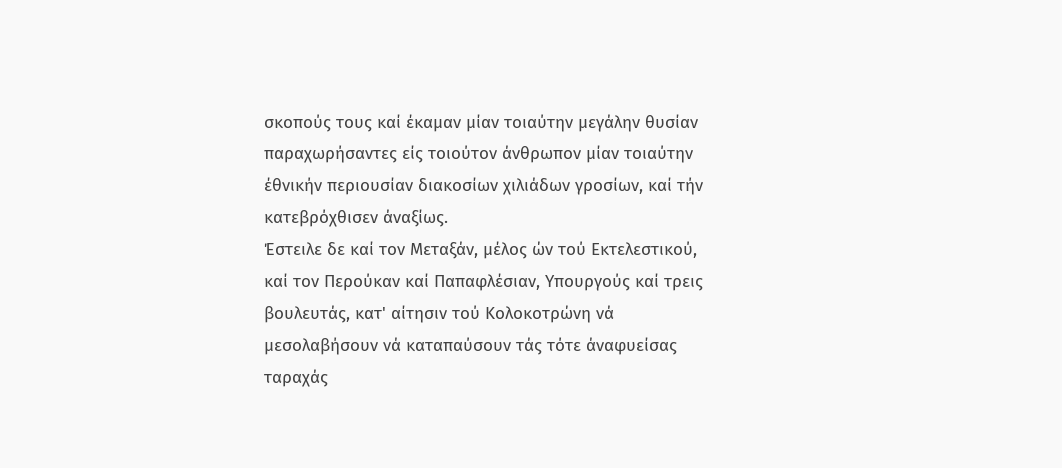σκοπούς τους καί έκαμαν μίαν τοιαύτην μεγάλην θυσίαν παραχωρήσαντες είς τοιούτον άνθρωπον μίαν τοιαύτην έθνικήν περιουσίαν διακοσίων χιλιάδων γροσίων, καί τήν κατεβρόχθισεν άναξίως.
Έστειλε δε καί τον Μεταξάν, μέλος ών τού Εκτελεστικού, καί τον Περούκαν καί Παπαφλέσιαν, Υπουργούς καί τρεις βουλευτάς, κατ' αίτησιν τού Κολοκοτρώνη νά μεσολαβήσουν νά καταπαύσουν τάς τότε άναφυείσας ταραχάς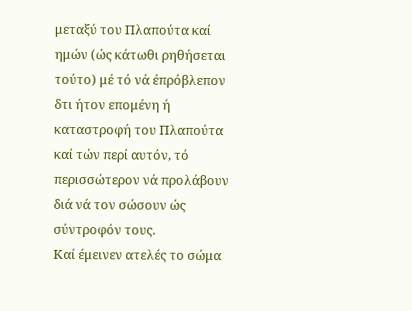μεταξύ του Πλαπούτα καί ημών (ώς κάτωθι ρηθήσεται τούτο) μέ τό νά έπρόβλεπον δτι ήτον επομένη ή καταστροφή του Πλαπούτα καί τών περί αυτόν, τό περισσώτερον νά προλάβουν διά νά τον σώσουν ώς σύντροφόν τους.
Καί έμεινεν ατελές το σώμα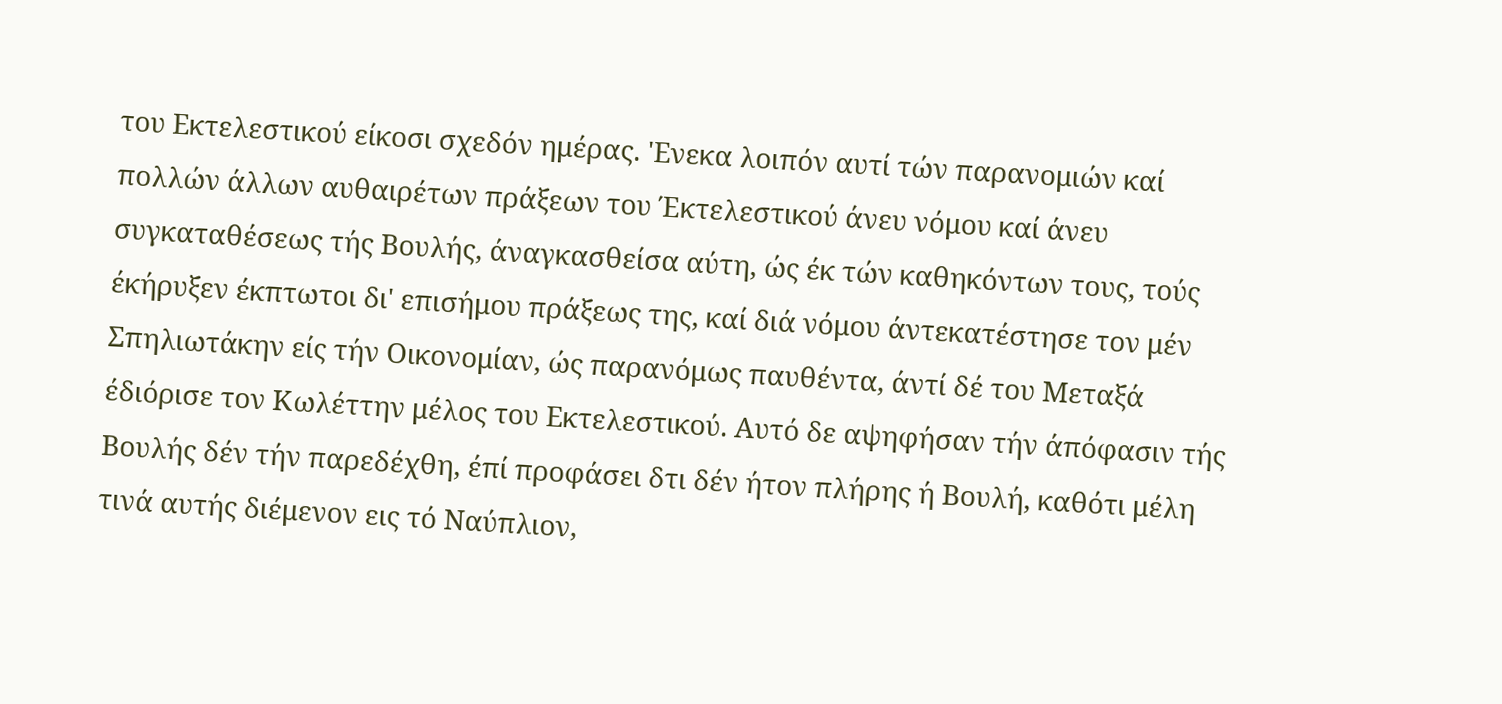του Εκτελεστικού είκοσι σχεδόν ημέρας. 'Ενεκα λοιπόν αυτί τών παρανομιών καί πολλών άλλων αυθαιρέτων πράξεων του Έκτελεστικού άνευ νόμου καί άνευ συγκαταθέσεως τής Βουλής, άναγκασθείσα αύτη, ώς έκ τών καθηκόντων τους, τούς έκήρυξεν έκπτωτοι δι' επισήμου πράξεως της, καί διά νόμου άντεκατέστησε τον μέν Σπηλιωτάκην είς τήν Οικονομίαν, ώς παρανόμως παυθέντα, άντί δέ του Μεταξά έδιόρισε τον Κωλέττην μέλος του Εκτελεστικού. Αυτό δε αψηφήσαν τήν άπόφασιν τής Βουλής δέν τήν παρεδέχθη, έπί προφάσει δτι δέν ήτον πλήρης ή Βουλή, καθότι μέλη τινά αυτής διέμενον εις τό Ναύπλιον,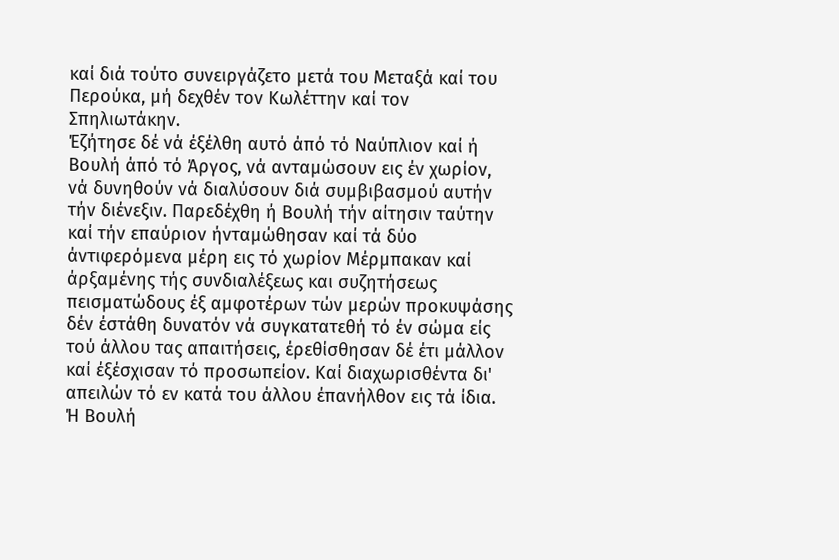καί διά τούτο συνειργάζετο μετά του Μεταξά καί του Περούκα, μή δεχθέν τον Κωλέττην καί τον Σπηλιωτάκην.
Έζήτησε δέ νά έξέλθη αυτό άπό τό Ναύπλιον καί ή Βουλή άπό τό Άργος, νά ανταμώσουν εις έν χωρίον, νά δυνηθούν νά διαλύσουν διά συμβιβασμού αυτήν τήν διένεξιν. Παρεδέχθη ή Βουλή τήν αίτησιν ταύτην καί τήν επαύριον ήνταμώθησαν καί τά δύο άντιφερόμενα μέρη εις τό χωρίον Μέρμπακαν καί άρξαμένης τής συνδιαλέξεως και συζητήσεως πεισματώδους έξ αμφοτέρων τών μερών προκυψάσης δέν έστάθη δυνατόν νά συγκατατεθή τό έν σώμα είς τού άλλου τας απαιτήσεις, έρεθίσθησαν δέ έτι μάλλον καί έξέσχισαν τό προσωπείον. Καί διαχωρισθέντα δι' απειλών τό εν κατά του άλλου έπανήλθον εις τά ίδια. Ή Βουλή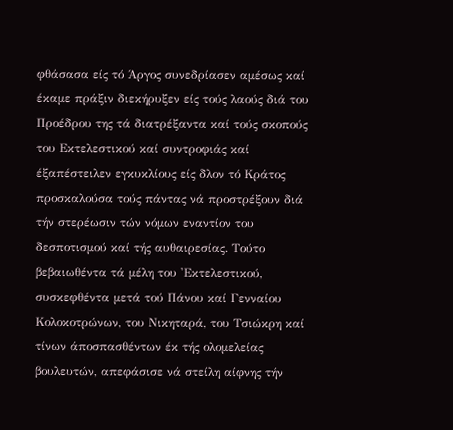φθάσασα είς τό Άργος συνεδρίασεν αμέσως καί έκαμε πράξιν διεκήρυξεν είς τούς λαούς διά του Προέδρου της τά διατρέξαντα καί τούς σκοπούς του Εκτελεστικού καί συντροφιάς καί έξαπέστειλεν εγκυκλίους είς δλον τό Κράτος προσκαλούσα τούς πάντας νά προστρέξουν διά τήν στερέωσιν τών νόμων εναντίον του δεσποτισμού καί τής αυθαιρεσίας. Τούτο βεβαιωθέντα τά μέλη του 'Εκτελεστικού, συσκεφθέντα μετά τού Πάνου καί Γενναίου Κολοκοτρώνων, του Νικηταρά, του Τσιώκρη καί τίνων άποσπασθέντων έκ τής ολομελείας βουλευτών, απεφάσισε νά στείλη αίφνης τήν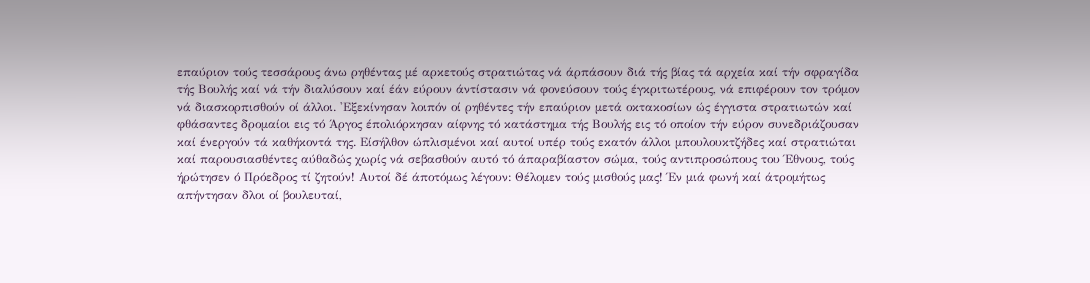επαύριον τούς τεσσάρους άνω ρηθέντας μέ αρκετούς στρατιώτας νά άρπάσουν διά τής βίας τά αρχεία καί τήν σφραγίδα τής Βουλής καί νά τήν διαλύσουν καί έάν εύρουν άντίστασιν νά φονεύσουν τούς έγκριτωτέρους, νά επιφέρουν τον τρόμον νά διασκορπισθούν οί άλλοι. 'Εξεκίνησαν λοιπόν οί ρηθέντες τήν επαύριον μετά οκτακοσίων ώς έγγιστα στρατιωτών καί φθάσαντες δρομαίοι εις τό Άργος έπολιόρκησαν αίφνης τό κατάστημα τής Βουλής εις τό οποίον τήν εύρον συνεδριάζουσαν καί ένεργούν τά καθήκοντά της. Είσήλθον ώπλισμένοι καί αυτοί υπέρ τούς εκατόν άλλοι μπουλουκτζήδες καί στρατιώται καί παρουσιασθέντες αύθαδώς χωρίς νά σεβασθούν αυτό τό άπαραβίαστον σώμα, τούς αντιπροσώπους του Έθνους, τούς ήρώτησεν ό Πρόεδρος τί ζητούν! Αυτοί δέ άποτόμως λέγουν: Θέλομεν τούς μισθούς μας! Έν μιά φωνή καί άτρομήτως απήντησαν δλοι οί βουλευταί,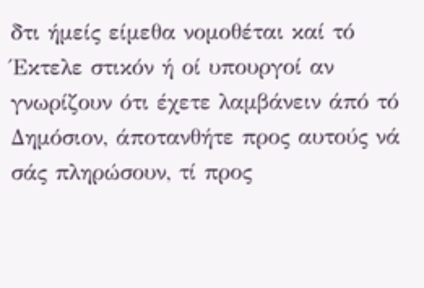δτι ήμείς είμεθα νομοθέται καί τό Έκτελε στικόν ή οί υπουργοί αν γνωρίζουν ότι έχετε λαμβάνειν άπό τό Δημόσιον, άποτανθήτε προς αυτούς νά σάς πληρώσουν, τί προς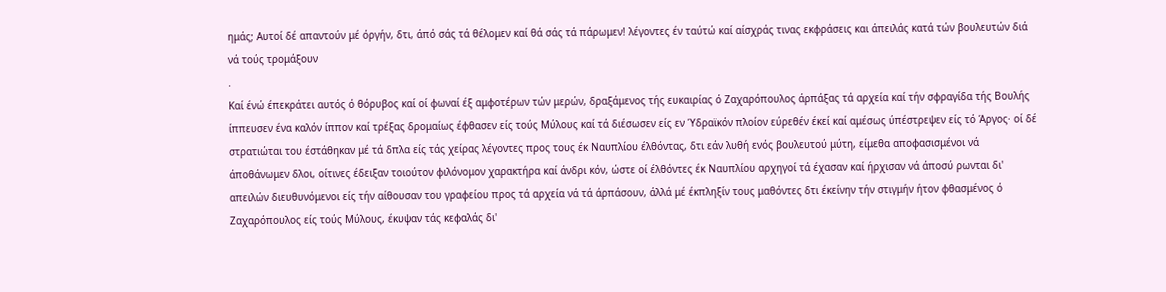ημάς; Αυτοί δέ απαντούν μέ όργήν, δτι, άπό σάς τά θέλομεν καί θά σάς τά πάρωμεν! λέγοντες έν ταύτώ καί αίσχράς τινας εκφράσεις και άπειλάς κατά τών βουλευτών διά νά τούς τρομάξουν
.
Καί ένώ έπεκράτει αυτός ό θόρυβος καί οί φωναί έξ αμφοτέρων τών μερών, δραξάμενος τής ευκαιρίας ό Ζαχαρόπουλος άρπάξας τά αρχεία καί τήν σφραγίδα τής Βουλής ίππευσεν ένα καλόν ίππον καί τρέξας δρομαίως έφθασεν είς τούς Μύλους καί τά διέσωσεν είς εν Ύδραϊκόν πλοίον εύρεθέν έκεί καί αμέσως ύπέστρεψεν είς τό Άργος· οί δέ στρατιώται του έστάθηκαν μέ τά δπλα είς τάς χείρας λέγοντες προς τους έκ Ναυπλίου έλθόντας, δτι εάν λυθή ενός βουλευτού μύτη, είμεθα αποφασισμένοι νά άποθάνωμεν δλοι, οίτινες έδειξαν τοιούτον φιλόνομον χαρακτήρα καί άνδρι κόν, ώστε οί έλθόντες έκ Ναυπλίου αρχηγοί τά έχασαν καί ήρχισαν νά άποσύ ρωνται δι' απειλών διευθυνόμενοι είς τήν αίθουσαν του γραφείου προς τά αρχεία νά τά άρπάσουν, άλλά μέ έκπληξίν τους μαθόντες δτι έκείνην τήν στιγμήν ήτον φθασμένος ό Ζαχαρόπουλος είς τούς Μύλους, έκυψαν τάς κεφαλάς δι'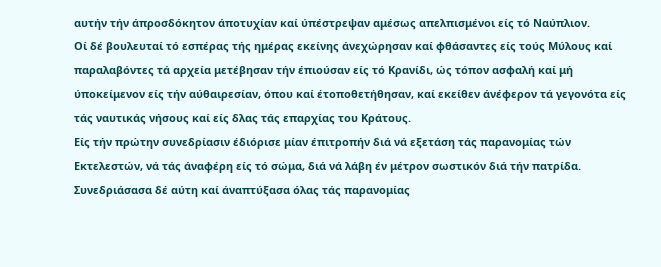αυτήν τήν άπροσδόκητον άποτυχίαν καί ύπέστρεψαν αμέσως απελπισμένοι είς τό Ναύπλιον.
Οί δέ βουλευταί τό εσπέρας τής ημέρας εκείνης άνεχώρησαν καί φθάσαντες είς τούς Μύλους καί παραλαβόντες τά αρχεία μετέβησαν τήν έπιούσαν είς τό Κρανίδι, ώς τόπον ασφαλή καί μή ύποκείμενον είς τήν αύθαιρεσίαν, όπου καί έτοποθετήθησαν, καί εκείθεν άνέφερον τά γεγονότα είς τάς ναυτικάς νήσους καί είς δλας τάς επαρχίας του Κράτους.
Είς τήν πρώτην συνεδρίασιν έδιόρισε μίαν έπιτροπήν διά νά εξετάση τάς παρανομίας τών Εκτελεστών, νά τάς άναφέρη είς τό σώμα, διά νά λάβη έν μέτρον σωστικόν διά τήν πατρίδα. Συνεδριάσασα δέ αύτη καί άναπτύξασα όλας τάς παρανομίας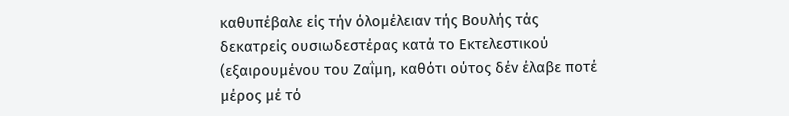καθυπέβαλε είς τήν όλομέλειαν τής Βουλής τάς δεκατρείς ουσιωδεστέρας κατά το Εκτελεστικού (εξαιρουμένου του Ζαΐμη, καθότι ούτος δέν έλαβε ποτέ μέρος μέ τό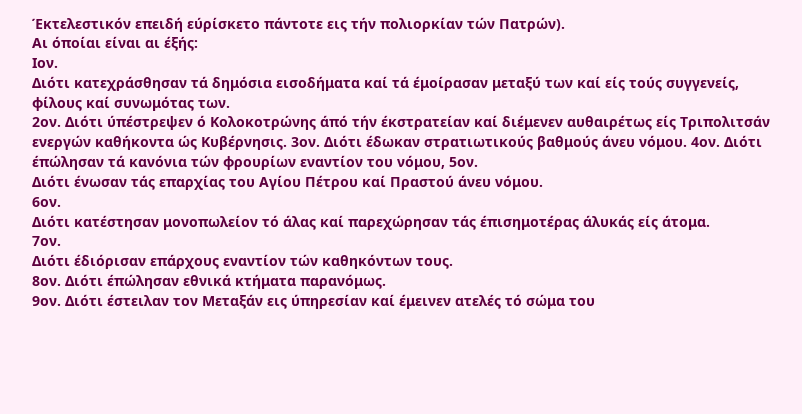Έκτελεστικόν επειδή εύρίσκετο πάντοτε εις τήν πολιορκίαν τών Πατρών).
Αι όποίαι είναι αι έξής:
Ιον.
Διότι κατεχράσθησαν τά δημόσια εισοδήματα καί τά έμοίρασαν μεταξύ των καί είς τούς συγγενείς, φίλους καί συνωμότας των.
2ον. Διότι ύπέστρεψεν ό Κολοκοτρώνης άπό τήν έκστρατείαν καί διέμενεν αυθαιρέτως είς Τριπολιτσάν ενεργών καθήκοντα ώς Κυβέρνησις. 3ον. Διότι έδωκαν στρατιωτικούς βαθμούς άνευ νόμου. 4ον. Διότι έπώλησαν τά κανόνια τών φρουρίων εναντίον του νόμου, 5ον.
Διότι ένωσαν τάς επαρχίας του Αγίου Πέτρου καί Πραστού άνευ νόμου.
6ον.
Διότι κατέστησαν μονοπωλείον τό άλας καί παρεχώρησαν τάς έπισημοτέρας άλυκάς είς άτομα.
7ον.
Διότι έδιόρισαν επάρχους εναντίον τών καθηκόντων τους.
8ον. Διότι έπώλησαν εθνικά κτήματα παρανόμως.
9ον. Διότι έστειλαν τον Μεταξάν εις ύπηρεσίαν καί έμεινεν ατελές τό σώμα του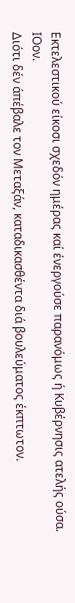Εκτελεστικού είκοσι σχεδόν ημέρας καί ένεργούσε παρανόμως ή Κυβέρνησις ατελής ούσα.
ΙΟον.
Διότι δέν άπέβαλε τον Μεταξάν, καταδικασθέντα διά βουλεύματος έκπτωτον.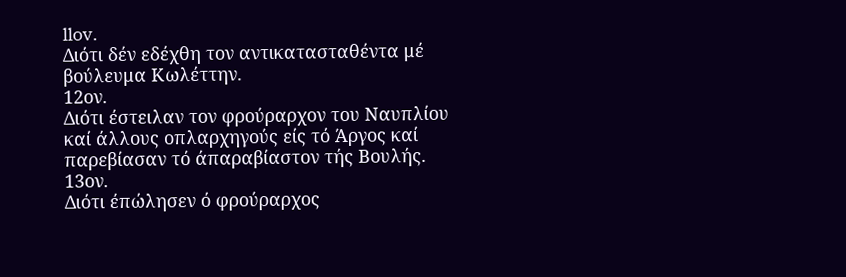llov.
Διότι δέν εδέχθη τον αντικατασταθέντα μέ βούλευμα Κωλέττην.
12ον.
Διότι έστειλαν τον φρούραρχον του Ναυπλίου καί άλλους οπλαρχηγούς είς τό Άργος καί παρεβίασαν τό άπαραβίαστον τής Βουλής.
13ον.
Διότι έπώλησεν ό φρούραρχος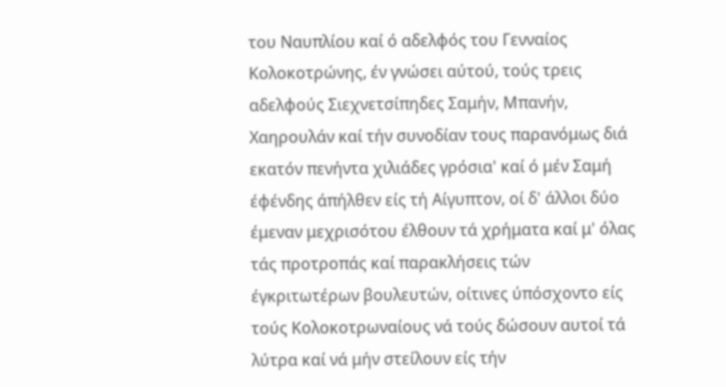του Ναυπλίου καί ό αδελφός του Γενναίος Κολοκοτρώνης, έν γνώσει αύτού, τούς τρεις αδελφούς Σιεχνετσίπηδες Σαμήν, Μπανήν, Χαηρουλάν καί τήν συνοδίαν τους παρανόμως διά εκατόν πενήντα χιλιάδες γρόσια' καί ό μέν Σαμή έφένδης άπήλθεν είς τή Αίγυπτον, οί δ' άλλοι δύο έμεναν μεχρισότου έλθουν τά χρήματα καί μ' όλας τάς προτροπάς καί παρακλήσεις τών έγκριτωτέρων βουλευτών, οίτινες ύπόσχοντο είς τούς Κολοκοτρωναίους νά τούς δώσουν αυτοί τά λύτρα καί νά μήν στείλουν είς τήν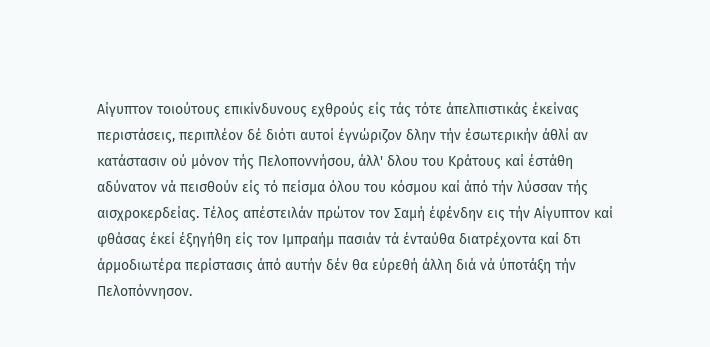Αίγυπτον τοιούτους επικίνδυνους εχθρούς είς τάς τότε άπελπιστικάς έκείνας περιστάσεις, περιπλέον δέ διότι αυτοί έγνώριζον δλην τήν έσωτερικήν άθλί αν κατάστασιν ού μόνον τής Πελοποννήσου, άλλ' δλου του Κράτους καί έστάθη αδύνατον νά πεισθούν είς τό πείσμα όλου του κόσμου καί άπό τήν λύσσαν τής αισχροκερδείας. Τέλος απέστειλάν πρώτον τον Σαμή έφένδην εις τήν Αίγυπτον καί φθάσας έκεί έξηγήθη είς τον Ιμπραήμ πασιάν τά ένταύθα διατρέχοντα καί δτι άρμοδιωτέρα περίστασις άπό αυτήν δέν θα εύρεθή άλλη διά νά ύποτάξη τήν Πελοπόννησον.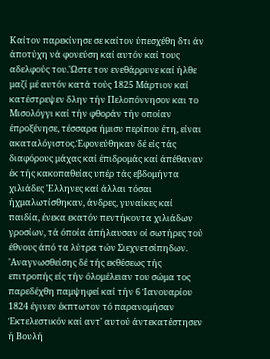Καίτον παρεκίνησε σε καίτον ύπεσχέθη δτι άν άποτύχη νά φονεύση καί αυτόν καί τους αδελφούς του.'Ωστε τον ενεθάρρυνε καί ήλθε μαζί μέ αυτόν κατά τούς 1825 Μάρτιον καί κατέστρεψεν δλην τήν Πελοπόννησον και το Μισολόγγι καί τήν φθοράν τήν οποίαν έπροξένησε, τέσσαρα ήμισυ περίπου έτη, είναι ακαταλόγιστος.Έφονεύθηκαν δέ είς τάς διαφόρους μάχας καί έπιδρομάς καί άπέθαναν έκ τής κακοπαθείας υπέρ τάς εβδομήντα χιλιάδες 'Ελληνες καί άλλαι τόσαι ήχμαλωτίσθηκαν, άνδρες, γυναίκες καί παιδία, ένεκα εκατόν πεντήκοντα χιλιάδων γροσίων, τά όποία άπήλαυσαν οί σωτήρες τού έθνους άπό τα λύτρα τών Σιεχνετσίπηδων.
'Αναγνωσθείσης δέ τής εκθέσεως τής επιτροπής είς τήν όλομέλειαν του σώμα τος παρεδέχθη παμψηφεί καί τήν 6 Ίανουαρίου 1824 έγινεν έκπτωτον τό παρανομήσαν Έκτελεστικόν καί αντ' αυτού άντεκατέστησεν ή Βουλή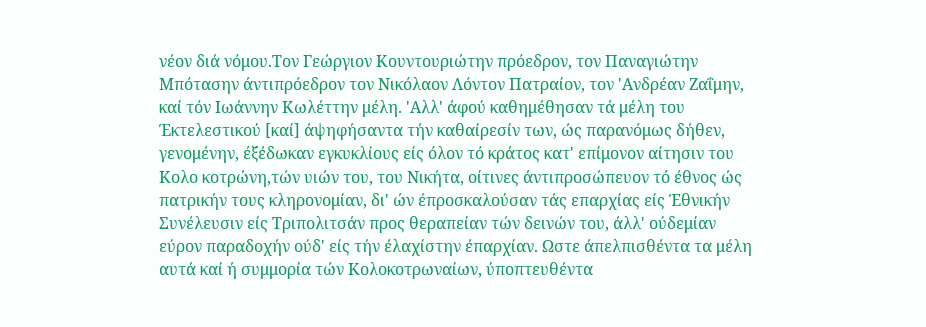νέον διά νόμου.Τον Γεώργιον Κουντουριώτην πρόεδρον, τον Παναγιώτην Μπότασην άντιπρόεδρον τον Νικόλαον Λόντον Πατραίον, τον 'Ανδρέαν Ζαΐμην, καί τόν Ιωάννην Κωλέττην μέλη. 'Αλλ' άφού καθημέθησαν τά μέλη του Έκτελεστικού [καί] άψηφήσαντα τήν καθαίρεσίν των, ώς παρανόμως δήθεν, γενομένην, έξέδωκαν εγκυκλίους είς όλον τό κράτος κατ' επίμονον αίτησιν του Κολο κοτρώνη,τών υιών του, του Νικήτα, οίτινες άντιπροσώπευον τό έθνος ώς πατρικήν τους κληρονομίαν, δι' ών έπροσκαλούσαν τάς επαρχίας είς Έθνικήν Συνέλευσιν είς Τριπολιτσάν προς θεραπείαν τών δεινών του, άλλ' ούδεμίαν εύρον παραδοχήν ούδ' είς τήν έλαχίστην έπαρχίαν. Ωστε άπελπισθέντα τα μέλη αυτά καί ή συμμορία τών Κολοκοτρωναίων, ύποπτευθέντα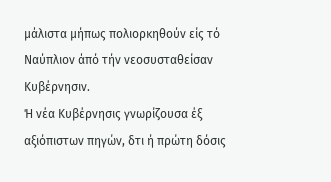μάλιστα μήπως πολιορκηθούν είς τό Ναύπλιον άπό τήν νεοσυσταθείσαν Κυβέρνησιν.
Ή νέα Κυβέρνησις γνωρίζουσα έξ αξιόπιστων πηγών, δτι ή πρώτη δόσις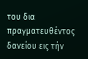του δια πραγματευθέντος δανείου εις τήν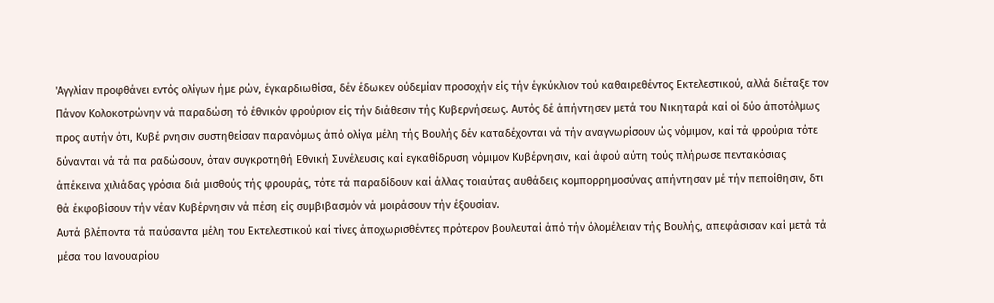'Αγγλίαν προφθάνει εντός ολίγων ήμε ρών, έγκαρδιωθίσα, δέν έδωκεν ούδεμίαν προσοχήν είς τήν έγκύκλιον τού καθαιρεθέντος Εκτελεστικού, αλλά διέταξε τον Πάνον Κολοκοτρώνην νά παραδώση τό έθνικόν φρούριον είς τήν διάθεσιν τής Κυβερνήσεως. Αυτός δέ άπήντησεν μετά του Νικηταρά καί οί δύο άποτόλμως προς αυτήν ότι, Κυβέ ρνησιν συστηθείσαν παρανόμως άπό ολίγα μέλη τής Βουλής δέν καταδέχονται νά τήν αναγνωρίσουν ώς νόμιμον, καί τά φρούρια τότε δύνανται νά τά πα ραδώσουν, όταν συγκροτηθή Εθνική Συνέλευσις καί εγκαθίδρυση νόμιμον Κυβέρνησιν, καί άφού αύτη τούς πλήρωσε πεντακόσιας άπέκεινα χιλιάδας γρόσια διά μισθούς τής φρουράς, τότε τά παραδίδουν καί άλλας τοιαύτας αυθάδεις κομπορρημοσύνας απήντησαν μέ τήν πεποίθησιν, δτι θά έκφοβίσουν τήν νέαν Κυβέρνησιν νά πέση είς συμβιβασμόν νά μοιράσουν τήν έξουσίαν.
Αυτά βλέποντα τά παύσαντα μέλη του Εκτελεστικού καί τίνες άποχωρισθέντες πρότερον βουλευταί άπό τήν όλομέλειαν τής Βουλής, απεφάσισαν καί μετά τά μέσα του Ιανουαρίου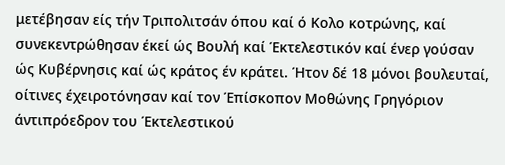μετέβησαν είς τήν Τριπολιτσάν όπου καί ό Κολο κοτρώνης, καί συνεκεντρώθησαν έκεί ώς Βουλή καί Έκτελεστικόν καί ένερ γούσαν ώς Κυβέρνησις καί ώς κράτος έν κράτει. Ήτον δέ 18 μόνοι βουλευταί, οίτινες έχειροτόνησαν καί τον Έπίσκοπον Μοθώνης Γρηγόριον άντιπρόεδρον του Έκτελεστικού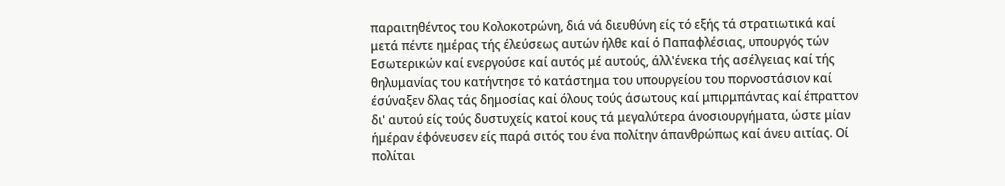παραιτηθέντος του Κολοκοτρώνη, διά νά διευθύνη είς τό εξής τά στρατιωτικά καί μετά πέντε ημέρας τής έλεύσεως αυτών ήλθε καί ό Παπαφλέσιας, υπουργός τών Εσωτερικών καί ενεργούσε καί αυτός μέ αυτούς, άλλ'ένεκα τής ασέλγειας καί τής θηλυμανίας του κατήντησε τό κατάστημα του υπουργείου του πορνοστάσιον καί έσύναξεν δλας τάς δημοσίας καί όλους τούς άσωτους καί μπιρμπάντας καί έπραττον δι' αυτού είς τούς δυστυχείς κατοί κους τά μεγαλύτερα άνοσιουργήματα, ώστε μίαν ήμέραν έφόνευσεν είς παρά σιτός του ένα πολίτην άπανθρώπως καί άνευ αιτίας. Οί πολίται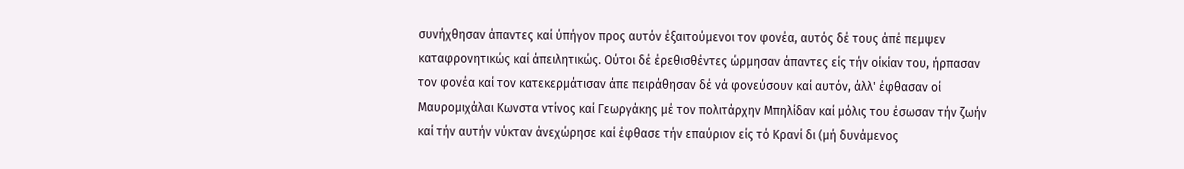συνήχθησαν άπαντες καί ύπήγον προς αυτόν έξαιτούμενοι τον φονέα, αυτός δέ τους άπέ πεμψεν καταφρονητικώς καί άπειλητικώς. Ούτοι δέ έρεθισθέντες ώρμησαν άπαντες είς τήν οίκίαν του, ήρπασαν τον φονέα καί τον κατεκερμάτισαν άπε πειράθησαν δέ νά φονεύσουν καί αυτόν, άλλ' έφθασαν οί Μαυρομιχάλαι Κωνστα ντίνος καί Γεωργάκης μέ τον πολιτάρχην Μπηλίδαν καί μόλις του έσωσαν τήν ζωήν καί τήν αυτήν νύκταν άνεχώρησε καί έφθασε τήν επαύριον είς τό Κρανί δι (μή δυνάμενος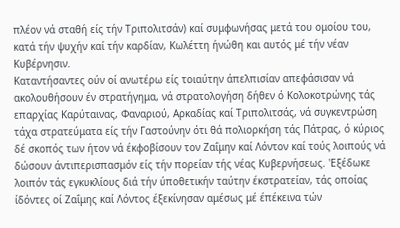πλέον νά σταθή είς τήν Τριπολιτσάν) καί συμφωνήσας μετά του ομοίου του, κατά τήν ψυχήν καί τήν καρδίαν, Κωλέττη ήνώθη και αυτός μέ τήν νέαν Κυβέρνησιν.
Καταντήσαντες ούν οί ανωτέρω είς τοιαύτην άπελπισίαν απεφάσισαν νά ακολουθήσουν έν στρατήγημα, νά στρατολογήση δήθεν ό Κολοκοτρώνης τάς επαρχίας Καρύταινας, Φαναριού, Αρκαδίας καί Τριπολιτσάς, νά συγκεντρώση τάχα στρατεύματα είς τήν Γαστούνην ότι θά πολιορκήση τάς Πάτρας, ό κύριος δέ σκοπός των ήτον νά έκφοβίσουν τον Ζαΐμην καί Λόντον καί τούς λοιπούς νά δώσουν άντιπερισπασμόν είς τήν πορείαν τής νέας Κυβερνήσεως. 'Εξέδωκε λοιπόν τάς εγκυκλίους διά τήν ύποθετικήν ταύτην έκστρατείαν, τάς οποίας ίδόντες οί Ζαΐμης καί Λόντος έξεκίνησαν αμέσως μέ έπέκεινα τών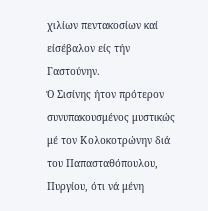χιλίων πεντακοσίων καί είσέβαλον είς τήν Γαστούνην.
Ό Σισίνης ήτον πρότερον συνυπακουσμένος μυστικώς μέ τον Κολοκοτρώνην διά του Παπασταθόπουλου, Πυργίου, ότι νά μένη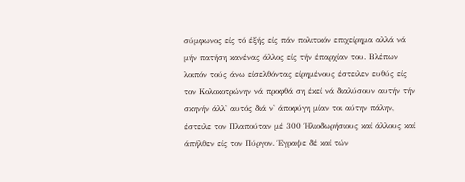σύμφωνος είς τό έξής είς πάν πολιτικόν επιχείρημα αλλά νά μήν πατήση κανένας άλλος είς τήν έπαρχίαν του. Βλέπων λοιπόν τούς άνω είσελθόντας είρημένους έστειλεν ευθύς είς τον Κολοκοτρώνην νά προφθά ση έκεί νά διαλύσουν αυτήν τήν σκηνήν άλλ' αυτός διά ν' άποφύγη μίαν τοι αύτην πάλην, έστειλε τον Πλαπούταν μέ 300 Ήλιοδωρήσιους καί άλλους καί άπήλθεν είς τον Πύργον. Έγραψε δέ καί τών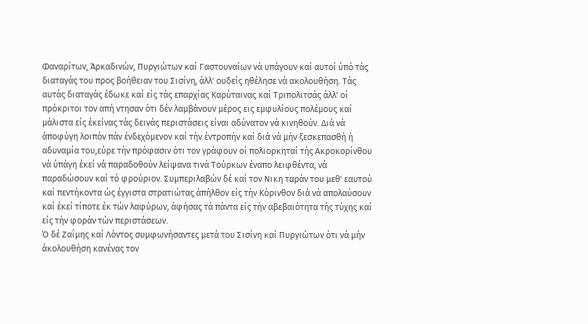Φαναρίτων, Άρκαδινών, Πυργιώτων καί Γαστουναίων νά υπάγουν καί αυτοί ύπό τάς διαταγάς του προς βοήθειαν του Σισίνη, άλλ' ουδείς ηθέλησε νά ακολουθήση. Τάς αυτάς διαταγάς έδωκε καί είς τάς επαρχίας Καρύταινας καί Τριπολιτσάς άλλ' οί πρόκριτοι τον απή ντησαν ότι δέν λαμβάνουν μέρος εις εμφυλίους πολέμους καί μάλιστα είς έκείνας τάς δεινάς περιστάσεις είναι αδύνατον νά κινηθούν. Διά νά άποφύγη λοιπόν πάν ένδεχόμενον καί τήν έντροπήν καί διά νά μήν ξεσκεπασθή ή αδυναμία του,εύρε τήν πρόφασιν ότι τον γράφουν οί πολιορκηταί τής Ακροκορίνθου νά ύπάγη έκεί νά παραδοθούν λείψανα τινά Τούρκων έναπο λειφθέντα, νά παραδώσουν καί τό φρούριον. Συμπεριλαβών δέ καί τον Νικη ταράν του μεθ' εαυτού καί πεντήκοντα ώς έγγιστα στρατιώτας άπήλθον είς τήν Κόρινθον διά νά απολαύσουν καί έκεί τίποτε έκ τών λαφύρων, άφήσας τά πάντα είς τήν αβεβαιότητα τής τύχης καί είς τήν φοράν τών περιστάσεων.
Ό δέ Ζαΐμης καί Λόντος συμφωνήσαντες μετά του Σισίνη καί Πυργιώτων ότι νά μήν άκολουθήση κανένας τον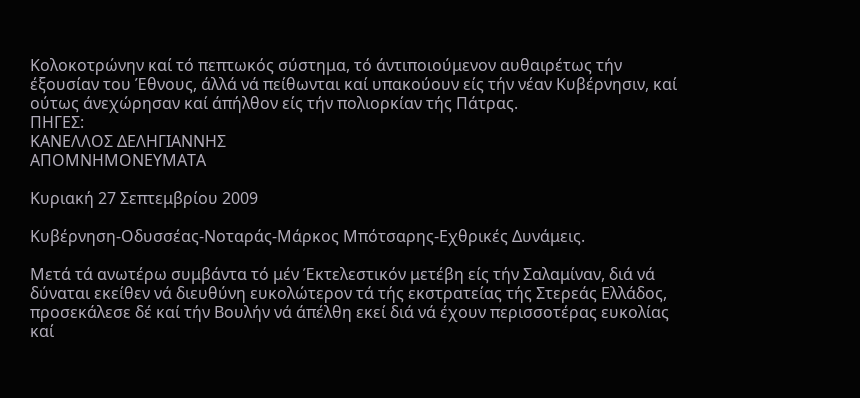Κολοκοτρώνην καί τό πεπτωκός σύστημα, τό άντιποιούμενον αυθαιρέτως τήν έξουσίαν του Έθνους, άλλά νά πείθωνται καί υπακούουν είς τήν νέαν Κυβέρνησιν, καί ούτως άνεχώρησαν καί άπήλθον είς τήν πολιορκίαν τής Πάτρας.
ΠΗΓΕΣ:
ΚΑΝΕΛΛΟΣ ΔΕΛΗΓΙΑΝΝΗΣ
ΑΠΟΜΝΗΜΟΝΕΥΜΑΤΑ

Κυριακή 27 Σεπτεμβρίου 2009

Κυβέρνηση-Οδυσσέας-Νοταράς-Μάρκος Μπότσαρης-Εχθρικές Δυνάμεις.

Μετά τά ανωτέρω συμβάντα τό μέν Έκτελεστικόν μετέβη είς τήν Σαλαμίναν, διά νά δύναται εκείθεν νά διευθύνη ευκολώτερον τά τής εκστρατείας τής Στερεάς Ελλάδος, προσεκάλεσε δέ καί τήν Βουλήν νά άπέλθη εκεί διά νά έχουν περισσοτέρας ευκολίας καί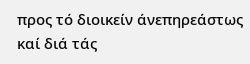προς τό διοικείν άνεπηρεάστως καί διά τάς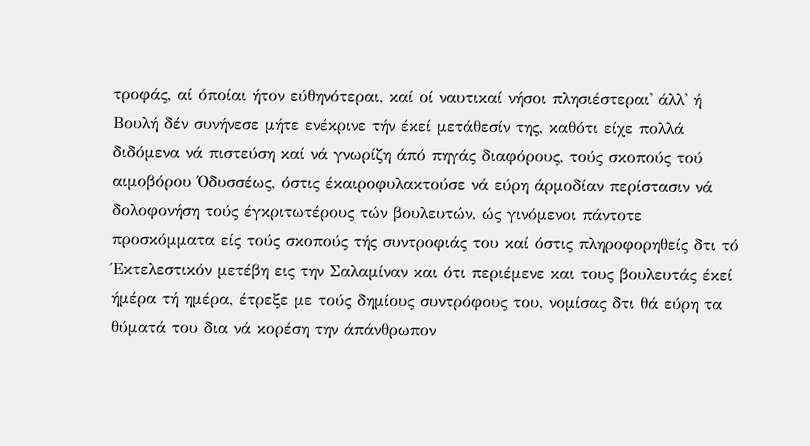τροφάς, αί όποίαι ήτον εύθηνότεραι, καί οί ναυτικαί νήσοι πλησιέστεραι' άλλ' ή Βουλή δέν συνήνεσε μήτε ενέκρινε τήν έκεί μετάθεσίν της, καθότι είχε πολλά διδόμενα νά πιστεύση καί νά γνωρίζη άπό πηγάς διαφόρους, τούς σκοπούς τού αιμοβόρου Όδυσσέως, όστις έκαιροφυλακτούσε νά εύρη άρμοδίαν περίστασιν νά δολοφονήση τούς έγκριτωτέρους τών βουλευτών, ώς γινόμενοι πάντοτε προσκόμματα είς τούς σκοπούς τής συντροφιάς του καί όστις πληροφορηθείς δτι τό Έκτελεστικόν μετέβη εις την Σαλαμίναν και ότι περιέμενε και τους βουλευτάς έκεί ήμέρα τή ημέρα, έτρεξε με τούς δημίους συντρόφους του, νομίσας δτι θά εύρη τα θύματά του δια νά κορέση την άπάνθρωπον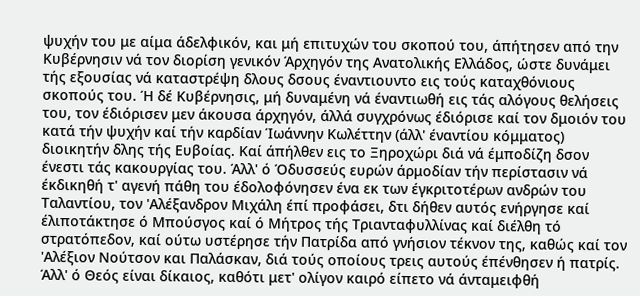ψυχήν του με αίμα άδελφικόν, και μή επιτυχών του σκοπού του, άπήτησεν από την Κυβέρνησιν νά τον διορίση γενικόν Άρχηγόν της Ανατολικής Ελλάδος, ώστε δυνάμει τής εξουσίας νά καταστρέψη δλους δσους έναντιουντο εις τούς καταχθόνιους σκοπούς του. Ή δέ Κυβέρνησις, μή δυναμένη νά έναντιωθή εις τάς αλόγους θελήσεις του, τον έδιόρισεν μεν άκουσα άρχηγόν, άλλά συγχρόνως έδιόρισε καί τον δμοιόν του κατά τήν ψυχήν καί τήν καρδίαν Ίωάννην Κωλέττην (άλλ' έναντίου κόμματος) διοικητήν δλης τής Ευβοίας. Καί άπήλθεν εις το Ξηροχώρι διά νά έμποδίζη δσον ένεστι τάς κακουργίας του. Άλλ' ό Όδυσσεύς ευρών άρμοδίαν τήν περίστασιν νά έκδικηθή τ' αγενή πάθη του έδολοφόνησεν ένα εκ των έγκριτοτέρων ανδρών του Ταλαντίου, τον 'Αλέξανδρον Μιχάλη έπί προφάσει, δτι δήθεν αυτός ενήργησε καί έλιποτάκτησε ό Μπούσγος καί ό Μήτρος τής Τριανταφυλλίνας καί διέλθη τό στρατόπεδον, καί ούτω υστέρησε τήν Πατρίδα από γνήσιον τέκνον της, καθώς καί τον 'Αλέξιον Νούτσον και Παλάσκαν, διά τούς οποίους τρεις αυτούς έπένθησεν ή πατρίς. Άλλ' ό Θεός είναι δίκαιος, καθότι μετ' ολίγον καιρό είπετο νά άνταμειφθή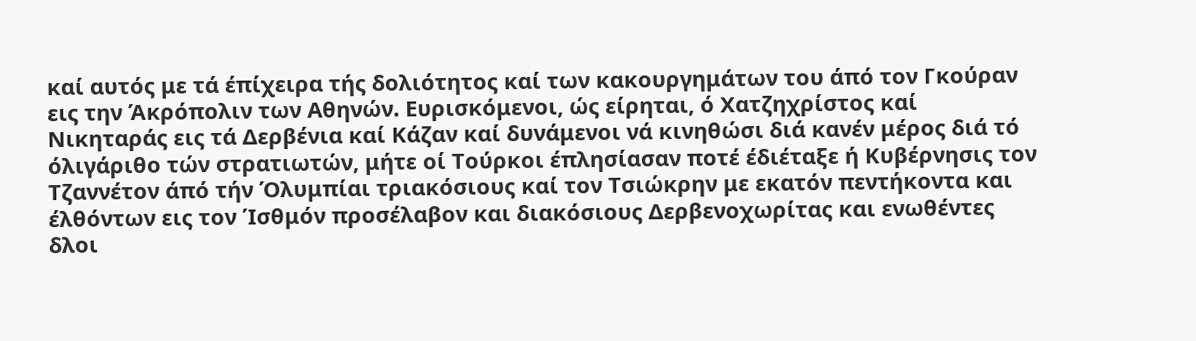καί αυτός με τά έπίχειρα τής δολιότητος καί των κακουργημάτων του άπό τον Γκούραν εις την Άκρόπολιν των Αθηνών. Ευρισκόμενοι, ώς είρηται, ό Χατζηχρίστος καί Νικηταράς εις τά Δερβένια καί Κάζαν καί δυνάμενοι νά κινηθώσι διά κανέν μέρος διά τό όλιγάριθο τών στρατιωτών, μήτε οί Τούρκοι έπλησίασαν ποτέ έδιέταξε ή Κυβέρνησις τον Τζαννέτον άπό τήν Όλυμπίαι τριακόσιους καί τον Τσιώκρην με εκατόν πεντήκοντα και έλθόντων εις τον Ίσθμόν προσέλαβον και διακόσιους Δερβενοχωρίτας και ενωθέντες δλοι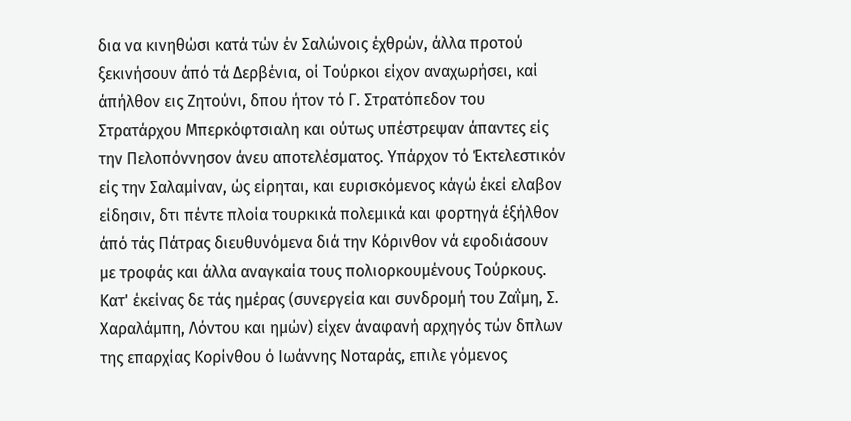δια να κινηθώσι κατά τών έν Σαλώνοις έχθρών, άλλα προτού ξεκινήσουν άπό τά Δερβένια, οί Τούρκοι είχον αναχωρήσει, καί άπήλθον εις Ζητούνι, δπου ήτον τό Γ. Στρατόπεδον του Στρατάρχου Μπερκόφτσιαλη και ούτως υπέστρεψαν άπαντες είς την Πελοπόννησον άνευ αποτελέσματος. Υπάρχον τό Έκτελεστικόν είς την Σαλαμίναν, ώς είρηται, και ευρισκόμενος κάγώ έκεί ελαβον είδησιν, δτι πέντε πλοία τουρκικά πολεμικά και φορτηγά έξήλθον άπό τάς Πάτρας διευθυνόμενα διά την Κόρινθον νά εφοδιάσουν με τροφάς και άλλα αναγκαία τους πολιορκουμένους Τούρκους. Κατ' έκείνας δε τάς ημέρας (συνεργεία και συνδρομή του Ζαΐμη, Σ. Χαραλάμπη, Λόντου και ημών) είχεν άναφανή αρχηγός τών δπλων της επαρχίας Κορίνθου ό Ιωάννης Νοταράς, επιλε γόμενος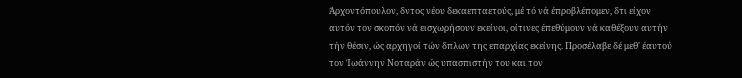Άρχοντόπουλον, δντος νέου δεκαεπταετούς, μέ τό νά έπροβλέπομεν, δτι είχον αυτόν τον σκοπόν νά εισχωρήσουν εκείνοι, οίτινες έπεθύμουν νά καθέξουν αυτήν τήν θέσιν, ώς αρχηγοί τών δπλων της επαρχίας εκείνης. Προσέλαβε δέ μεθ' έαυτού τον Ίωάννην Νοταράν ώς υπασπιστήν του και τον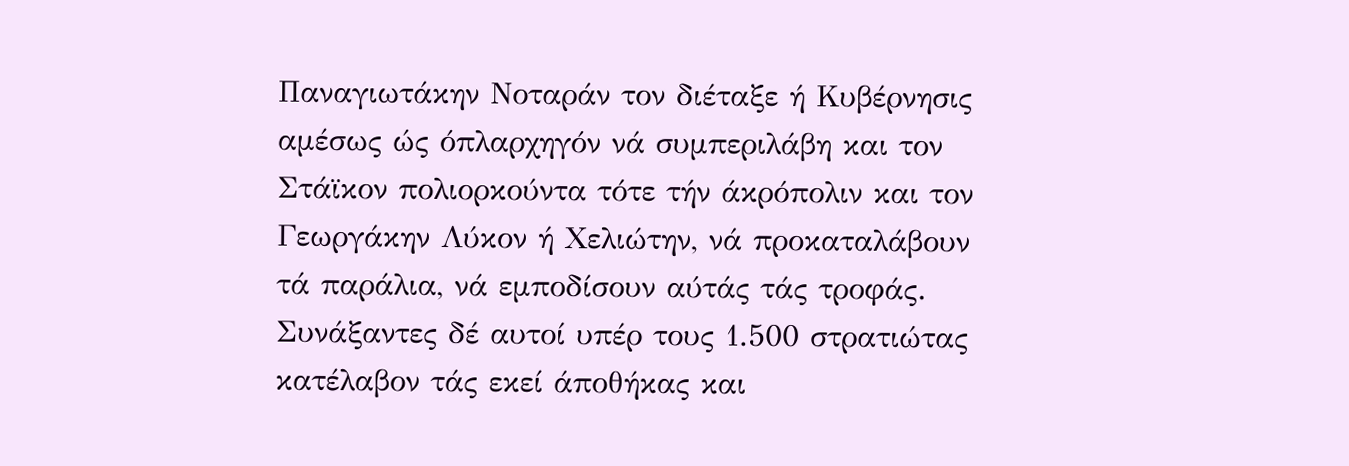Παναγιωτάκην Νοταράν τον διέταξε ή Κυβέρνησις αμέσως ώς όπλαρχηγόν νά συμπεριλάβη και τον Στάϊκον πολιορκούντα τότε τήν άκρόπολιν και τον Γεωργάκην Λύκον ή Χελιώτην, νά προκαταλάβουν τά παράλια, νά εμποδίσουν αύτάς τάς τροφάς. Συνάξαντες δέ αυτοί υπέρ τους 1.500 στρατιώτας κατέλαβον τάς εκεί άποθήκας και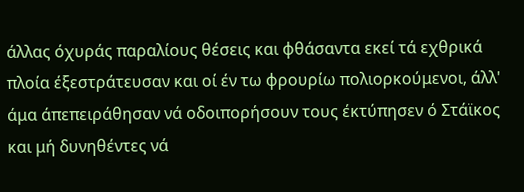άλλας όχυράς παραλίους θέσεις και φθάσαντα εκεί τά εχθρικά πλοία έξεστράτευσαν και οί έν τω φρουρίω πολιορκούμενοι, άλλ' άμα άπεπειράθησαν νά οδοιπορήσουν τους έκτύπησεν ό Στάϊκος και μή δυνηθέντες νά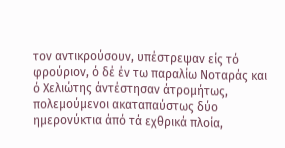τον αντικρούσουν, υπέστρεψαν είς τό φρούριον, ό δέ έν τω παραλίω Νοταράς και ό Χελιώτης άντέστησαν άτρομήτως, πολεμούμενοι ακαταπαύστως δύο ημερονύκτια άπό τά εχθρικά πλοία,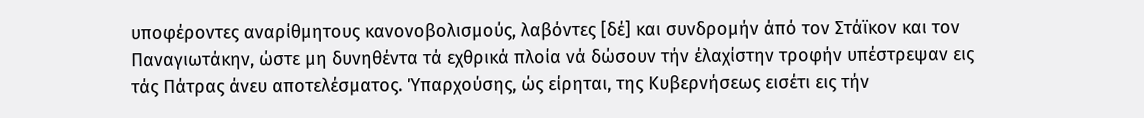υποφέροντες αναρίθμητους κανονοβολισμούς, λαβόντες [δέ] και συνδρομήν άπό τον Στάϊκον και τον Παναγιωτάκην, ώστε μη δυνηθέντα τά εχθρικά πλοία νά δώσουν τήν έλαχίστην τροφήν υπέστρεψαν εις τάς Πάτρας άνευ αποτελέσματος. Ύπαρχούσης, ώς είρηται, της Κυβερνήσεως εισέτι εις τήν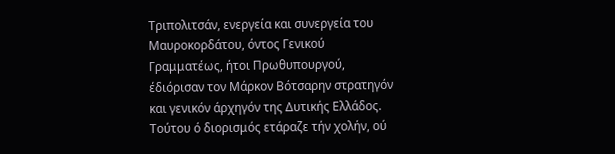Τριπολιτσάν, ενεργεία και συνεργεία του Μαυροκορδάτου, όντος Γενικού Γραμματέως, ήτοι Πρωθυπουργού, έδιόρισαν τον Μάρκον Βότσαρην στρατηγόν και γενικόν άρχηγόν της Δυτικής Ελλάδος. Τούτου ό διορισμός ετάραζε τήν χολήν, ού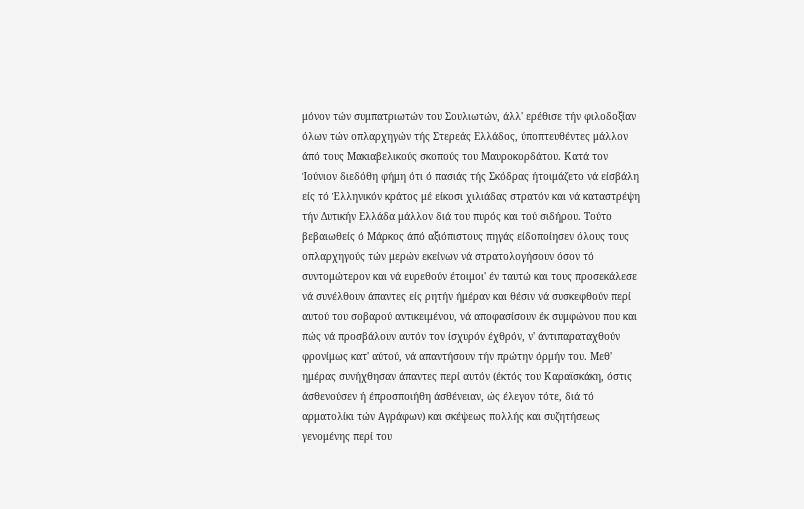μόνον τών συμπατριωτών του Σουλιωτών, άλλ' ερέθισε τήν φιλοδοξίαν όλων τών οπλαρχηγών τής Στερεάς Ελλάδος, ύποπτευθέντες μάλλον άπό τους Μακιαβελικούς σκοπούς του Μαυροκορδάτου. Κατά τον Ίούνιον διεδόθη φήμη ότι ό πασιάς τής Σκόδρας ήτοιμάζετο νά είσβάλη είς τό Έλληνικόν κράτος μέ είκοσι χιλιάδας στρατόν και νά καταστρέψη τήν Δυτικήν Ελλάδα μάλλον διά του πυρός και τού σιδήρου. Τούτο βεβαιωθείς ό Μάρκος άπό αξιόπιστους πηγάς είδοποίησεν όλους τους οπλαρχηγούς τών μερών εκείνων νά στρατολογήσουν όσον τό συντομώτερον και νά ευρεθούν έτοιμοι' έν ταυτώ και τους προσεκάλεσε νά συνέλθουν άπαντες είς ρητήν ήμέραν και θέσιν νά συσκεφθούν περί αυτού του σοβαρού αντικειμένου, νά αποφασίσουν έκ συμφώνου που και πώς νά προσβάλουν αυτόν τον ίσχυρόν έχθρόν, ν' άντιπαραταχθούν φρονίμως κατ' αύτού, νά απαντήσουν τήν πρώτην όρμήν του. Μεθ' ημέρας συνήχθησαν άπαντες περί αυτόν (έκτός του Καραϊσκάκη, όστις άσθενούσεν ή έπροσποιήθη άσθένειαν, ώς έλεγον τότε, διά τό αρματολίκι τών Αγράφων) και σκέψεως πολλής και συζητήσεως γενομένης περί του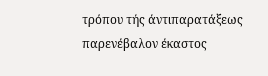τρόπου τής άντιπαρατάξεως παρενέβαλον έκαστος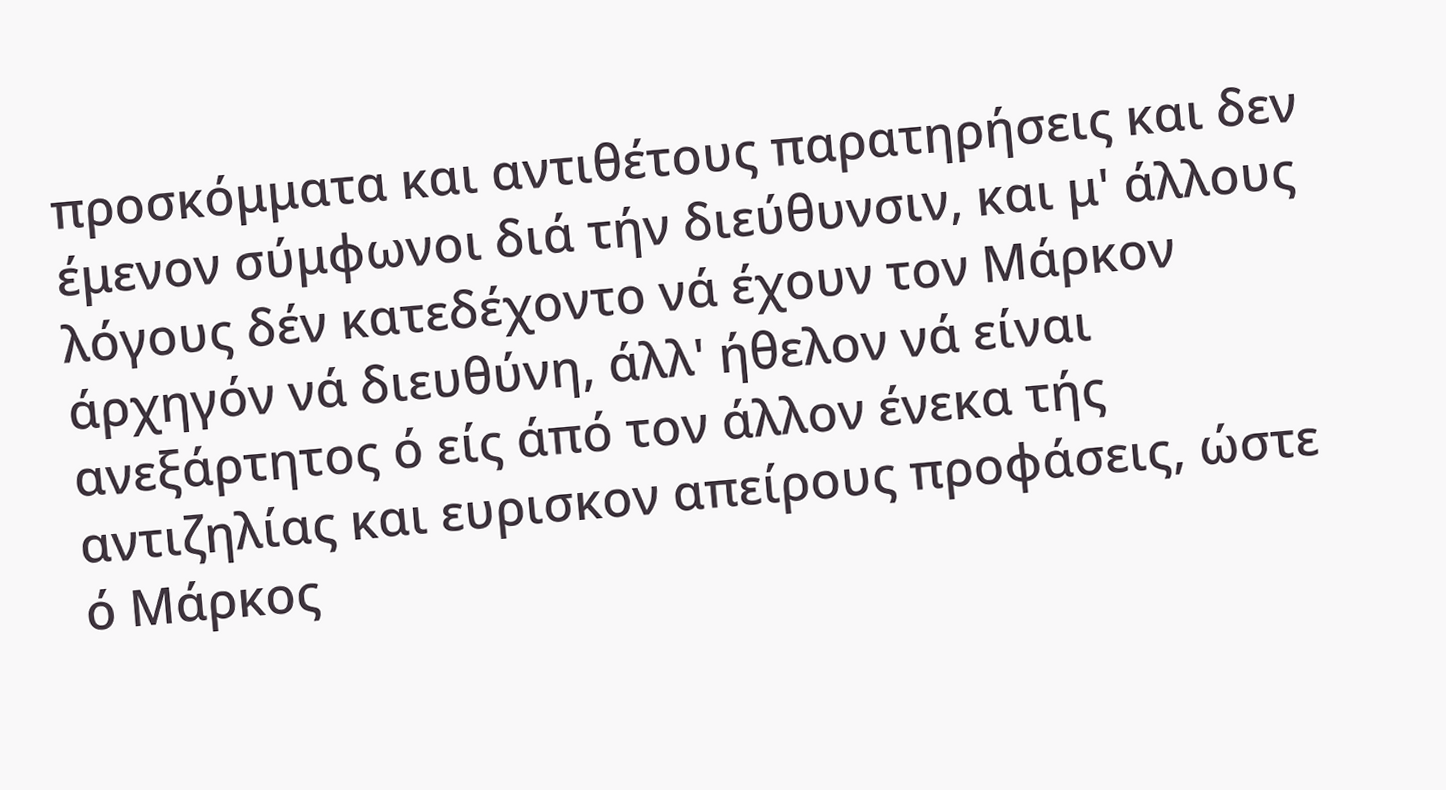προσκόμματα και αντιθέτους παρατηρήσεις και δεν έμενον σύμφωνοι διά τήν διεύθυνσιν, και μ' άλλους λόγους δέν κατεδέχοντο νά έχουν τον Μάρκον άρχηγόν νά διευθύνη, άλλ' ήθελον νά είναι ανεξάρτητος ό είς άπό τον άλλον ένεκα τής αντιζηλίας και ευρισκον απείρους προφάσεις, ώστε ό Μάρκος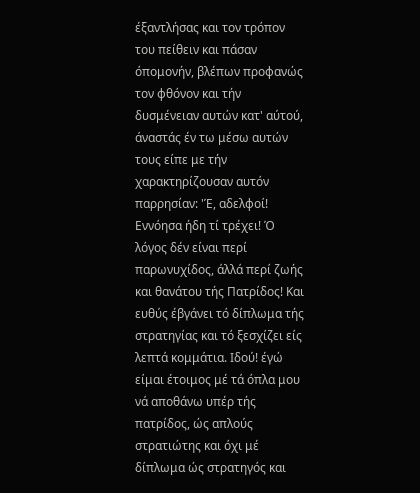έξαντλήσας και τον τρόπον του πείθειν και πάσαν όπομονήν, βλέπων προφανώς τον φθόνον και τήν δυσμένειαν αυτών κατ' αύτού, άναστάς έν τω μέσω αυτών τους είπε με τήν χαρακτηρίζουσαν αυτόν παρρησίαν: 'Έ, αδελφοί! Εννόησα ήδη τί τρέχει! Ό λόγος δέν είναι περί παρωνυχίδος, άλλά περί ζωής και θανάτου τής Πατρίδος! Και ευθύς έβγάνει τό δίπλωμα τής στρατηγίας και τό ξεσχίζει είς λεπτά κομμάτια. Ιδού! έγώ είμαι έτοιμος μέ τά όπλα μου νά αποθάνω υπέρ τής πατρίδος, ώς απλούς στρατιώτης και όχι μέ δίπλωμα ώς στρατηγός και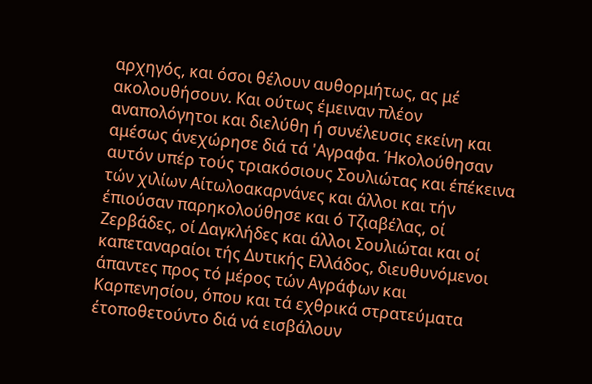αρχηγός, και όσοι θέλουν αυθορμήτως, ας μέ ακολουθήσουν. Και ούτως έμειναν πλέον αναπολόγητοι και διελύθη ή συνέλευσις εκείνη και αμέσως άνεχώρησε διά τά 'Αγραφα. Ήκολούθησαν αυτόν υπέρ τούς τριακόσιους Σουλιώτας και έπέκεινα τών χιλίων Αίτωλοακαρνάνες και άλλοι και τήν έπιούσαν παρηκολούθησε και ό Τζιαβέλας, οί Ζερβάδες, οί Δαγκλήδες και άλλοι Σουλιώται και οί καπεταναραίοι τής Δυτικής Ελλάδος, διευθυνόμενοι άπαντες προς τό μέρος τών Αγράφων και Καρπενησίου, όπου και τά εχθρικά στρατεύματα έτοποθετούντο διά νά εισβάλουν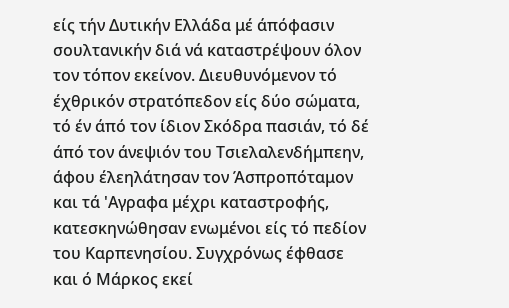είς τήν Δυτικήν Ελλάδα μέ άπόφασιν σουλτανικήν διά νά καταστρέψουν όλον τον τόπον εκείνον. Διευθυνόμενον τό έχθρικόν στρατόπεδον είς δύο σώματα, τό έν άπό τον ίδιον Σκόδρα πασιάν, τό δέ άπό τον άνεψιόν του Τσιελαλενδήμπεην, άφου έλεηλάτησαν τον Άσπροπόταμον και τά 'Αγραφα μέχρι καταστροφής, κατεσκηνώθησαν ενωμένοι είς τό πεδίον του Καρπενησίου. Συγχρόνως έφθασε και ό Μάρκος εκεί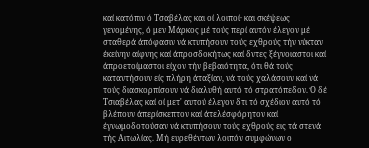καί κατόπιν ό Τσαβέλας και οί λοιποί· και σκέψεως γενομένης, ό μεν Μάρκος μέ τούς περί αυτόν έλεγον μέ σταθερά άπόφασιν νά κτυπήσουν τούς εχθρούς τήν νύκταν έκείνην αίφνης καί άπροσδοκήτως καί δντες ξέγνοιαστοι καί άπροετοίμαστοι είχον τήν βεβαιότητα, ότι θά τούς καταντήσουν είς πλήρη άταξίαν, νά τούς χαλάσουν καί νά τούς διασκορπίσουν νά διαλυθή αυτό τό στρατόπεδον. Ό δέ Τσιαβέλας καί οί μετ' αυτού έλεγον δτι τό σχέδιον αυτό τό βλέπουν άπερίσκεπτον καί άτελέσφόρητον καί έγνωμοδοτούσαν νά κτυπήσουν τούς εχθρούς εις τά στενά τής Αιτωλίας. Μή ευρεθέντων λοιπόν συμφώνων ο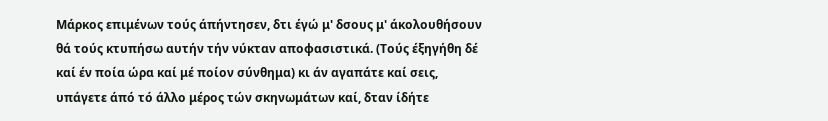Μάρκος επιμένων τούς άπήντησεν, δτι έγώ μ' δσους μ' άκολουθήσουν θά τούς κτυπήσω αυτήν τήν νύκταν αποφασιστικά. (Τούς έξηγήθη δέ καί έν ποία ώρα καί μέ ποίον σύνθημα) κι άν αγαπάτε καί σεις, υπάγετε άπό τό άλλο μέρος τών σκηνωμάτων καί, δταν ίδήτε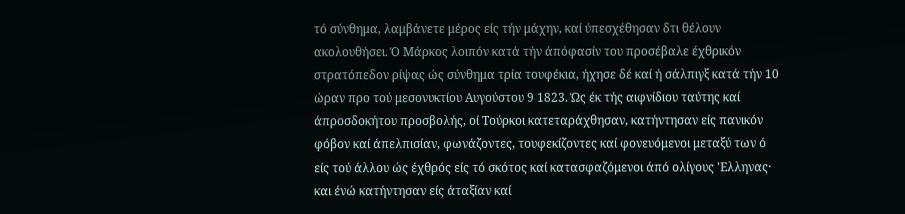τό σύνθημα, λαμβάνετε μέρος είς τήν μάχην, καί ύπεσχέθησαν δτι θέλουν ακολουθήσει. Ό Μάρκος λοιπόν κατά τήν άπόφασίν του προσέβαλε έχθρικόν στρατόπεδον ρίψας ώς σύνθημα τρία τουφέκια, ήχησε δέ καί ή σάλπιγξ κατά τήν 10 ώραν προ τού μεσονυκτίου Αυγούστου 9 1823. Ώς έκ τής αιφνίδιου ταύτης καί άπροσδοκήτου προσβολής, οί Τούρκοι κατεταράχθησαν, κατήντησαν είς πανικόν φόβον καί άπελπισίαν, φωνάζοντες, τουφεκίζοντες καί φονευόμενοι μεταξύ των ό είς τού άλλου ώς έχθρός είς τό σκότος καί κατασφαζόμενοι άπό ολίγους 'Ελληνας· και ένώ κατήντησαν είς άταξίαν καί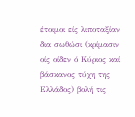έτοιμοι είς λιποταξίαν δια σωθώσι (κρίμασιν οίς οίδεν ό Κύριος καί βάσκανος τύχη της Ελλάδος) βολή τις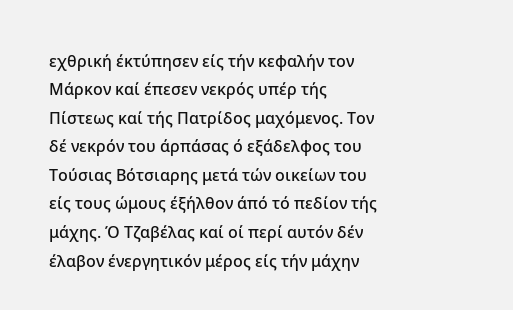εχθρική έκτύπησεν είς τήν κεφαλήν τον Μάρκον καί έπεσεν νεκρός υπέρ τής Πίστεως καί τής Πατρίδος μαχόμενος. Τον δέ νεκρόν του άρπάσας ό εξάδελφος του Τούσιας Βότσιαρης μετά τών οικείων του είς τους ώμους έξήλθον άπό τό πεδίον τής μάχης. Ό Τζαβέλας καί οί περί αυτόν δέν έλαβον ένεργητικόν μέρος είς τήν μάχην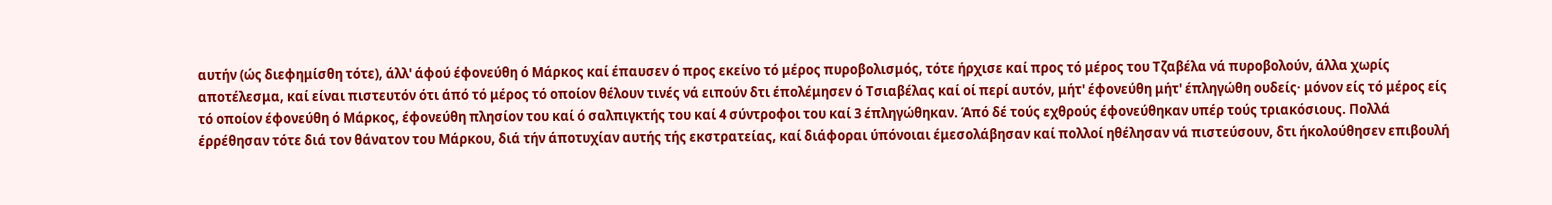αυτήν (ώς διεφημίσθη τότε), άλλ' άφού έφονεύθη ό Μάρκος καί έπαυσεν ό προς εκείνο τό μέρος πυροβολισμός, τότε ήρχισε καί προς τό μέρος του Τζαβέλα νά πυροβολούν, άλλα χωρίς αποτέλεσμα, καί είναι πιστευτόν ότι άπό τό μέρος τό οποίον θέλουν τινές νά ειπούν δτι έπολέμησεν ό Τσιαβέλας καί οί περί αυτόν, μήτ' έφονεύθη μήτ' έπληγώθη ουδείς· μόνον είς τό μέρος είς τό οποίον έφονεύθη ό Μάρκος, έφονεύθη πλησίον του καί ό σαλπιγκτής του καί 4 σύντροφοι του καί 3 έπληγώθηκαν. Άπό δέ τούς εχθρούς έφονεύθηκαν υπέρ τούς τριακόσιους. Πολλά έρρέθησαν τότε διά τον θάνατον του Μάρκου, διά τήν άποτυχίαν αυτής τής εκστρατείας, καί διάφοραι ύπόνοιαι έμεσολάβησαν καί πολλοί ηθέλησαν νά πιστεύσουν, δτι ήκολούθησεν επιβουλή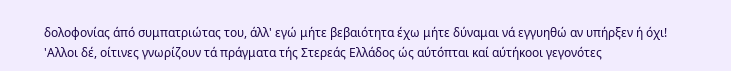δολοφονίας άπό συμπατριώτας του, άλλ' εγώ μήτε βεβαιότητα έχω μήτε δύναμαι νά εγγυηθώ αν υπήρξεν ή όχι! 'Αλλοι δέ, οίτινες γνωρίζουν τά πράγματα τής Στερεάς Ελλάδος ώς αύτόπται καί αύτήκοοι γεγονότες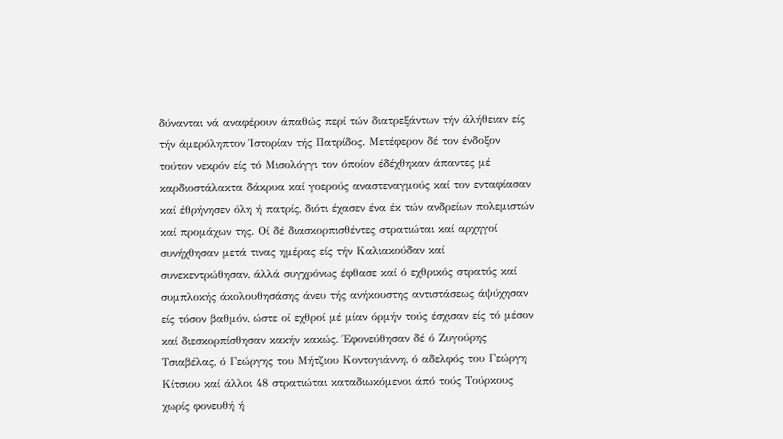δύνανται νά αναφέρουν άπαθώς περί τών διατρεξάντων τήν άλήθειαν είς τήν άμερόληπτον Ίστορίαν τής Πατρίδος. Μετέφερον δέ τον ένδοξον τούτον νεκρόν είς τό Μισολόγγι τον όποίον έδέχθηκαν άπαντες μέ καρδιοστάλακτα δάκρυα καί γοερούς αναστεναγμούς καί τον ενταφίασαν καί έθρήνησεν όλη ή πατρίς, διότι έχασεν ένα έκ τών ανδρείων πολεμιστών καί προμάχων της. Οί δέ διασκορπισθέντες στρατιώται καί αρχηγοί συνήχθησαν μετά τινας ημέρας είς τήν Καλιακούδαν καί συνεκεντρώθησαν, άλλά συγχρόνως έφθασε καί ό εχθρικός στρατός καί συμπλοκής άκολουθησάσης άνευ τής ανήκουστης αντιστάσεως άψύχησαν είς τόσον βαθμόν, ώστε οί εχθροί μέ μίαν όρμήν τούς έσχισαν είς τό μέσον καί διεσκορπίσθησαν κακήν κακώς. Έφονεύθησαν δέ ό Ζυγούρης Τσιαβέλας, ό Γεώργης του Μήτζιου Κοντογιάννη, ό αδελφός του Γεώργη Κίτσιου καί άλλοι 48 στρατιώται καταδιωκόμενοι άπό τούς Τούρκους χωρίς φονευθή ή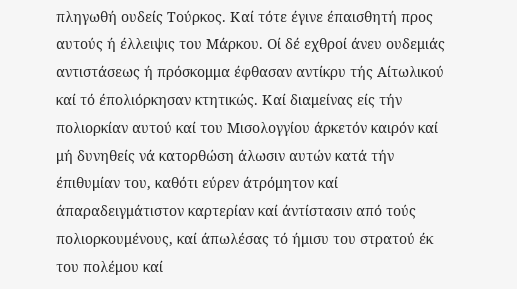πληγωθή ουδείς Τούρκος. Καί τότε έγινε έπαισθητή προς αυτούς ή έλλειψις του Μάρκου. Οί δέ εχθροί άνευ ουδεμιάς αντιστάσεως ή πρόσκομμα έφθασαν αντίκρυ τής Αίτωλικού καί τό έπολιόρκησαν κτητικώς. Καί διαμείνας είς τήν πολιορκίαν αυτού καί του Μισολογγίου άρκετόν καιρόν καί μή δυνηθείς νά κατορθώση άλωσιν αυτών κατά τήν έπιθυμίαν του, καθότι εύρεν άτρόμητον καί άπαραδειγμάτιστον καρτερίαν καί άντίστασιν από τούς πολιορκουμένους, καί άπωλέσας τό ήμισυ του στρατού έκ του πολέμου καί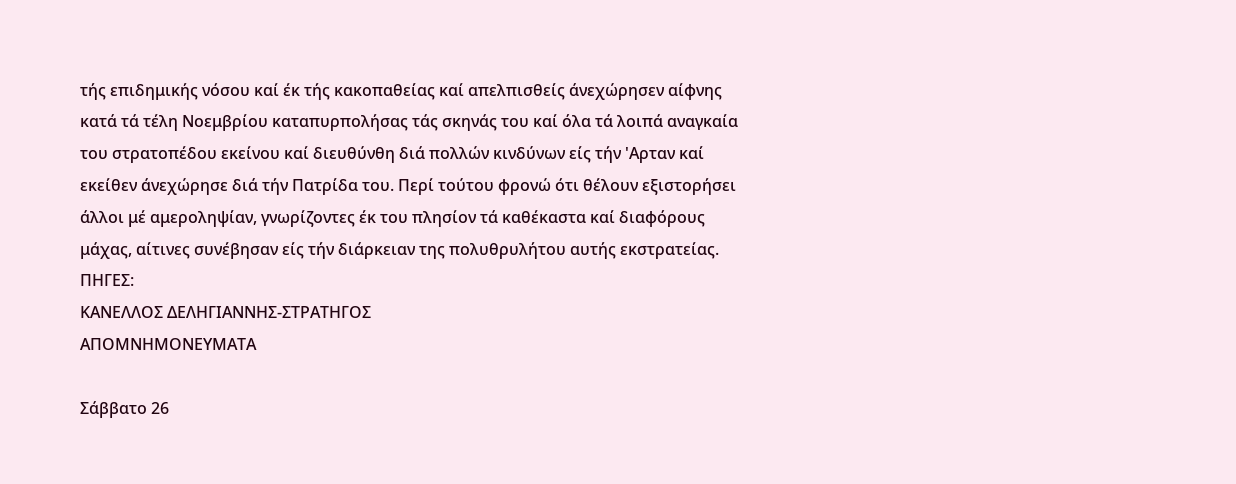τής επιδημικής νόσου καί έκ τής κακοπαθείας καί απελπισθείς άνεχώρησεν αίφνης κατά τά τέλη Νοεμβρίου καταπυρπολήσας τάς σκηνάς του καί όλα τά λοιπά αναγκαία του στρατοπέδου εκείνου καί διευθύνθη διά πολλών κινδύνων είς τήν 'Αρταν καί εκείθεν άνεχώρησε διά τήν Πατρίδα του. Περί τούτου φρονώ ότι θέλουν εξιστορήσει άλλοι μέ αμεροληψίαν, γνωρίζοντες έκ του πλησίον τά καθέκαστα καί διαφόρους μάχας, αίτινες συνέβησαν είς τήν διάρκειαν της πολυθρυλήτου αυτής εκστρατείας.
ΠΗΓΕΣ:
ΚΑΝΕΛΛΟΣ ΔΕΛΗΓΙΑΝΝΗΣ-ΣΤΡΑΤΗΓΟΣ
ΑΠΟΜΝΗΜΟΝΕΥΜΑΤΑ

Σάββατο 26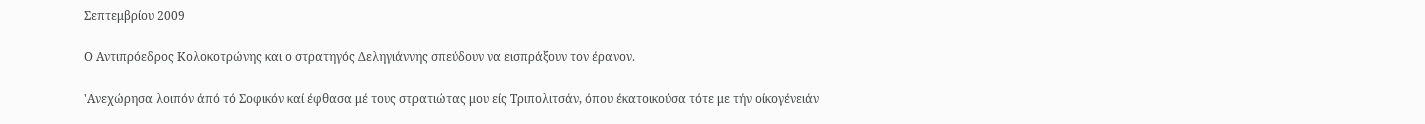Σεπτεμβρίου 2009

Ο Αντιπρόεδρος Κολοκοτρώνης και ο στρατηγός Δεληγιάννης σπεύδουν να εισπράξουν τον έρανον.

'Ανεχώρησα λοιπόν άπό τό Σοφικόν καί έφθασα μέ τους στρατιώτας μου είς Τριπολιτσάν, όπου έκατοικούσα τότε με τήν οίκογένειάν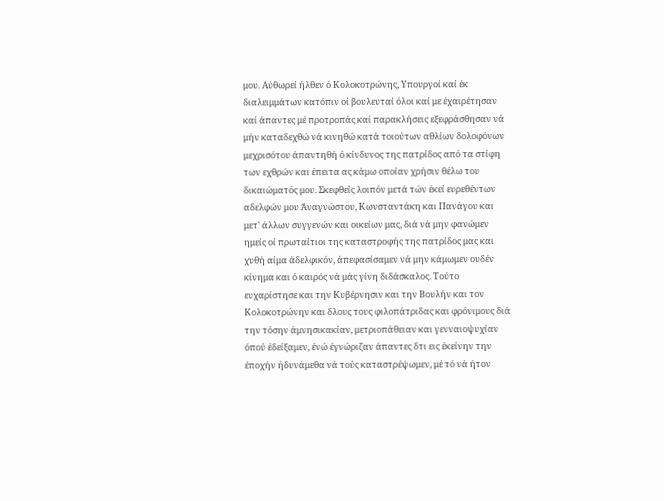μου. Αύθωρεί ήλθεν ό Κολοκοτρώνης, Υπουργοί καί έκ διαλειμμάτων κατόπιν οί βουλευταί όλοι καί με έχαιρέτησαν καί άπαντες μέ προτροπάς καί παρακλήσεις εξεφράσθησαν νά μήν καταδεχθώ νά κινηθώ κατά τοιούτων αθλίων δολοφόνων μεχρισότου άπαντηθή ό κίνδυνος της πατρίδος από τα στίφη των εχθρών και έπειτα ας κάμω οποίαν χρήσιν θέλω του δικαιώματός μου. Σκεφθείς λοιπόν μετά τών έκεί ευρεθέντων αδελφών μου Άναγνώστου, Κωνσταντάκη και Πανάγου και μετ' άλλων συγγενών και οικείων μας, διά νά μην φανώμεν ημείς οί πρωταίτιοι της καταστροφής της πατρίδος μας και χυθή αίμα άδελφικόν, άπεφασίσαμεν νά μην κάμωμεν ουδέν κίνημα και ό καιρός νά μάς γίνη διδάσκαλος. Τούτο ευχαρίστησε και την Κυβέρνησιν και την Βουλήν και τον Κολοκοτρώνην και δλους τους φιλοπάτριδας και φρόνιμους διά την τόσην άμνησικακίαν, μετριοπάθειαν και γενναιοψυχίαν όπού έδείξαμεν, ένώ έγνώριζαν άπαντες δτι εις έκείνην την έποχήν ήδυνάμεθα νά τούς καταστρέψωμεν, μέ τό νά ήτον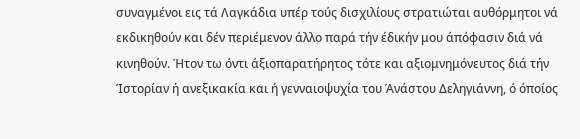συναγμένοι εις τά Λαγκάδια υπέρ τούς δισχιλίους στρατιώται αυθόρμητοι νά εκδικηθούν και δέν περιέμενον άλλο παρά τήν έδικήν μου άπόφασιν διά νά κινηθούν. Ήτον τω όντι άξιοπαρατήρητος τότε και αξιομνημόνευτος διά τήν Ίστορίαν ή ανεξικακία και ή γενναιοψυχία του Άνάστου Δεληγιάννη, ό όποίος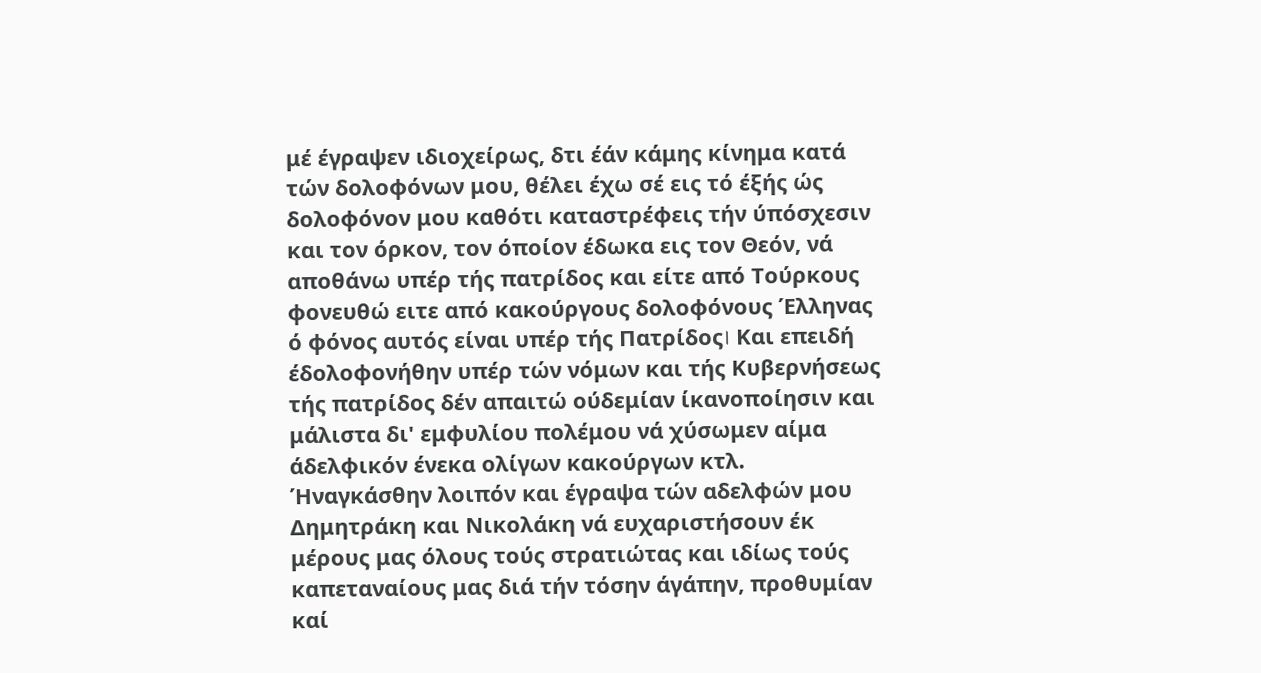μέ έγραψεν ιδιοχείρως, δτι έάν κάμης κίνημα κατά τών δολοφόνων μου, θέλει έχω σέ εις τό έξής ώς δολοφόνον μου καθότι καταστρέφεις τήν ύπόσχεσιν και τον όρκον, τον όποίον έδωκα εις τον Θεόν, νά αποθάνω υπέρ τής πατρίδος και είτε από Τούρκους φονευθώ ειτε από κακούργους δολοφόνους Έλληνας ό φόνος αυτός είναι υπέρ τής Πατρίδος। Και επειδή έδολοφονήθην υπέρ τών νόμων και τής Κυβερνήσεως τής πατρίδος δέν απαιτώ ούδεμίαν ίκανοποίησιν και μάλιστα δι' εμφυλίου πολέμου νά χύσωμεν αίμα άδελφικόν ένεκα ολίγων κακούργων κτλ. Ήναγκάσθην λοιπόν και έγραψα τών αδελφών μου Δημητράκη και Νικολάκη νά ευχαριστήσουν έκ μέρους μας όλους τούς στρατιώτας και ιδίως τούς καπεταναίους μας διά τήν τόσην άγάπην, προθυμίαν καί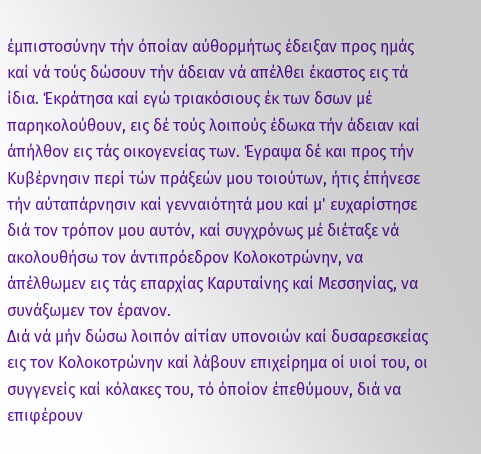έμπιστοσύνην τήν όποίαν αύθορμήτως έδειξαν προς ημάς καί νά τούς δώσουν τήν άδειαν νά απέλθει έκαστος εις τά ίδια. Έκράτησα καί εγώ τριακόσιους έκ των δσων μέ παρηκολούθουν, εις δέ τούς λοιπούς έδωκα τήν άδειαν καί άπήλθον εις τάς οικογενείας των. Έγραψα δέ και προς τήν Κυβέρνησιν περί τών πράξεών μου τοιούτων, ήτις έπήνεσε τήν αύταπάρνησιν καί γενναιότητά μου καί μ' ευχαρίστησε διά τον τρόπον μου αυτόν, καί συγχρόνως μέ διέταξε νά ακολουθήσω τον άντιπρόεδρον Κολοκοτρώνην, να άπέλθωμεν εις τάς επαρχίας Καρυταίνης καί Μεσσηνίας, να συνάξωμεν τον έρανον.
Διά νά μήν δώσω λοιπόν αίτίαν υπονοιών καί δυσαρεσκείας εις τον Κολοκοτρώνην καί λάβουν επιχείρημα οί υιοί του, oι συγγενείς καί κόλακες του, τό όποίον έπεθύμουν, διά να επιφέρουν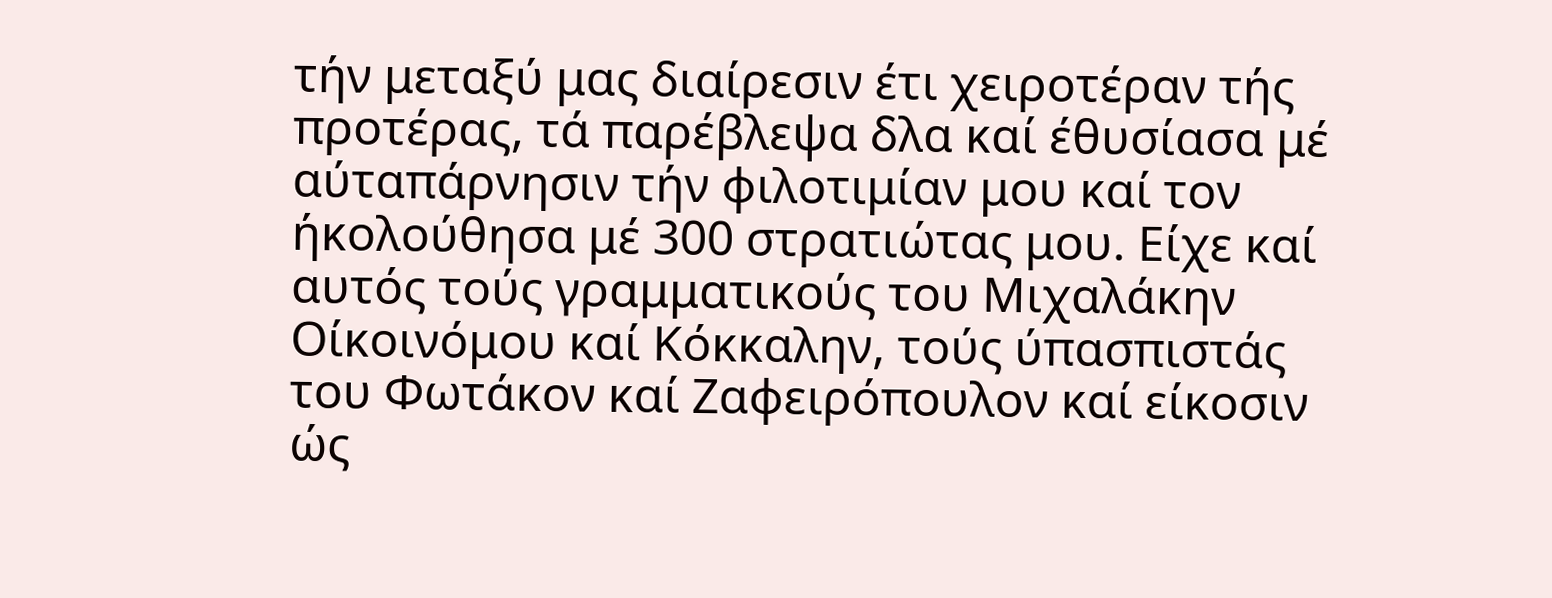τήν μεταξύ μας διαίρεσιν έτι χειροτέραν τής προτέρας, τά παρέβλεψα δλα καί έθυσίασα μέ αύταπάρνησιν τήν φιλοτιμίαν μου καί τον ήκολούθησα μέ 300 στρατιώτας μου. Είχε καί αυτός τούς γραμματικούς του Μιχαλάκην Οίκοινόμου καί Κόκκαλην, τούς ύπασπιστάς του Φωτάκον καί Ζαφειρόπουλον καί είκοσιν ώς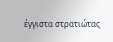έγγιστα στρατιώτας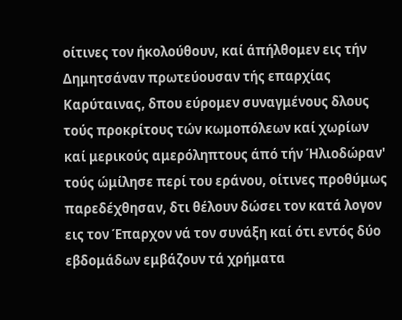oίτινες τον ήκολούθουν, καί άπήλθομεν εις τήν Δημητσάναν πρωτεύουσαν τής επαρχίας Καρύταινας, δπου εύρομεν συναγμένους δλους τούς προκρίτους τών κωμοπόλεων καί χωρίων καί μερικούς αμερόληπτους άπό τήν Ήλιοδώραν'
τούς ώμίλησε περί του εράνου, οίτινες προθύμως παρεδέχθησαν, δτι θέλουν δώσει τον κατά λογον εις τον Έπαρχον νά τον συνάξη καί ότι εντός δύο εβδομάδων εμβάζουν τά χρήματα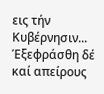εις τήν Κυβέρνησιν... Έξεφράσθη δέ καί απείρους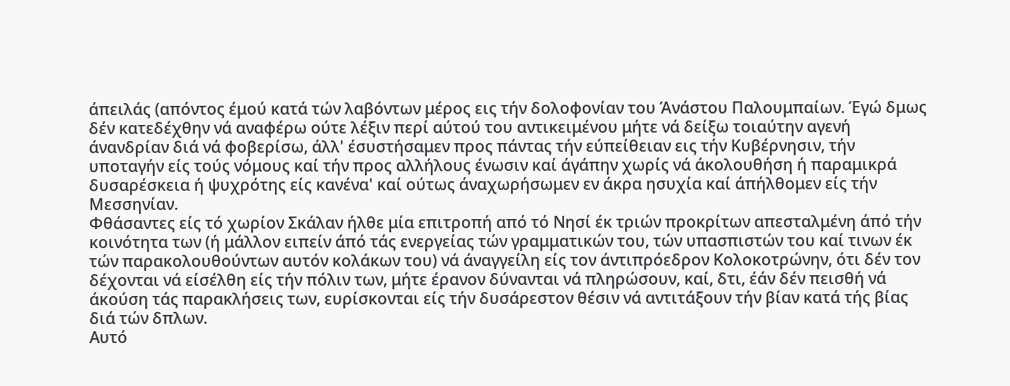άπειλάς (απόντος έμού κατά τών λαβόντων μέρος εις τήν δολοφονίαν του Άνάστου Παλουμπαίων. Έγώ δμως δέν κατεδέχθην νά αναφέρω ούτε λέξιν περί αύτού του αντικειμένου μήτε νά δείξω τοιαύτην αγενή άνανδρίαν διά νά φοβερίσω, άλλ' έσυστήσαμεν προς πάντας τήν εύπείθειαν εις τήν Κυβέρνησιν, τήν υποταγήν είς τούς νόμους καί τήν προς αλλήλους ένωσιν καί άγάπην χωρίς νά άκολουθήση ή παραμικρά δυσαρέσκεια ή ψυχρότης είς κανένα' καί ούτως άναχωρήσωμεν εν άκρα ησυχία καί άπήλθομεν είς τήν Μεσσηνίαν.
Φθάσαντες είς τό χωρίον Σκάλαν ήλθε μία επιτροπή από τό Νησί έκ τριών προκρίτων απεσταλμένη άπό τήν κοινότητα των (ή μάλλον ειπείν άπό τάς ενεργείας τών γραμματικών του, τών υπασπιστών του καί τινων έκ τών παρακολουθούντων αυτόν κολάκων του) νά άναγγείλη είς τον άντιπρόεδρον Κολοκοτρώνην, ότι δέν τον δέχονται νά είσέλθη είς τήν πόλιν των, μήτε έρανον δύνανται νά πληρώσουν, καί, δτι, έάν δέν πεισθή νά άκούση τάς παρακλήσεις των, ευρίσκονται είς τήν δυσάρεστον θέσιν νά αντιτάξουν τήν βίαν κατά τής βίας διά τών δπλων.
Αυτό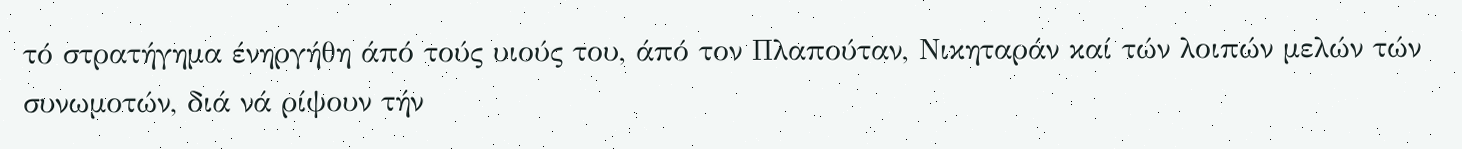τό στρατήγημα ένηργήθη άπό τούς υιούς του, άπό τον Πλαπούταν, Νικηταράν καί τών λοιπών μελών τών συνωμοτών, διά νά ρίψουν τήν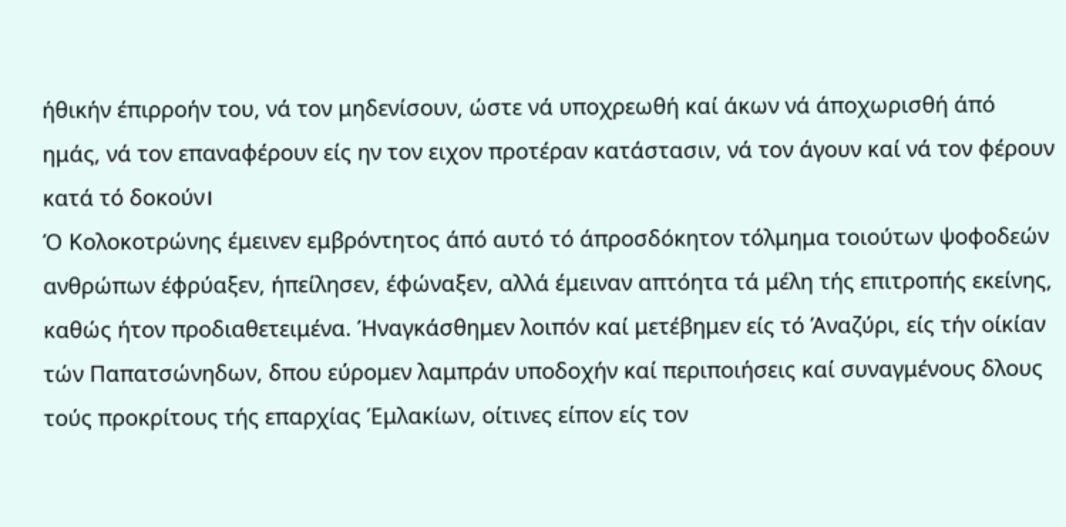ήθικήν έπιρροήν του, νά τον μηδενίσουν, ώστε νά υποχρεωθή καί άκων νά άποχωρισθή άπό ημάς, νά τον επαναφέρουν είς ην τον ειχον προτέραν κατάστασιν, νά τον άγουν καί νά τον φέρουν κατά τό δοκούν।
Ό Κολοκοτρώνης έμεινεν εμβρόντητος άπό αυτό τό άπροσδόκητον τόλμημα τοιούτων ψοφοδεών ανθρώπων έφρύαξεν, ήπείλησεν, έφώναξεν, αλλά έμειναν απτόητα τά μέλη τής επιτροπής εκείνης, καθώς ήτον προδιαθετειμένα. Ήναγκάσθημεν λοιπόν καί μετέβημεν είς τό Άναζύρι, είς τήν οίκίαν τών Παπατσώνηδων, δπου εύρομεν λαμπράν υποδοχήν καί περιποιήσεις καί συναγμένους δλους τούς προκρίτους τής επαρχίας Έμλακίων, οίτινες είπον είς τον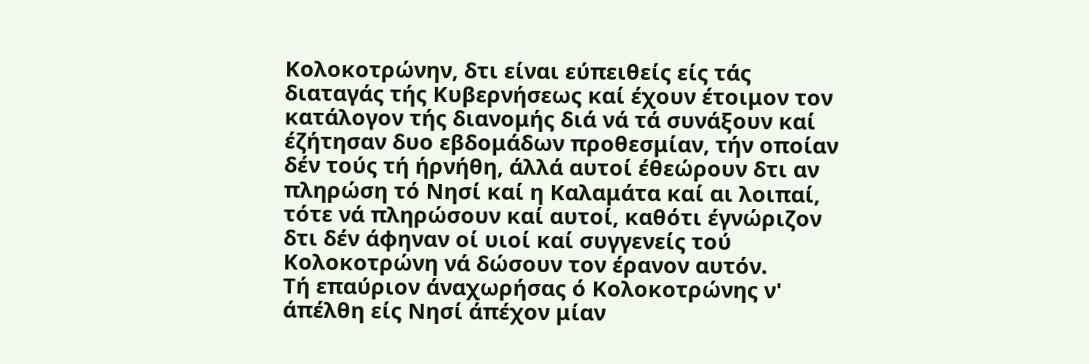Κολοκοτρώνην, δτι είναι εύπειθείς είς τάς διαταγάς τής Κυβερνήσεως καί έχουν έτοιμον τον κατάλογον τής διανομής διά νά τά συνάξουν καί έζήτησαν δυο εβδομάδων προθεσμίαν, τήν οποίαν δέν τούς τή ήρνήθη, άλλά αυτοί έθεώρουν δτι αν πληρώση τό Νησί καί η Καλαμάτα καί αι λοιπαί, τότε νά πληρώσουν καί αυτοί, καθότι έγνώριζον δτι δέν άφηναν οί υιοί καί συγγενείς τού Κολοκοτρώνη νά δώσουν τον έρανον αυτόν.
Τή επαύριον άναχωρήσας ό Κολοκοτρώνης ν' άπέλθη είς Νησί άπέχον μίαν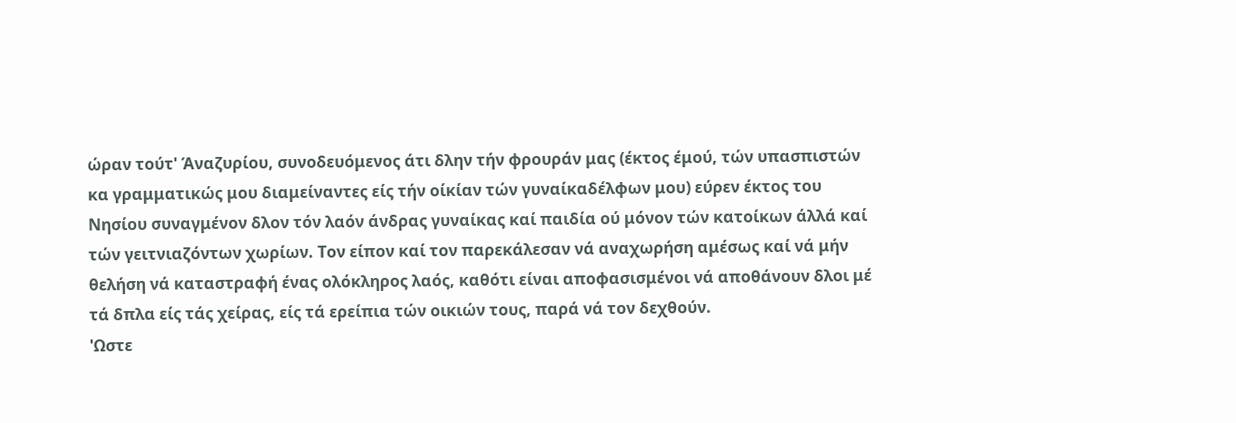ώραν τούτ' Άναζυρίου, συνοδευόμενος άτι δλην τήν φρουράν μας (έκτος έμού, τών υπασπιστών κα γραμματικώς μου διαμείναντες είς τήν οίκίαν τών γυναίκαδέλφων μου) εύρεν έκτος του Νησίου συναγμένον δλον τόν λαόν άνδρας γυναίκας καί παιδία ού μόνον τών κατοίκων άλλά καί τών γειτνιαζόντων χωρίων. Τον είπον καί τον παρεκάλεσαν νά αναχωρήση αμέσως καί νά μήν θελήση νά καταστραφή ένας ολόκληρος λαός, καθότι είναι αποφασισμένοι νά αποθάνουν δλοι μέ τά δπλα είς τάς χείρας, είς τά ερείπια τών οικιών τους, παρά νά τον δεχθούν.
'Ωστε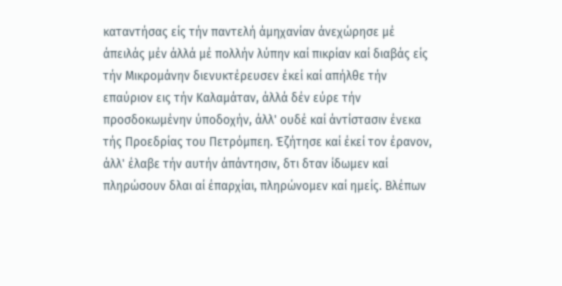καταντήσας είς τήν παντελή άμηχανίαν άνεχώρησε μέ άπειλάς μέν άλλά μέ πολλήν λύπην καί πικρίαν καί διαβάς είς τήν Μικρομάνην διενυκτέρευσεν έκεί καί απήλθε τήν επαύριον εις τήν Καλαμάταν, άλλά δέν εύρε τήν προσδοκωμένην ύποδοχήν, άλλ' ουδέ καί άντίστασιν ένεκα τής Προεδρίας του Πετρόμπεη. Έζήτησε καί έκεί τον έρανον, άλλ' έλαβε τήν αυτήν άπάντησιν, δτι δταν ίδωμεν καί πληρώσουν δλαι αί έπαρχίαι, πληρώνομεν καί ημείς. Βλέπων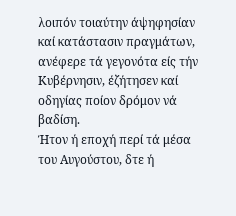λοιπόν τοιαύτην άψηφησίαν καί κατάστασιν πραγμάτων, ανέφερε τά γεγονότα είς τήν Κυβέρνησιν, έζήτησεν καί οδηγίας ποίον δρόμον νά βαδίση.
Ήτον ή εποχή περί τά μέσα του Αυγούστου, δτε ή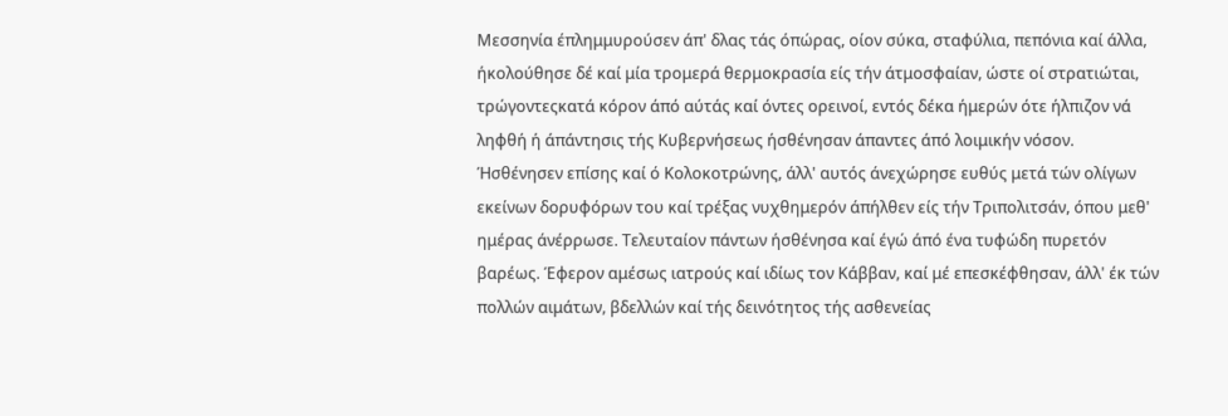Μεσσηνία έπλημμυρούσεν άπ' δλας τάς όπώρας, οίον σύκα, σταφύλια, πεπόνια καί άλλα, ήκολούθησε δέ καί μία τρομερά θερμοκρασία είς τήν άτμοσφαίαν, ώστε οί στρατιώται, τρώγοντεςκατά κόρον άπό αύτάς καί όντες ορεινοί, εντός δέκα ήμερών ότε ήλπιζον νά ληφθή ή άπάντησις τής Κυβερνήσεως ήσθένησαν άπαντες άπό λοιμικήν νόσον.
Ήσθένησεν επίσης καί ό Κολοκοτρώνης, άλλ' αυτός άνεχώρησε ευθύς μετά τών ολίγων εκείνων δορυφόρων του καί τρέξας νυχθημερόν άπήλθεν είς τήν Τριπολιτσάν, όπου μεθ' ημέρας άνέρρωσε. Τελευταίον πάντων ήσθένησα καί έγώ άπό ένα τυφώδη πυρετόν βαρέως. Έφερον αμέσως ιατρούς καί ιδίως τον Κάββαν, καί μέ επεσκέφθησαν, άλλ' έκ τών πολλών αιμάτων, βδελλών καί τής δεινότητος τής ασθενείας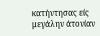κατήντησας είς μεγάλην άτονίαν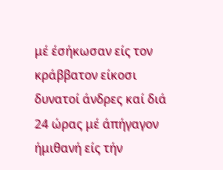μέ έσήκωσαν είς τον κράββατον είκοσι δυνατοί άνδρες καί διά 24 ώρας μέ άπήγαγον ήμιθανή είς τήν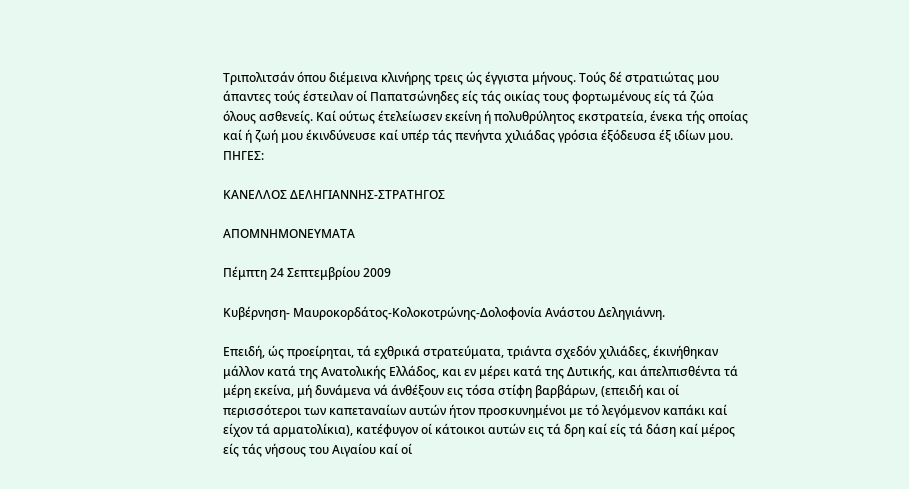Τριπολιτσάν όπου διέμεινα κλινήρης τρεις ώς έγγιστα μήνους. Τούς δέ στρατιώτας μου άπαντες τούς έστειλαν οί Παπατσώνηδες είς τάς οικίας τους φορτωμένους είς τά ζώα όλους ασθενείς. Καί ούτως έτελείωσεν εκείνη ή πολυθρύλητος εκστρατεία, ένεκα τής οποίας καί ή ζωή μου έκινδύνευσε καί υπέρ τάς πενήντα χιλιάδας γρόσια έξόδευσα έξ ιδίων μου.
ΠΗΓΕΣ:

ΚΑΝΕΛΛΟΣ ΔΕΛΗΓΙΑΝΝΗΣ-ΣΤΡΑΤΗΓΟΣ

ΑΠΟΜΝΗΜΟΝΕΥΜΑΤΑ

Πέμπτη 24 Σεπτεμβρίου 2009

Κυβέρνηση- Μαυροκορδάτος-Κολοκοτρώνης-Δολοφονία Ανάστου Δεληγιάννη.

Επειδή, ώς προείρηται, τά εχθρικά στρατεύματα, τριάντα σχεδόν χιλιάδες, έκινήθηκαν μάλλον κατά της Ανατολικής Ελλάδος, και εν μέρει κατά της Δυτικής, και άπελπισθέντα τά μέρη εκείνα, μή δυνάμενα νά άνθέξουν εις τόσα στίφη βαρβάρων, (επειδή και οί περισσότεροι των καπεταναίων αυτών ήτον προσκυνημένοι με τό λεγόμενον καπάκι καί είχον τά αρματολίκια), κατέφυγον οί κάτοικοι αυτών εις τά δρη καί είς τά δάση καί μέρος είς τάς νήσους του Αιγαίου καί οί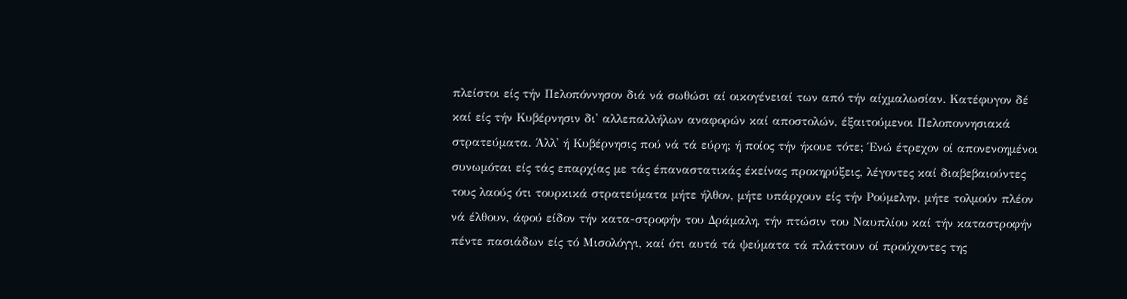πλείστοι είς τήν Πελοπόννησον διά νά σωθώσι αί οικογένειαί των από τήν αίχμαλωσίαν. Κατέφυγον δέ καί είς τήν Κυβέρνησιν δι' αλλεπαλλήλων αναφορών καί αποστολών, έξαιτούμενοι Πελοποννησιακά στρατεύματα. Άλλ' ή Κυβέρνησις πού νά τά εύρη; ή ποίος τήν ήκουε τότε; Ένώ έτρεχον οί απονενοημένοι συνωμόται είς τάς επαρχίας με τάς έπαναστατικάς έκείνας προκηρύξεις, λέγοντες καί διαβεβαιούντες τους λαούς ότι τουρκικά στρατεύματα μήτε ήλθον, μήτε υπάρχουν είς τήν Ρούμελην, μήτε τολμούν πλέον νά έλθουν, άφού είδον τήν κατα-στροφήν του Δράμαλη, τήν πτώσιν του Ναυπλίου καί τήν καταστροφήν πέντε πασιάδων είς τό Μισολόγγι, καί ότι αυτά τά ψεύματα τά πλάττουν οί προύχοντες της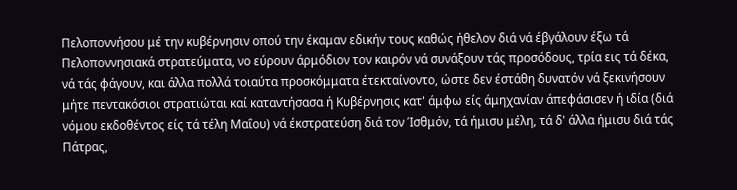Πελοποννήσου μέ την κυβέρνησιν οπού την έκαμαν εδικήν τους καθώς ήθελον διά νά έβγάλουν έξω τά Πελοποννησιακά στρατεύματα, νο εύρουν άρμόδιον τον καιρόν νά συνάξουν τάς προσόδους, τρία εις τά δέκα, νά τάς φάγουν, και άλλα πολλά τοιαύτα προσκόμματα έτεκταίνοντο, ώστε δεν έστάθη δυνατόν νά ξεκινήσουν μήτε πεντακόσιοι στρατιώται καί καταντήσασα ή Κυβέρνησις κατ' άμφω είς άμηχανίαν άπεφάσισεν ή ιδία (διά νόμου εκδοθέντος είς τά τέλη Μαΐου) νά έκστρατεύση διά τον Ίσθμόν, τά ήμισυ μέλη, τά δ' άλλα ήμισυ διά τάς Πάτρας,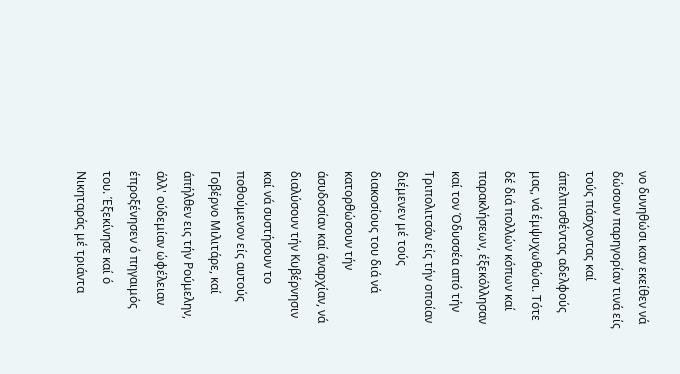νο δυνηθώσι καν εκείθεν νά δώσουν παρηγορίαν τινά είς τούς πάσχοντας καί άπελπισθέντας αδελφούς μας, νά έμψυχωθώσι. Τότε δέ διά πολλών κόπων καί παρακλήσεων, έξεκόλλησαν καί τον Όδυσσέα από τήν Τριπολιτσάν είς τήν οποίαν διέμενεν μέ τούς διακοσίους του διά νά κατορθώσουν τήν άσυδοσίαν καί άναρχίαν, νά διαλύσουν τήν Κυβέρνησιν καί νά συστήσουν το ποθούμενον είς αυτούς Γοβέρνο Μιλιτάρε, καί άπήλθεν εις τήν Ρούμελην, άλλ' ούδεμίαν ώφέλειαν έπροξένησεν ό πηγαιμός του. Έξεκίνησε καί ό Νικηταράς μέ τριάντα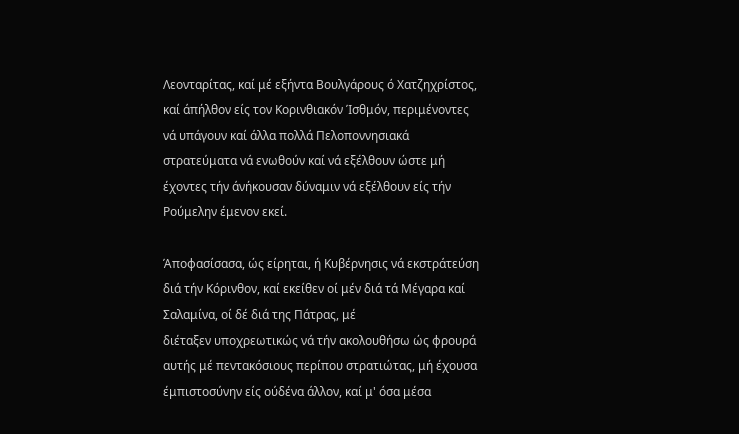Λεονταρίτας, καί μέ εξήντα Βουλγάρους ό Χατζηχρίστος, καί άπήλθον είς τον Κορινθιακόν Ίσθμόν, περιμένοντες νά υπάγουν καί άλλα πολλά Πελοποννησιακά στρατεύματα νά ενωθούν καί νά εξέλθουν ώστε μή έχοντες τήν άνήκουσαν δύναμιν νά εξέλθουν είς τήν Ρούμελην έμενον εκεί.

Άποφασίσασα, ώς είρηται, ή Κυβέρνησις νά εκστράτεύση διά τήν Κόρινθον, καί εκείθεν οί μέν διά τά Μέγαρα καί Σαλαμίνα, οί δέ διά της Πάτρας, μέ
διέταξεν υποχρεωτικώς νά τήν ακολουθήσω ώς φρουρά αυτής μέ πεντακόσιους περίπου στρατιώτας, μή έχουσα έμπιστοσύνην είς ούδένα άλλον, καί μ' όσα μέσα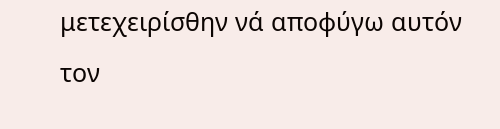μετεχειρίσθην νά αποφύγω αυτόν τον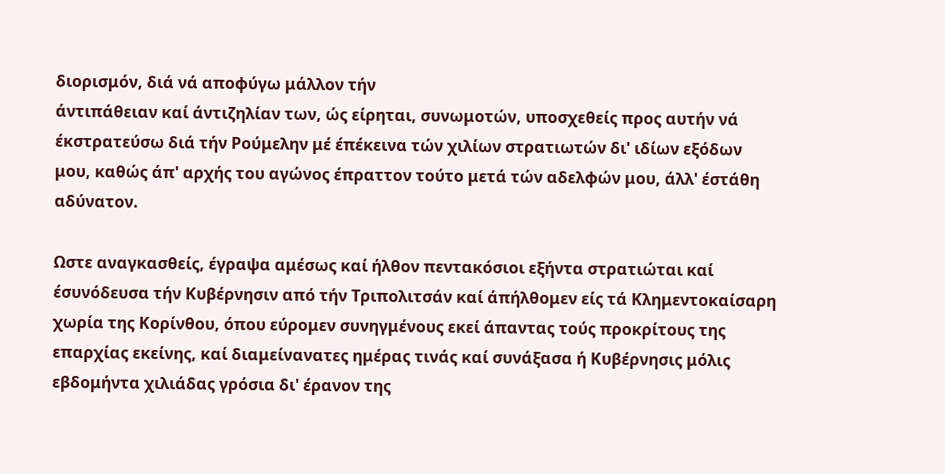διορισμόν, διά νά αποφύγω μάλλον τήν
άντιπάθειαν καί άντιζηλίαν των, ώς είρηται, συνωμοτών, υποσχεθείς προς αυτήν νά
έκστρατεύσω διά τήν Ρούμελην μέ έπέκεινα τών χιλίων στρατιωτών δι' ιδίων εξόδων
μου, καθώς άπ' αρχής του αγώνος έπραττον τούτο μετά τών αδελφών μου, άλλ' έστάθη αδύνατον.

Ωστε αναγκασθείς, έγραψα αμέσως καί ήλθον πεντακόσιοι εξήντα στρατιώται καί έσυνόδευσα τήν Κυβέρνησιν από τήν Τριπολιτσάν καί άπήλθομεν είς τά Κλημεντοκαίσαρη χωρία της Κορίνθου, όπου εύρομεν συνηγμένους εκεί άπαντας τούς προκρίτους της επαρχίας εκείνης, καί διαμείνανατες ημέρας τινάς καί συνάξασα ή Κυβέρνησις μόλις εβδομήντα χιλιάδας γρόσια δι' έρανον της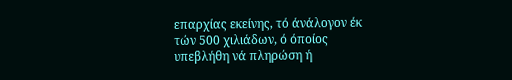επαρχίας εκείνης, τό άνάλογον έκ τών 500 χιλιάδων, ό όποίος υπεβλήθη νά πληρώση ή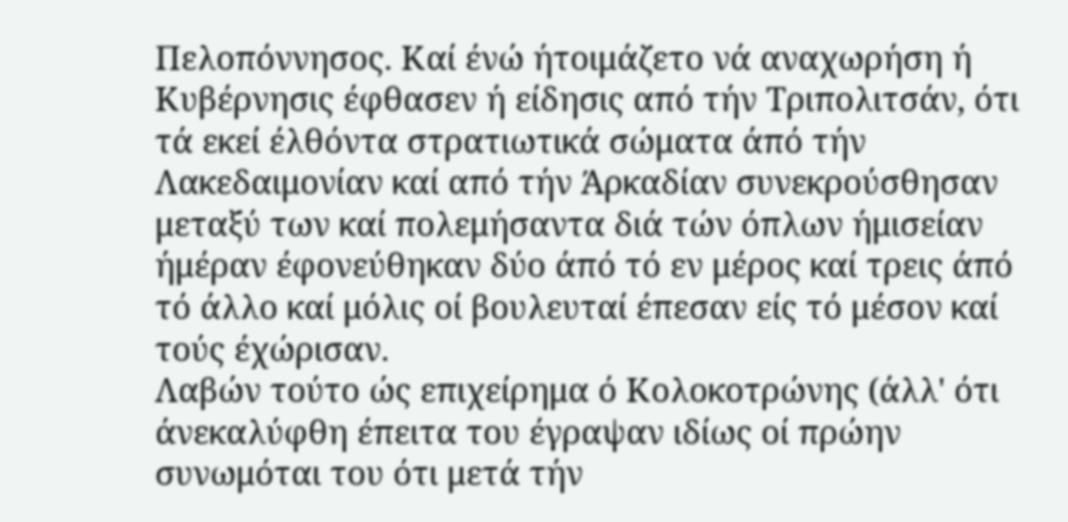Πελοπόννησος. Καί ένώ ήτοιμάζετο νά αναχωρήση ή Κυβέρνησις έφθασεν ή είδησις από τήν Τριπολιτσάν, ότι τά εκεί έλθόντα στρατιωτικά σώματα άπό τήν Λακεδαιμονίαν καί από τήν Άρκαδίαν συνεκρούσθησαν μεταξύ των καί πολεμήσαντα διά τών όπλων ήμισείαν ήμέραν έφονεύθηκαν δύο άπό τό εν μέρος καί τρεις άπό τό άλλο καί μόλις οί βουλευταί έπεσαν είς τό μέσον καί τούς έχώρισαν.
Λαβών τούτο ώς επιχείρημα ό Κολοκοτρώνης (άλλ' ότι άνεκαλύφθη έπειτα του έγραψαν ιδίως οί πρώην συνωμόται του ότι μετά τήν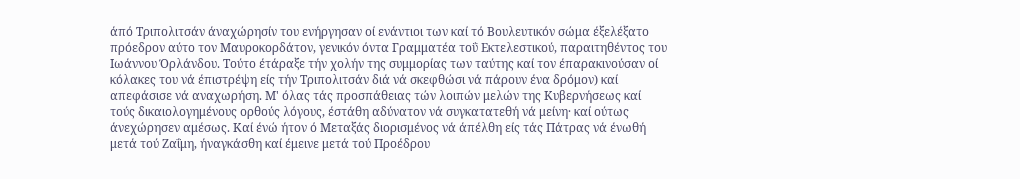άπό Τριπολιτσάν άναχώρησίν του ενήργησαν οί ενάντιοι των καί τό Βουλευτικόν σώμα έξελέξατο πρόεδρον αύτο τον Μαυροκορδάτον, γενικόν όντα Γραμματέα τοΰ Εκτελεστικού, παραιτηθέντος του Ιωάννου Όρλάνδου. Τούτο έτάραξε τήν χολήν της συμμορίας των ταύτης καί τον έπαρακινούσαν οί κόλακες του νά έπιστρέψη είς τήν Τριπολιτσάν διά νά σκεφθώσι νά πάρουν ένα δρόμον) καί απεφάσισε νά αναχωρήση. Μ' όλας τάς προσπάθειας τών λοιπών μελών της Κυβερνήσεως καί τούς δικαιολογημένους ορθούς λόγους, έστάθη αδύνατον νά συγκατατεθή νά μείνη· καί ούτως άνεχώρησεν αμέσως. Καί ένώ ήτον ό Μεταξάς διορισμένος νά άπέλθη είς τάς Πάτρας νά ένωθή μετά τού Ζαΐμη, ήναγκάσθη καί έμεινε μετά τού Προέδρου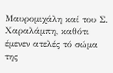Μαυρομιχάλη καί του Σ. Χαραλάμπη, καθότι έμενεν ατελές τό σώμα της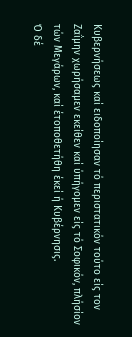Κυβερνήσεως καί ειδοποίησαν τό περιστατικόν τούτο είς τον Ζαΐμην χωρήσαμεν εκείθεν καί ύπήγομεν είς τό Σοφικόν, πλήσίον τών Μεγάρων, καί έτοποθετήθη έκεί ή Κυβέρνησις.
Ό δέ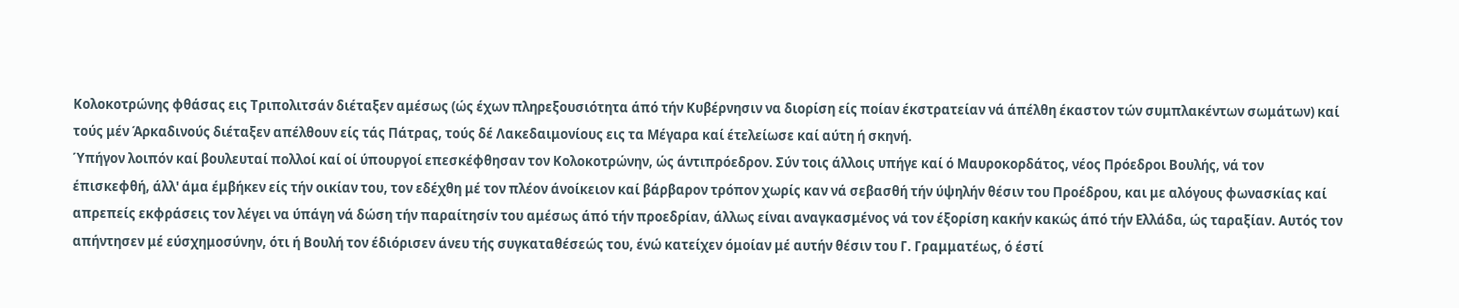Κολοκοτρώνης φθάσας εις Τριπολιτσάν διέταξεν αμέσως (ώς έχων πληρεξουσιότητα άπό τήν Κυβέρνησιν να διορίση είς ποίαν έκστρατείαν νά άπέλθη έκαστον τών συμπλακέντων σωμάτων) καί τούς μέν Άρκαδινούς διέταξεν απέλθουν είς τάς Πάτρας, τούς δέ Λακεδαιμονίους εις τα Μέγαρα καί έτελείωσε καί αύτη ή σκηνή.
Ύπήγον λοιπόν καί βουλευταί πολλοί καί οί ύπουργοί επεσκέφθησαν τον Κολοκοτρώνην, ώς άντιπρόεδρον. Σύν τοις άλλοις υπήγε καί ό Μαυροκορδάτος, νέος Πρόεδροι Βουλής, νά τον έπισκεφθή, άλλ' άμα έμβήκεν είς τήν οικίαν του, τον εδέχθη μέ τον πλέον άνοίκειον καί βάρβαρον τρόπον χωρίς καν νά σεβασθή τήν ύψηλήν θέσιν του Προέδρου, και με αλόγους φωνασκίας καί απρεπείς εκφράσεις τον λέγει να ύπάγη νά δώση τήν παραίτησίν του αμέσως άπό τήν προεδρίαν, άλλως είναι αναγκασμένος νά τον έξορίση κακήν κακώς άπό τήν Ελλάδα, ώς ταραξίαν. Αυτός τον απήντησεν μέ εύσχημοσύνην, ότι ή Βουλή τον έδιόρισεν άνευ τής συγκαταθέσεώς του, ένώ κατείχεν όμοίαν μέ αυτήν θέσιν του Γ. Γραμματέως, ό έστί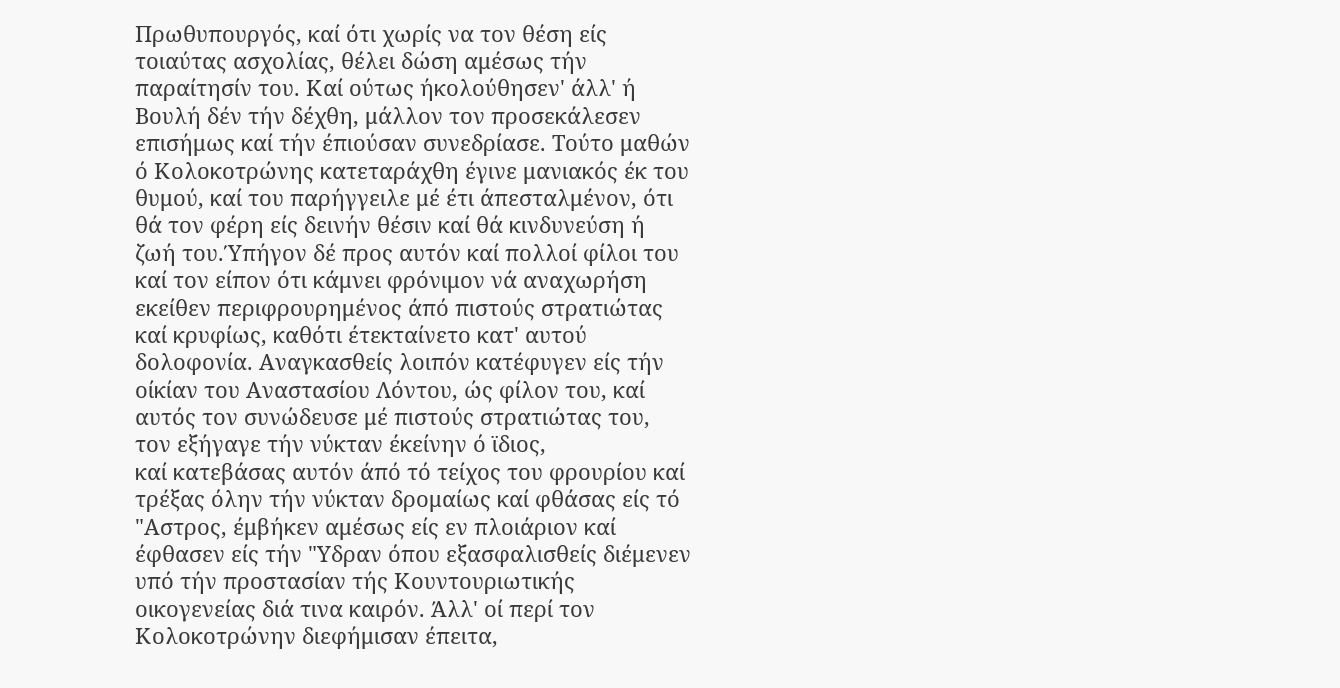Πρωθυπουργός, καί ότι χωρίς να τον θέση είς τοιαύτας ασχολίας, θέλει δώση αμέσως τήν παραίτησίν του. Καί ούτως ήκολούθησεν' άλλ' ή Βουλή δέν τήν δέχθη, μάλλον τον προσεκάλεσεν επισήμως καί τήν έπιούσαν συνεδρίασε. Τούτο μαθών ό Κολοκοτρώνης κατεταράχθη έγινε μανιακός έκ του θυμού, καί του παρήγγειλε μέ έτι άπεσταλμένον, ότι θά τον φέρη είς δεινήν θέσιν καί θά κινδυνεύση ή ζωή του.Ύπήγον δέ προς αυτόν καί πολλοί φίλοι του καί τον είπον ότι κάμνει φρόνιμον νά αναχωρήση εκείθεν περιφρουρημένος άπό πιστούς στρατιώτας καί κρυφίως, καθότι έτεκταίνετο κατ' αυτού δολοφονία. Αναγκασθείς λοιπόν κατέφυγεν είς τήν οίκίαν του Αναστασίου Λόντου, ώς φίλον του, καί αυτός τον συνώδευσε μέ πιστούς στρατιώτας του, τον εξήγαγε τήν νύκταν έκείνην ό ϊδιος,
καί κατεβάσας αυτόν άπό τό τείχος του φρουρίου καί τρέξας όλην τήν νύκταν δρομαίως καί φθάσας είς τό "Αστρος, έμβήκεν αμέσως είς εν πλοιάριον καί έφθασεν είς τήν "Υδραν όπου εξασφαλισθείς διέμενεν υπό τήν προστασίαν τής Κουντουριωτικής οικογενείας διά τινα καιρόν. Άλλ' οί περί τον Κολοκοτρώνην διεφήμισαν έπειτα,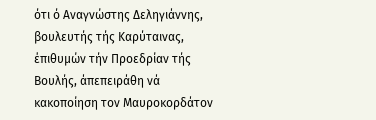ότι ό Αναγνώστης Δεληγιάννης, βουλευτής τής Καρύταινας, έπιθυμών τήν Προεδρίαν τής Βουλής, άπεπειράθη νά κακοποίηση τον Μαυροκορδάτον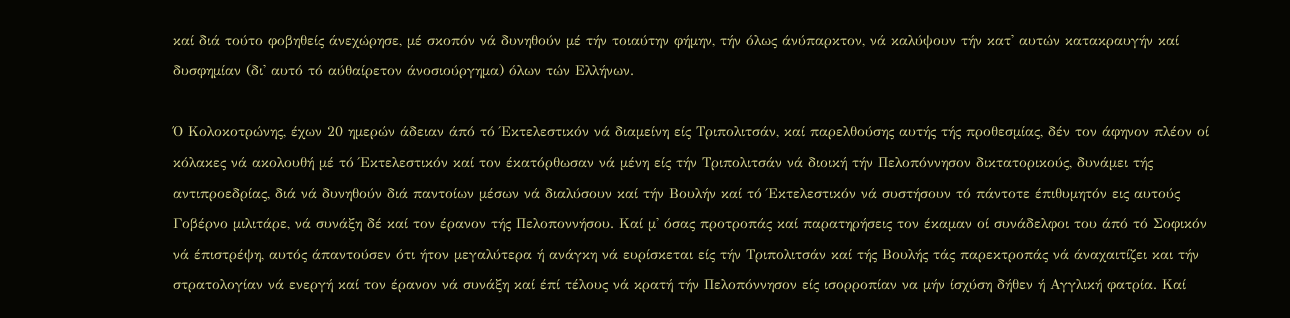καί διά τούτο φοβηθείς άνεχώρησε, μέ σκοπόν νά δυνηθούν μέ τήν τοιαύτην φήμην, τήν όλως άνύπαρκτον, νά καλύψουν τήν κατ' αυτών κατακραυγήν καί δυσφημίαν (δι' αυτό τό αύθαίρετον άνοσιούργημα) όλων τών Ελλήνων.

Ό Κολοκοτρώνης, έχων 20 ημερών άδειαν άπό τό Έκτελεστικόν νά διαμείνη είς Τριπολιτσάν, καί παρελθούσης αυτής τής προθεσμίας, δέν τον άφηνον πλέον οί κόλακες νά ακολουθή μέ τό Έκτελεστικόν καί τον έκατόρθωσαν νά μένη είς τήν Τριπολιτσάν νά διοική τήν Πελοπόννησον δικτατορικούς, δυνάμει τής αντιπροεδρίας, διά νά δυνηθούν διά παντοίων μέσων νά διαλύσουν καί τήν Βουλήν καί τό Έκτελεστικόν νά συστήσουν τό πάντοτε έπιθυμητόν εις αυτούς Γοβέρνο μιλιτάρε, νά συνάξη δέ καί τον έρανον τής Πελοποννήσου. Καί μ' όσας προτροπάς καί παρατηρήσεις τον έκαμαν οί συνάδελφοι του άπό τό Σοφικόν νά έπιστρέψη, αυτός άπαντούσεν ότι ήτον μεγαλύτερα ή ανάγκη νά ευρίσκεται είς τήν Τριπολιτσάν καί τής Βουλής τάς παρεκτροπάς νά άναχαιτίζει και τήν στρατολογίαν νά ενεργή καί τον έρανον νά συνάξη καί έπί τέλους νά κρατή τήν Πελοπόννησον είς ισορροπίαν να μήν ίσχύση δήθεν ή Αγγλική φατρία. Καί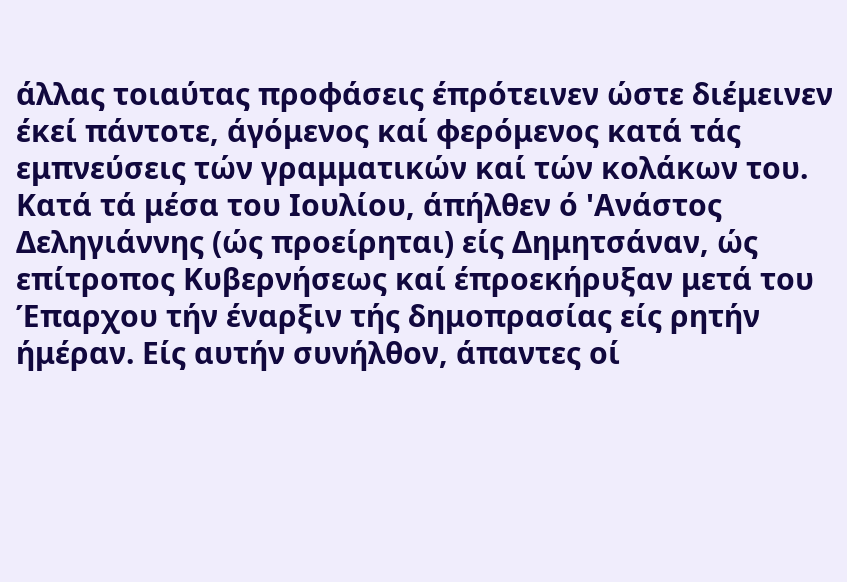άλλας τοιαύτας προφάσεις έπρότεινεν ώστε διέμεινεν έκεί πάντοτε, άγόμενος καί φερόμενος κατά τάς εμπνεύσεις τών γραμματικών καί τών κολάκων του.
Κατά τά μέσα του Ιουλίου, άπήλθεν ό 'Ανάστος Δεληγιάννης (ώς προείρηται) είς Δημητσάναν, ώς επίτροπος Κυβερνήσεως καί έπροεκήρυξαν μετά του Έπαρχου τήν έναρξιν τής δημοπρασίας είς ρητήν ήμέραν. Είς αυτήν συνήλθον, άπαντες οί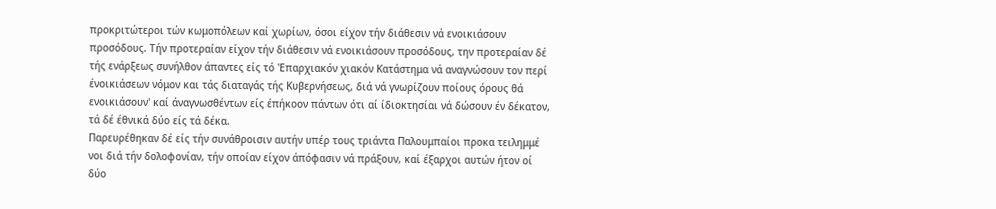προκριτώτεροι τών κωμοπόλεων καί χωρίων, όσοι είχον τήν διάθεσιν νά ενοικιάσουν προσόδους. Τήν προτεραίαν είχον τήν διάθεσιν νά ενοικιάσουν προσόδους, την προτεραίαν δέ τής ενάρξεως συνήλθον άπαντες είς τό 'Επαρχιακόν χιακόν Κατάστημα νά αναγνώσουν τον περί ένοικιάσεων νόμον και τάς διαταγάς τής Κυβερνήσεως, διά νά γνωρίζουν ποίους όρους θά ενοικιάσουν' καί άναγνωσθέντων είς έπήκοον πάντων ότι αί ίδιοκτησίαι νά δώσουν έν δέκατον, τά δέ έθνικά δύο είς τά δέκα.
Παρευρέθηκαν δέ είς τήν συνάθροισιν αυτήν υπέρ τους τριάντα Παλουμπαίοι προκα τειλημμέ νοι διά τήν δολοφονίαν, τήν οποίαν είχον άπόφασιν νά πράξουν, καί έξαρχοι αυτών ήτον οί δύο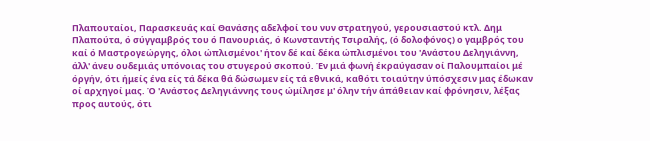Πλαπουταίοι, Παρασκευάς καί Θανάσης αδελφοί του νυν στρατηγού, γερουσιαστού κτλ. Δημ Πλαπούτα, ό σύγγαμβρός του ό Πανουριάς, ό Κωνσταντής Τσιραλής, (ό δολοφόνος) ο γαμβρός του καί ό Μαστρογεώργης, όλοι ώπλισμένοι' ήτον δέ καί δέκα ώπλισμένοι του 'Ανάστου Δεληγιάννη, άλλ' άνευ ουδεμιάς υπόνοιας του στυγερού σκοπού. Έν μιά φωνή έκραύγασαν οί Παλουμπαίοι μέ όργήν, ότι ήμείς ένα είς τά δέκα θά δώσωμεν είς τά εθνικά, καθότι τοιαύτην ύπόσχεσιν μας έδωκαν οί αρχηγοί μας. Ό 'Ανάστος Δεληγιάννης τους ώμίλησε μ' όλην τήν άπάθειαν καί φρόνησιν, λέξας προς αυτούς, ότι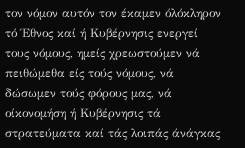τον νόμον αυτόν τον έκαμεν όλόκληρον τό Έθνος καί ή Κυβέρνησις ενεργεί τους νόμους, ημείς χρεωστούμεν νά πειθώμεθα είς τούς νόμους, νά δώσωμεν τούς φόρους μας, νά οίκονομήση ή Κυβέρνησις τά στρατεύματα καί τάς λοιπάς άνάγκας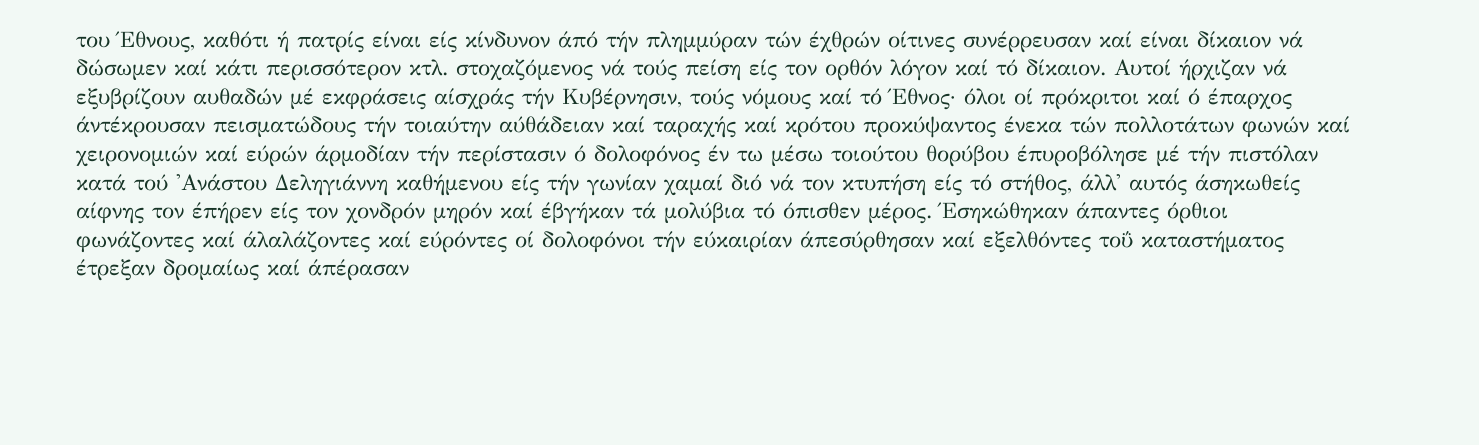του Έθνους, καθότι ή πατρίς είναι είς κίνδυνον άπό τήν πλημμύραν τών έχθρών οίτινες συνέρρευσαν καί είναι δίκαιον νά δώσωμεν καί κάτι περισσότερον κτλ. στοχαζόμενος νά τούς πείση είς τον ορθόν λόγον καί τό δίκαιον. Αυτοί ήρχιζαν νά εξυβρίζουν αυθαδών μέ εκφράσεις αίσχράς τήν Κυβέρνησιν, τούς νόμους καί τό Έθνος· όλοι οί πρόκριτοι καί ό έπαρχος άντέκρουσαν πεισματώδους τήν τοιαύτην αύθάδειαν καί ταραχής καί κρότου προκύψαντος ένεκα τών πολλοτάτων φωνών καί χειρονομιών καί εύρών άρμοδίαν τήν περίστασιν ό δολοφόνος έν τω μέσω τοιούτου θορύβου έπυροβόλησε μέ τήν πιστόλαν κατά τού 'Ανάστου Δεληγιάννη καθήμενου είς τήν γωνίαν χαμαί διό νά τον κτυπήση είς τό στήθος, άλλ' αυτός άσηκωθείς αίφνης τον έπήρεν είς τον χονδρόν μηρόν καί έβγήκαν τά μολύβια τό όπισθεν μέρος. Έσηκώθηκαν άπαντες όρθιοι φωνάζοντες καί άλαλάζοντες καί εύρόντες οί δολοφόνοι τήν εύκαιρίαν άπεσύρθησαν καί εξελθόντες τοΰ καταστήματος έτρεξαν δρομαίως καί άπέρασαν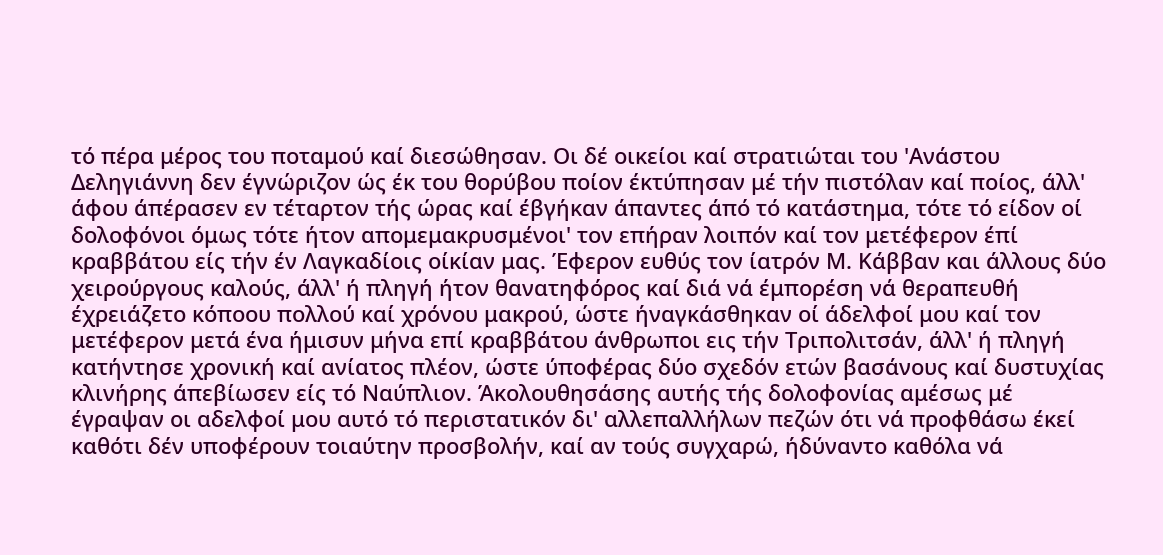τό πέρα μέρος του ποταμού καί διεσώθησαν. Οι δέ οικείοι καί στρατιώται του 'Ανάστου Δεληγιάννη δεν έγνώριζον ώς έκ του θορύβου ποίον έκτύπησαν μέ τήν πιστόλαν καί ποίος, άλλ' άφου άπέρασεν εν τέταρτον τής ώρας καί έβγήκαν άπαντες άπό τό κατάστημα, τότε τό είδον οί δολοφόνοι όμως τότε ήτον απομεμακρυσμένοι' τον επήραν λοιπόν καί τον μετέφερον έπί κραββάτου είς τήν έν Λαγκαδίοις οίκίαν μας. Έφερον ευθύς τον ίατρόν Μ. Κάββαν και άλλους δύο χειρούργους καλούς, άλλ' ή πληγή ήτον θανατηφόρος καί διά νά έμπορέση νά θεραπευθή έχρειάζετο κόποου πολλού καί χρόνου μακρού, ώστε ήναγκάσθηκαν οί άδελφοί μου καί τον μετέφερον μετά ένα ήμισυν μήνα επί κραββάτου άνθρωποι εις τήν Τριπολιτσάν, άλλ' ή πληγή κατήντησε χρονική καί ανίατος πλέον, ώστε ύποφέρας δύο σχεδόν ετών βασάνους καί δυστυχίας κλινήρης άπεβίωσεν είς τό Ναύπλιον. Άκολουθησάσης αυτής τής δολοφονίας αμέσως μέ έγραψαν οι αδελφοί μου αυτό τό περιστατικόν δι' αλλεπαλλήλων πεζών ότι νά προφθάσω έκεί καθότι δέν υποφέρουν τοιαύτην προσβολήν, καί αν τούς συγχαρώ, ήδύναντο καθόλα νά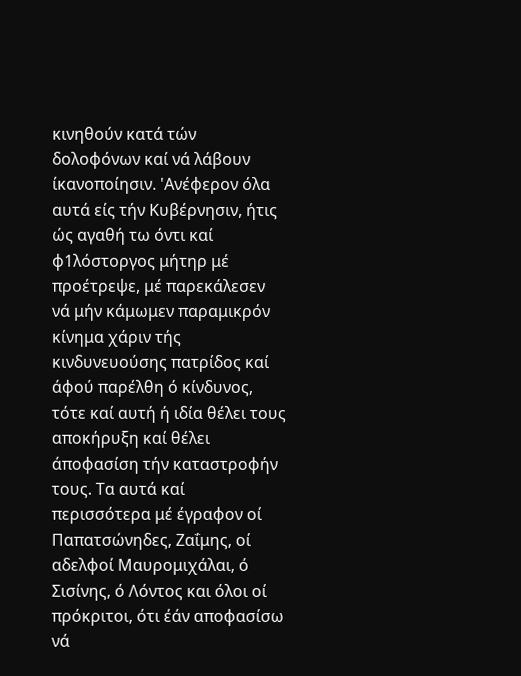κινηθούν κατά τών δολοφόνων καί νά λάβουν ίκανοποίησιν. 'Ανέφερον όλα αυτά είς τήν Κυβέρνησιν, ήτις ώς αγαθή τω όντι καί φ1λόστοργος μήτηρ μέ προέτρεψε, μέ παρεκάλεσεν νά μήν κάμωμεν παραμικρόν κίνημα χάριν τής κινδυνευούσης πατρίδος καί άφού παρέλθη ό κίνδυνος, τότε καί αυτή ή ιδία θέλει τους αποκήρυξη καί θέλει άποφασίση τήν καταστροφήν τους. Τα αυτά καί περισσότερα μέ έγραφον οί Παπατσώνηδες, Ζαΐμης, οί αδελφοί Μαυρομιχάλαι, ό Σισίνης, ό Λόντος και όλοι οί πρόκριτοι, ότι έάν αποφασίσω νά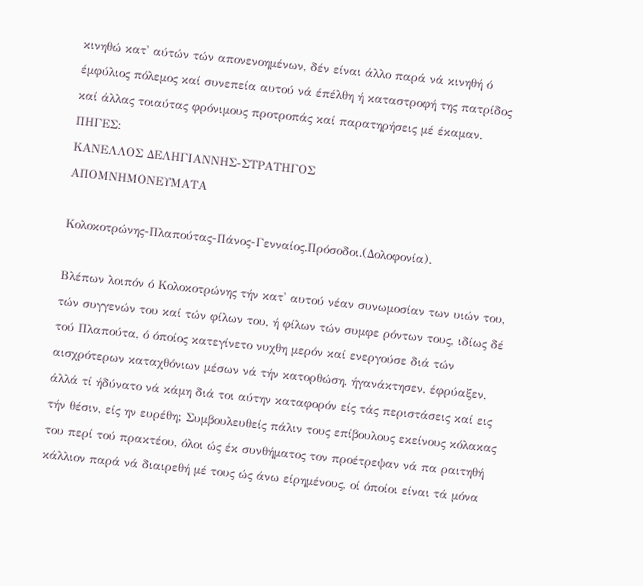κινηθώ κατ' αύτών τών απονενοημένων, δέν είναι άλλο παρά νά κινηθή ό έμφύλιος πόλεμος καί συνεπεία αυτού νά έπέλθη ή καταστροφή της πατρίδος καί άλλας τοιαύτας φρόνιμους προτροπάς καί παρατηρήσεις μέ έκαμαν.
ΠΗΓΕΣ:
ΚΑΝΕΛΛΟΣ ΔΕΛΗΓΙΑΝΝΗΣ-ΣΤΡΑΤΗΓΟΣ
ΑΠΟΜΝΗΜΟΝΕΥΜΑΤΑ

Κολοκοτρώνης-Πλαπούτας-Πάνος-Γενναίος.Πρόσοδοι.(Δολοφονία).

Βλέπων λοιπόν ό Κολοκοτρώνης τήν κατ' αυτού νέαν συνωμοσίαν των υιών του, τών συγγενών του καί τών φίλων του, ή φίλων τών συμφε ρόντων τους, ιδίως δέ τού Πλαπούτα, ό όποίος κατεγίνετο νυχθη μερόν καί ενεργούσε διά τών αισχρότερων καταχθόνιων μέσων νά τήν κατορθώση, ήγανάκτησεν, έφρύαξεν, άλλά τί ήδύνατο νά κάμη διά τοι αύτην καταφορόν είς τάς περιστάσεις καί εις τήν θέσιν, είς ην ευρέθη; Συμβουλευθείς πάλιν τους επίβουλους εκείνους κόλακας του περί τού πρακτέου, όλοι ώς έκ συνθήματος τον προέτρεψαν νά πα ραιτηθή κάλλιον παρά νά διαιρεθή μέ τους ώς άνω είρημένους, οί όποίοι είναι τά μόνα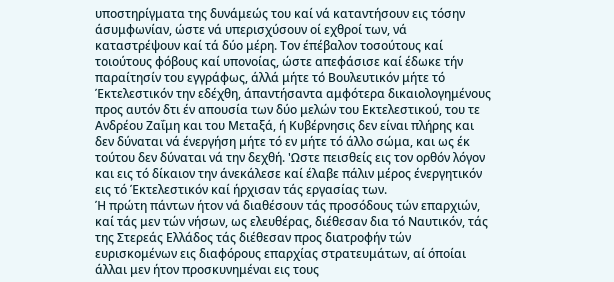υποστηρίγματα της δυνάμεώς του καί νά καταντήσουν εις τόσην άσυμφωνίαν, ώστε νά υπερισχύσουν οί εχθροί των, νά καταστρέψουν καί τά δύο μέρη. Τον έπέβαλον τοσούτους καί τοιούτους φόβους καί υπονοίας, ώστε απεφάσισε καί έδωκε τήν παραίτησίν του εγγράφως, άλλά μήτε τό Βουλευτικόν μήτε τό Έκτελεστικόν την εδέχθη, άπαντήσαντα αμφότερα δικαιολογημένους προς αυτόν δτι έν απουσία των δύο μελών του Εκτελεστικού, του τε Ανδρέου Ζαΐμη και του Μεταξά, ή Κυβέρνησις δεν είναι πλήρης και δεν δύναται νά ένεργήση μήτε τό εν μήτε τό άλλο σώμα, και ως έκ τούτου δεν δύναται νά την δεχθή. 'Ωστε πεισθείς εις τον ορθόν λόγον και εις τό δίκαιον την άνεκάλεσε καί έλαβε πάλιν μέρος ένεργητικόν εις τό Έκτελεστικόν καί ήρχισαν τάς εργασίας των.
Ή πρώτη πάντων ήτον νά διαθέσουν τάς προσόδους τών επαρχιών, καί τάς μεν τών νήσων, ως ελευθέρας, διέθεσαν δια τό Ναυτικόν, τάς της Στερεάς Ελλάδος τάς διέθεσαν προς διατροφήν τών ευρισκομένων εις διαφόρους επαρχίας στρατευμάτων, αί όποίαι άλλαι μεν ήτον προσκυνημέναι εις τους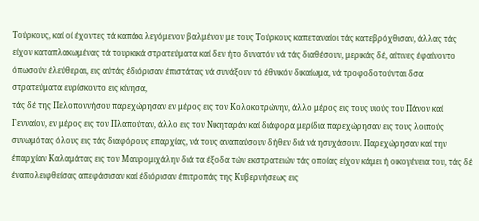Τούρκους, καί οί έχοντες τά καπάκι λεγόμενον βαλμένον με τους Τούρκους καπεταναίοι τάς κατεβρόχθισαν, άλλας τάς είχον καταπλακωμένας τά τουρκικά στρατεύματα καί δεν ήτο δυνατόν νά τάς διαθέσουν, μερικάς δέ, αίτινες έφαίνοντο όπωσούν έλεύθεραι, εις αύτάς έδιόρισαν έπιστάτας νά συνάξουν τό έθνικόν δικαίωμα, νά τροφοδοτούνται δσα στρατεύματα ευρίσκοντο εις κίνησα,
τάς δέ της Πελοποννήσου παρεχώρησαν εν μέρος εις τον Κολοκοτρώνην, άλλο μέρος εις τους υιούς του Πάνον καί Γενναίον, εν μέρος εις τον Πλαπούταν, άλλο εις τον Νικηταράν καί διάφορα μερίδια παρεχώρησαν εις τους λοιπούς συνωμότας όλους εις τάς διαφόρους επαρχίας, νά τους αναπαύσουν δήθεν διά νά ησυχάσουν. Παρεχώρησαν καί την έπαρχίαν Καλαμάτας εις τον Μαυρομιχάλην διά τα έξοδα τών εκστρατειών τάς οποίας είχον κάμει ή οικογένεια του, τάς δέ έναπολειφθείσας απεφάσισαν καί έδιόρισαν έπιτροπάς της Κυβερνήσεως εις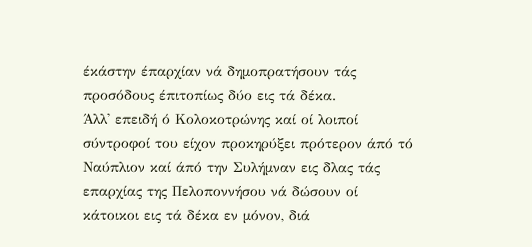έκάστην έπαρχίαν νά δημοπρατήσουν τάς προσόδους έπιτοπίως δύο εις τά δέκα.
Άλλ' επειδή ό Κολοκοτρώνης καί οί λοιποί σύντροφοί του είχον προκηρύξει πρότερον άπό τό Ναύπλιον καί άπό την Συλήμναν εις δλας τάς επαρχίας της Πελοποννήσου νά δώσουν οί κάτοικοι εις τά δέκα εν μόνον, διά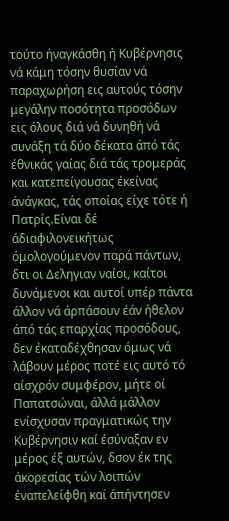τούτο ήναγκάσθη ή Κυβέρνησις νά κάμη τόσην θυσίαν νά παραχωρήση εις αυτούς τόσην μεγάλην ποσότητα προσόδων εις όλους διά νά δυνηθή νά συνάξη τά δύο δέκατα άπό τάς έθνικάς γαίας διά τάς τρομεράς και κατεπείγουσας έκείνας άνάγκας, τάς οποίας είχε τότε ή Πατρίς.Είναι δέ άδιαφιλονεικήτως όμολογούμενον παρά πάντων, δτι οι Δεληγιαν ναίοι, καίτοι δυνάμενοι και αυτοί υπέρ πάντα άλλον νά άρπάσουν έάν ήθελον άπό τάς επαρχίας προσόδους, δεν έκαταδέχθησαν όμως νά λάβουν μέρος ποτέ εις αυτό τό αίσχρόν συμφέρον, μήτε οί Παπατσώναι, άλλά μάλλον ενίσχυσαν πραγματικώς την Κυβέρνησιν καί έσύναξαν εν μέρος έξ αυτών, δσον έκ της άκορεσίας τών λοιπών έναπελείφθη καί άπήντησεν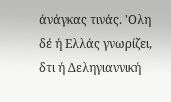άνάγκας τινάς. 'Ολη δέ ή Ελλάς γνωρίζει, δτι ή Δεληγιαννική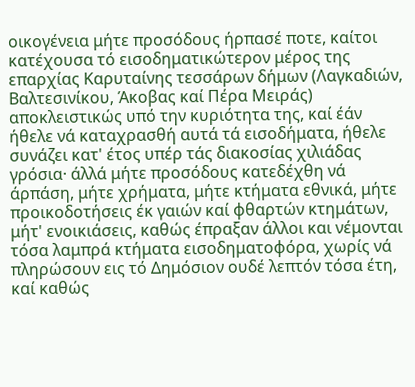οικογένεια μήτε προσόδους ήρπασέ ποτε, καίτοι κατέχουσα τό εισοδηματικώτερον μέρος της επαρχίας Καρυταίνης τεσσάρων δήμων (Λαγκαδιών, Βαλτεσινίκου, Άκοβας καί Πέρα Μειράς) αποκλειστικώς υπό την κυριότητα της, καί έάν ήθελε νά καταχρασθή αυτά τά εισοδήματα, ήθελε συνάζει κατ' έτος υπέρ τάς διακοσίας χιλιάδας γρόσια· άλλά μήτε προσόδους κατεδέχθη νά άρπάση, μήτε χρήματα, μήτε κτήματα εθνικά, μήτε προικοδοτήσεις έκ γαιών καί φθαρτών κτημάτων, μήτ' ενοικιάσεις, καθώς έπραξαν άλλοι και νέμονται τόσα λαμπρά κτήματα εισοδηματοφόρα, χωρίς νά πληρώσουν εις τό Δημόσιον ουδέ λεπτόν τόσα έτη, καί καθώς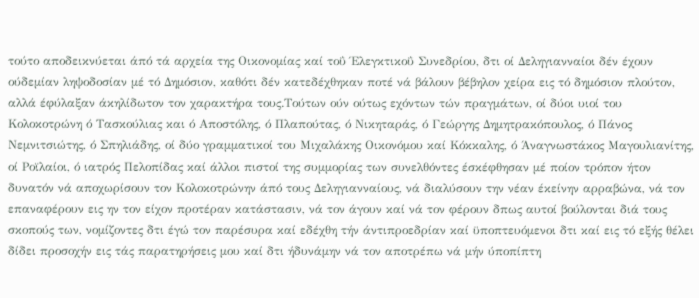τούτο αποδεικνύεται άπό τά αρχεία της Οικονομίας καί τοΰ Έλεγκτικοΰ Συνεδρίου, δτι οί Δεληγιανναίοι δέν έχουν ούδεμίαν ληψοδοσίαν μέ τό Δημόσιον, καθότι δέν κατεδέχθηκαν ποτέ νά βάλουν βέβηλον χείρα εις τό δημόσιον πλούτον, αλλά έφύλαξαν άκηλίδωτον τον χαρακτήρα τους.Τούτων ούν ούτως εχόντων τών πραγμάτων, οί δύοι υιοί του Κολοκοτρώνη ό Τασκούλιας και ό Αποστόλης, ό Πλαπούτας, ό Νικηταράς, ό Γεώργης Δημητρακόπουλος, ό Πάνος Νεμνιτσιώτης, ό Σπηλιάδης, οί δύο γραμματικοί του Μιχαλάκης Οικονόμου καί Κόκκαλης, ό Άναγνωστάκος Μαγουλιανίτης, οί Ροϊλαίοι, ό ιατρός Πελοπίδας καί άλλοι πιστοί της συμμορίας των συνελθόντες έσκέφθησαν μέ ποίον τρόπον ήτον δυνατόν νά αποχωρίσουν τον Κολοκοτρώνην άπό τους Δεληγιανναίους, νά διαλύσουν την νέαν έκείνην αρραβώνα, νά τον επαναφέρουν εις ην τον είχον προτέραν κατάστασιν, νά τον άγουν καί νά τον φέρουν δπως αυτοί βούλονται διά τους σκοπούς των, νομίζοντες δτι έγώ τον παρέσυρα καί εδέχθη τήν άντιπροεδρίαν καί ϋποπτευόμενοι δτι καί εις τό εξής θέλει δίδει προσοχήν εις τάς παρατηρήσεις μου καί δτι ήδυνάμην νά τον αποτρέπω νά μήν ύποπίπτη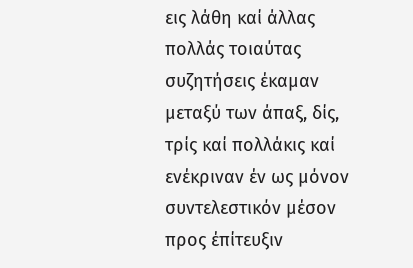εις λάθη καί άλλας πολλάς τοιαύτας συζητήσεις έκαμαν μεταξύ των άπαξ, δίς, τρίς καί πολλάκις καί ενέκριναν έν ως μόνον συντελεστικόν μέσον προς έπίτευξιν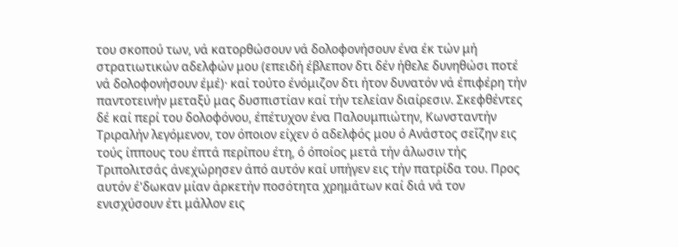του σκοπού των, νά κατορθώσουν νά δολοφονήσουν ένα έκ τών μή στρατιωτικών αδελφών μου (επειδή έβλεπον δτι δέν ήθελε δυνηθώσι ποτέ νά δολοφονήσουν έμέ)· καί τούτο ένόμιζον δτι ήτον δυνατόν νά έπιφέρη τήν παντοτεινήν μεταξύ μας δυσπιστίαν καί τήν τελείαν διαίρεσιν. Σκεφθέντες δέ καί περί του δολοφόνου, έπέτυχον ένα Παλουμπιώτην, Κωνσταντήν Τριραλήν λεγόμενον, τον όποιον είχεν ό αδελφός μου ό Ανάστος σεΐζην εις τούς ίππους του έπτά περίπου έτη, ό όποίος μετά τήν άλωσιν τής Τριπολιτσάς άνεχώρησεν άπό αυτόν καί υπήγεν εις τήν πατρίδα του. Προς αυτόν έ'δωκαν μίαν άρκετήν ποσότητα χρημάτων καί διά νά τον ενισχύσουν έτι μάλλον εις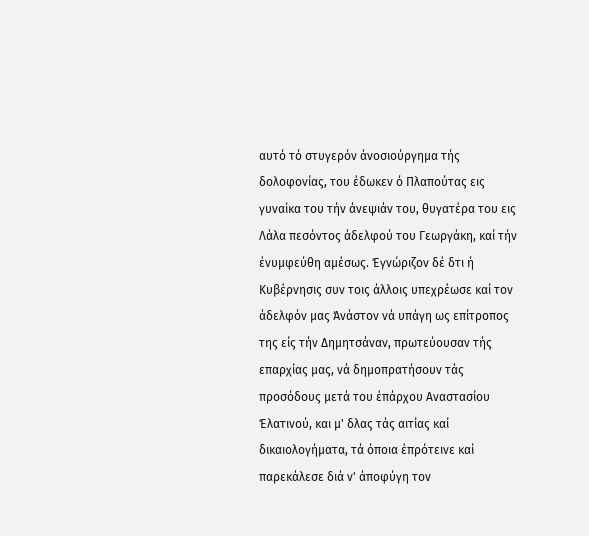αυτό τό στυγερόν άνοσιούργημα τής δολοφονίας, του έδωκεν ό Πλαπούτας εις γυναίκα του τήν άνεψιάν του, θυγατέρα του εις Λάλα πεσόντος άδελφού του Γεωργάκη, καί τήν ένυμφεύθη αμέσως. Έγνώριζον δέ δτι ή Κυβέρνησις συν τοις άλλοις υπεχρέωσε καί τον άδελφόν μας Άνάστον νά υπάγη ως επίτροπος της είς τήν Δημητσάναν, πρωτεύουσαν τής επαρχίας μας, νά δημοπρατήσουν τάς προσόδους μετά του έπάρχου Αναστασίου Έλατινού, και μ' δλας τάς αιτίας καί δικαιολογήματα, τά όποια έπρότεινε καί παρεκάλεσε διά ν' άποφύγη τον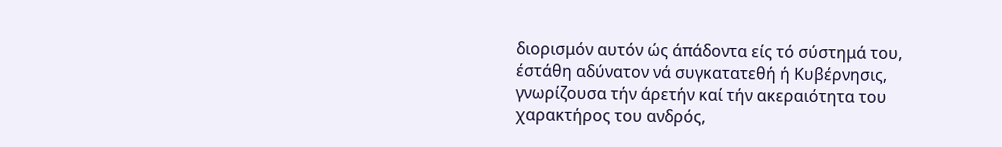διορισμόν αυτόν ώς άπάδοντα είς τό σύστημά του, έστάθη αδύνατον νά συγκατατεθή ή Κυβέρνησις, γνωρίζουσα τήν άρετήν καί τήν ακεραιότητα του χαρακτήρος του ανδρός,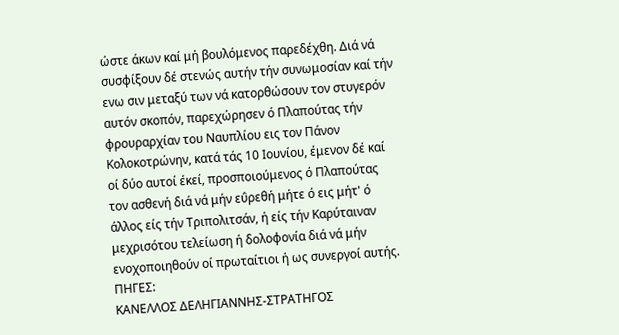ώστε άκων καί μή βουλόμενος παρεδέχθη. Διά νά συσφίξουν δέ στενώς αυτήν τήν συνωμοσίαν καί τήν ενω σιν μεταξύ των νά κατορθώσουν τον στυγερόν αυτόν σκοπόν, παρεχώρησεν ό Πλαπούτας τήν φρουραρχίαν του Ναυπλίου εις τον Πάνον Κολοκοτρώνην, κατά τάς 10 Ιουνίου, έμενον δέ καί οί δύο αυτοί έκεί, προσποιούμενος ό Πλαπούτας τον ασθενή διά νά μήν εΰρεθή μήτε ό εις μήτ' ό άλλος είς τήν Τριπολιτσάν, ή είς τήν Καρύταιναν μεχρισότου τελείωση ή δολοφονία διά νά μήν ενοχοποιηθούν οί πρωταίτιοι ή ως συνεργοί αυτής.
ΠΗΓΕΣ:
ΚΑΝΕΛΛΟΣ ΔΕΛΗΓΙΑΝΝΗΣ-ΣΤΡΑΤΗΓΟΣ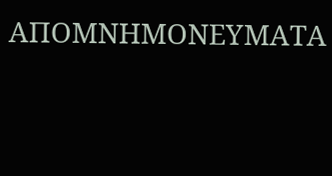ΑΠΟΜΝΗΜΟΝΕΥΜΑΤΑ